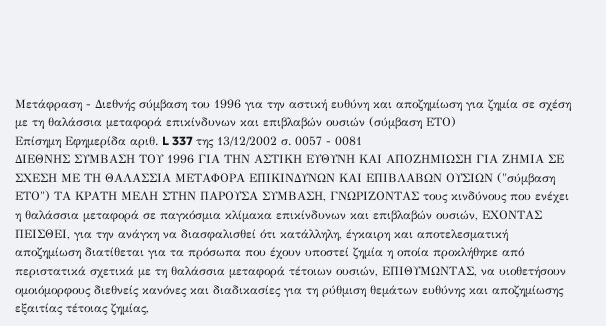Μετάφραση - Διεθνής σύμβαση του 1996 για την αστική ευθύνη και αποζημίωση για ζημία σε σχέση με τη θαλάσσια μεταφορά επικίνδυνων και επιβλαβών ουσιών (σύμβαση ΕΤΟ)
Επίσημη Εφημερίδα αριθ. L 337 της 13/12/2002 σ. 0057 - 0081
ΔΙΕΘΝΗΣ ΣΥΜΒΑΣΗ ΤΟΥ 1996 ΓΙΑ ΤΗΝ ΑΣΤΙΚΗ ΕΥΘΥΝΗ ΚΑΙ ΑΠΟΖΗΜΙΩΣΗ ΓΙΑ ΖΗΜΙΑ ΣΕ ΣΧΕΣΗ ΜΕ ΤΗ ΘΑΛΑΣΣΙΑ ΜΕΤΑΦΟΡΑ ΕΠΙΚΙΝΔΥΝΩΝ ΚΑΙ ΕΠΙΒΛΑΒΩΝ ΟΥΣΙΩΝ ("σύμβαση ΕΤΟ") ΤΑ ΚΡΑΤΗ ΜΕΛΗ ΣΤΗΝ ΠΑΡΟΥΣΑ ΣΥΜΒΑΣΗ, ΓΝΩΡΙΖΟΝΤΑΣ τους κινδύνους που ενέχει η θαλάσσια μεταφορά σε παγκόσμια κλίμακα επικίνδυνων και επιβλαβών ουσιών, ΕΧΟΝΤΑΣ ΠΕΙΣΘΕΙ, για την ανάγκη να διασφαλισθεί ότι κατάλληλη, έγκαιρη και αποτελεσματική αποζημίωση διατίθεται για τα πρόσωπα που έχουν υποστεί ζημία η οποία προκλήθηκε από περιστατικά σχετικά με τη θαλάσσια μεταφορά τέτοιων ουσιών, ΕΠΙΘΥΜΩΝΤΑΣ, να υιοθετήσουν ομοιόμορφους διεθνείς κανόνες και διαδικασίες για τη ρύθμιση θεμάτων ευθύνης και αποζημίωσης εξαιτίας τέτοιας ζημίας,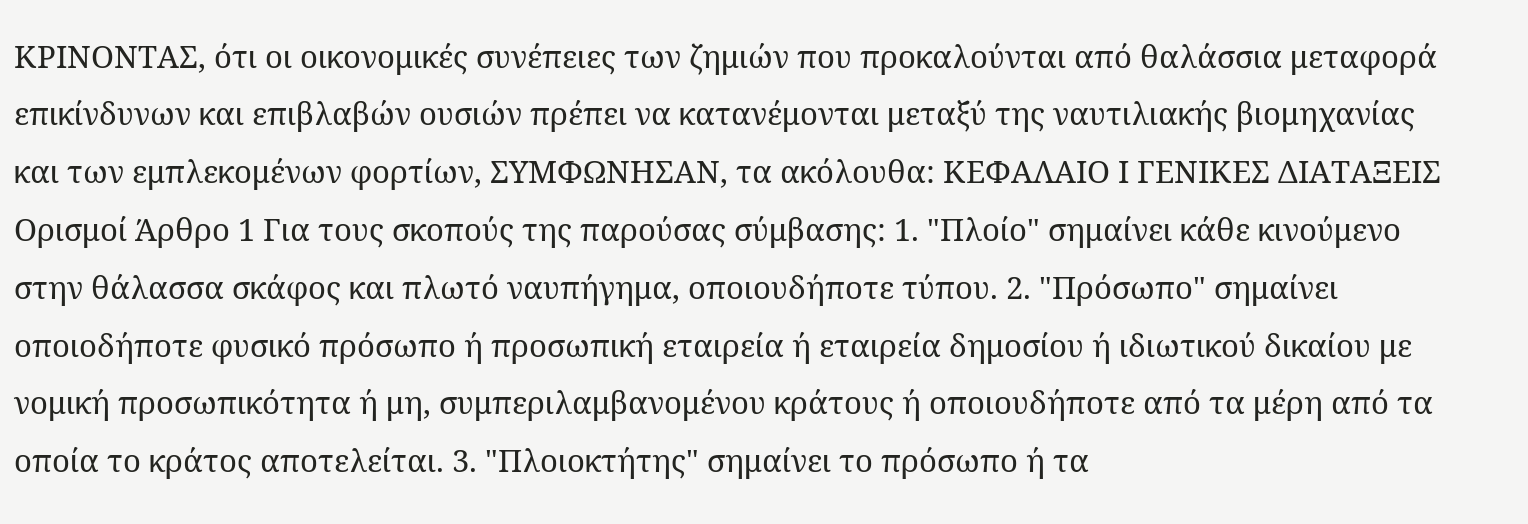ΚΡΙΝΟΝΤΑΣ, ότι οι οικονομικές συνέπειες των ζημιών που προκαλούνται από θαλάσσια μεταφορά επικίνδυνων και επιβλαβών ουσιών πρέπει να κατανέμονται μεταξύ της ναυτιλιακής βιομηχανίας και των εμπλεκομένων φορτίων, ΣΥΜΦΩΝΗΣΑΝ, τα ακόλουθα: ΚΕΦΑΛΑΙΟ Ι ΓΕΝΙΚΕΣ ΔΙΑΤΑΞΕΙΣ Ορισμοί Άρθρο 1 Για τους σκοπούς της παρούσας σύμβασης: 1. "Πλοίο" σημαίνει κάθε κινούμενο στην θάλασσα σκάφος και πλωτό ναυπήγημα, οποιουδήποτε τύπου. 2. "Πρόσωπο" σημαίνει οποιοδήποτε φυσικό πρόσωπο ή προσωπική εταιρεία ή εταιρεία δημοσίου ή ιδιωτικού δικαίου με νομική προσωπικότητα ή μη, συμπεριλαμβανομένου κράτους ή οποιουδήποτε από τα μέρη από τα οποία το κράτος αποτελείται. 3. "Πλοιοκτήτης" σημαίνει το πρόσωπο ή τα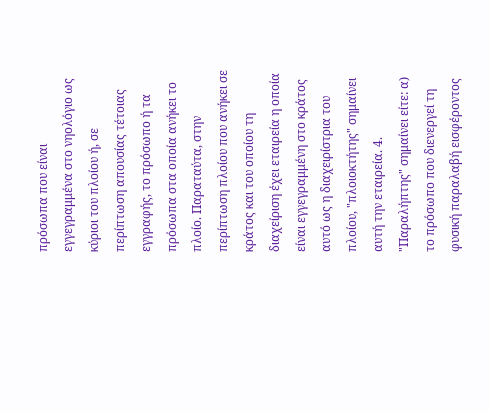πρόσωπα που είναι εγγεγραμμένα στο νηολόγιο ως κύριοι του πλοίου ή, σε περίπτωση απουσίας τέτοιας εγγραφής, το πρόσωπο ή τα πρόσωπα στα οποία ανήκει το πλοίο. Παραταύτα, στην περίπτωση πλοίου που ανήκει σε κράτος και του οποίου τη διαχείριση έχει εταιρεία η οποία είναι εγγεγραμμένη στο κράτος αυτό ως η διαχειρίστρια του πλοίου, "πλοιοκτήτης" σημαίνει αυτή την εταιρεία. 4. "Παραλήπτης" σημαίνει είτε: α) το πρόσωπο που διενεργεί τη φυσική παραλαβή εισφέροντος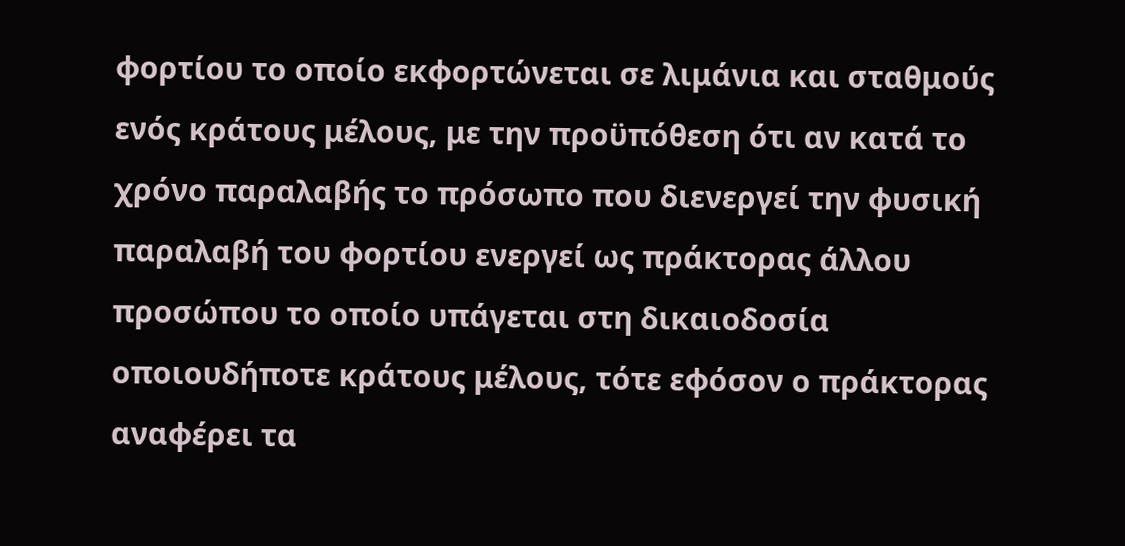φορτίου το οποίο εκφορτώνεται σε λιμάνια και σταθμούς ενός κράτους μέλους, με την προϋπόθεση ότι αν κατά το χρόνο παραλαβής το πρόσωπο που διενεργεί την φυσική παραλαβή του φορτίου ενεργεί ως πράκτορας άλλου προσώπου το οποίο υπάγεται στη δικαιοδοσία οποιουδήποτε κράτους μέλους, τότε εφόσον ο πράκτορας αναφέρει τα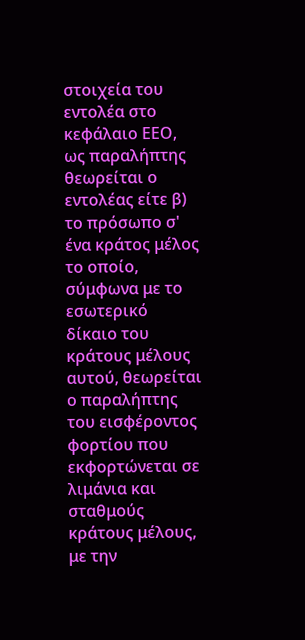στοιχεία του εντολέα στο κεφάλαιο ΕΕΟ, ως παραλήπτης θεωρείται ο εντολέας είτε β) το πρόσωπο σ' ένα κράτος μέλος το οποίο, σύμφωνα με το εσωτερικό δίκαιο του κράτους μέλους αυτού, θεωρείται ο παραλήπτης του εισφέροντος φορτίου που εκφορτώνεται σε λιμάνια και σταθμούς κράτους μέλους, με την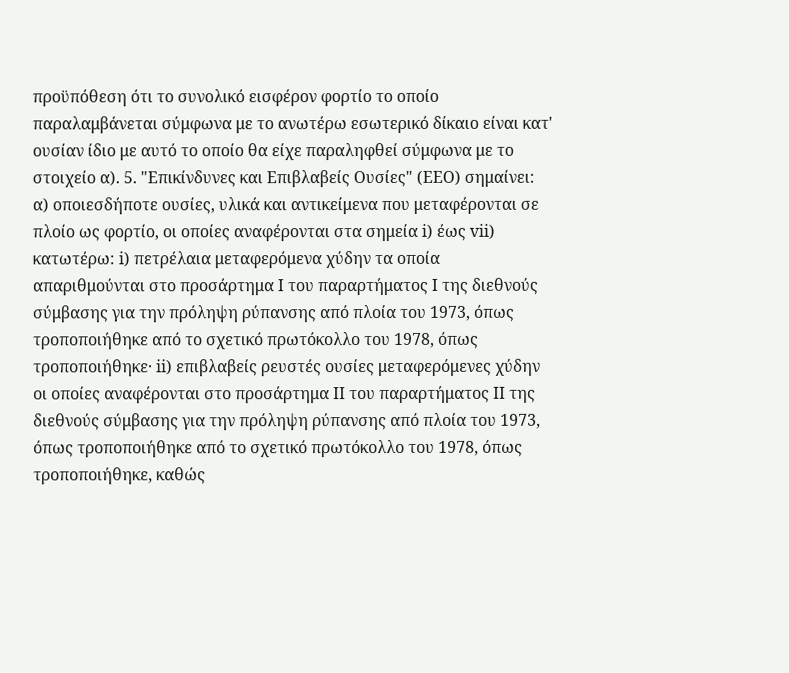προϋπόθεση ότι το συνολικό εισφέρον φορτίο το οποίο παραλαμβάνεται σύμφωνα με το ανωτέρω εσωτερικό δίκαιο είναι κατ' ουσίαν ίδιο με αυτό το οποίο θα είχε παραληφθεί σύμφωνα με το στοιχείο α). 5. "Επικίνδυνες και Επιβλαβείς Ουσίες" (ΕΕΟ) σημαίνει: α) οποιεσδήποτε ουσίες, υλικά και αντικείμενα που μεταφέρονται σε πλοίο ως φορτίο, οι οποίες αναφέρονται στα σημεία i) έως vii) κατωτέρω: i) πετρέλαια μεταφερόμενα χύδην τα οποία απαριθμούνται στο προσάρτημα Ι του παραρτήματος Ι της διεθνούς σύμβασης για την πρόληψη ρύπανσης από πλοία του 1973, όπως τροποποιήθηκε από το σχετικό πρωτόκολλο του 1978, όπως τροποποιήθηκε· ii) επιβλαβείς ρευστές ουσίες μεταφερόμενες χύδην οι οποίες αναφέρονται στο προσάρτημα ΙΙ του παραρτήματος ΙΙ της διεθνούς σύμβασης για την πρόληψη ρύπανσης από πλοία του 1973, όπως τροποποιήθηκε από το σχετικό πρωτόκολλο του 1978, όπως τροποποιήθηκε, καθώς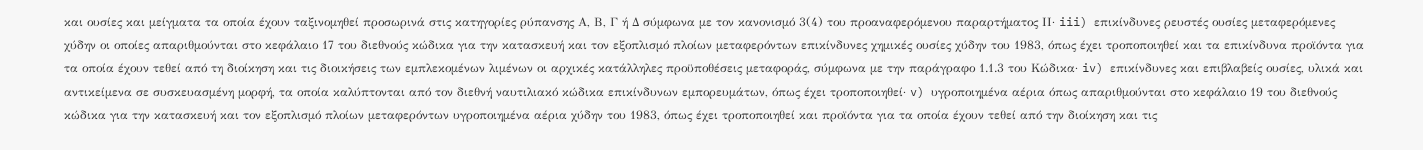και ουσίες και μείγματα τα οποία έχουν ταξινομηθεί προσωρινά στις κατηγορίες ρύπανσης Α, Β, Γ ή Δ σύμφωνα με τον κανονισμό 3(4) του προαναφερόμενου παραρτήματος ΙΙ· iii) επικίνδυνες ρευστές ουσίες μεταφερόμενες χύδην οι οποίες απαριθμούνται στο κεφάλαιο 17 του διεθνούς κώδικα για την κατασκευή και τον εξοπλισμό πλοίων μεταφερόντων επικίνδυνες χημικές ουσίες χύδην του 1983, όπως έχει τροποποιηθεί και τα επικίνδυνα προϊόντα για τα οποία έχουν τεθεί από τη διοίκηση και τις διοικήσεις των εμπλεκομένων λιμένων οι αρχικές κατάλληλες προϋποθέσεις μεταφοράς, σύμφωνα με την παράγραφο 1.1.3 του Κώδικα· iv) επικίνδυνες και επιβλαβείς ουσίες, υλικά και αντικείμενα σε συσκευασμένη μορφή, τα οποία καλύπτονται από τον διεθνή ναυτιλιακό κώδικα επικίνδυνων εμπορευμάτων, όπως έχει τροποποιηθεί· v) υγροποιημένα αέρια όπως απαριθμούνται στο κεφάλαιο 19 του διεθνούς κώδικα για την κατασκευή και τον εξοπλισμό πλοίων μεταφερόντων υγροποιημένα αέρια χύδην του 1983, όπως έχει τροποποιηθεί και προϊόντα για τα οποία έχουν τεθεί από την διοίκηση και τις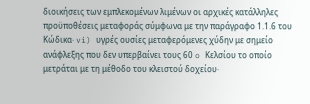διοικήσεις των εμπλεκομένων λιμένων οι αρχικές κατάλληλες προϋποθέσεις μεταφοράς σύμφωνα με την παράγραφο 1.1.6 του Κώδικα· vi) υγρές ουσίες μεταφερόμενες χύδην με σημείο ανάφλεξης που δεν υπερβαίνει τους 60 o Κελσίου το οποίο μετράται με τη μέθοδο του κλειστού δοχείου·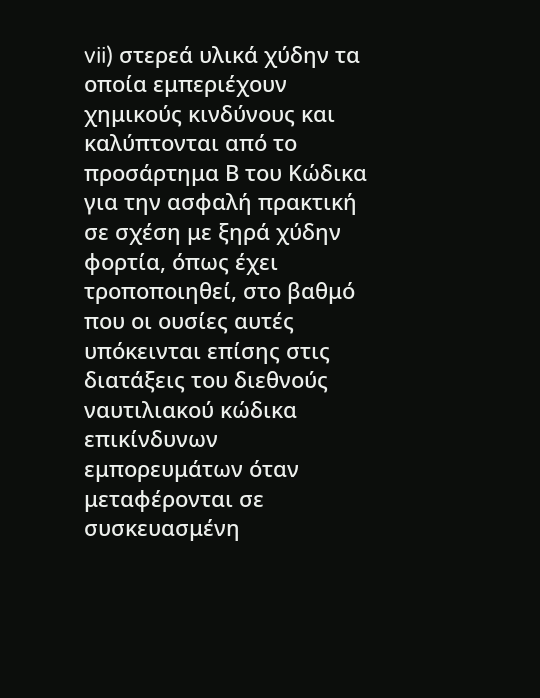vii) στερεά υλικά χύδην τα οποία εμπεριέχουν χημικούς κινδύνους και καλύπτονται από το προσάρτημα Β του Κώδικα για την ασφαλή πρακτική σε σχέση με ξηρά χύδην φορτία, όπως έχει τροποποιηθεί, στο βαθμό που οι ουσίες αυτές υπόκεινται επίσης στις διατάξεις του διεθνούς ναυτιλιακού κώδικα επικίνδυνων εμπορευμάτων όταν μεταφέρονται σε συσκευασμένη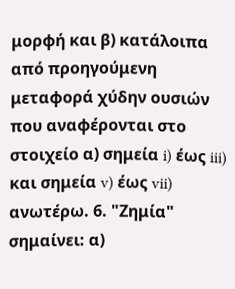μορφή και β) κατάλοιπα από προηγούμενη μεταφορά χύδην ουσιών που αναφέρονται στο στοιχείο α) σημεία i) έως iii) και σημεία v) έως vii) ανωτέρω. 6. "Ζημία" σημαίνει: α)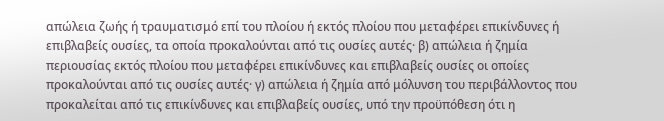απώλεια ζωής ή τραυματισμό επί του πλοίου ή εκτός πλοίου που μεταφέρει επικίνδυνες ή επιβλαβείς ουσίες, τα οποία προκαλούνται από τις ουσίες αυτές· β) απώλεια ή ζημία περιουσίας εκτός πλοίου που μεταφέρει επικίνδυνες και επιβλαβείς ουσίες οι οποίες προκαλούνται από τις ουσίες αυτές· γ) απώλεια ή ζημία από μόλυνση του περιβάλλοντος που προκαλείται από τις επικίνδυνες και επιβλαβείς ουσίες, υπό την προϋπόθεση ότι η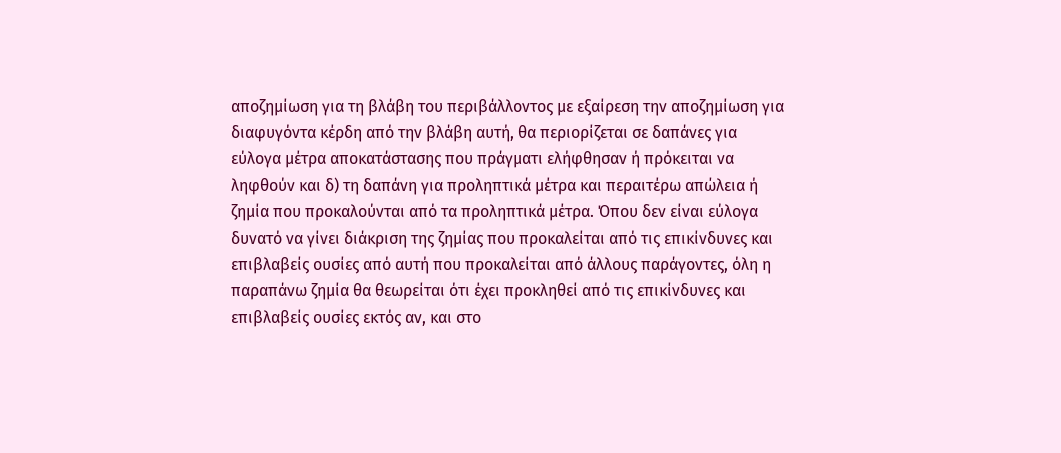αποζημίωση για τη βλάβη του περιβάλλοντος με εξαίρεση την αποζημίωση για διαφυγόντα κέρδη από την βλάβη αυτή, θα περιορίζεται σε δαπάνες για εύλογα μέτρα αποκατάστασης που πράγματι ελήφθησαν ή πρόκειται να ληφθούν και δ) τη δαπάνη για προληπτικά μέτρα και περαιτέρω απώλεια ή ζημία που προκαλούνται από τα προληπτικά μέτρα. Όπου δεν είναι εύλογα δυνατό να γίνει διάκριση της ζημίας που προκαλείται από τις επικίνδυνες και επιβλαβείς ουσίες από αυτή που προκαλείται από άλλους παράγοντες, όλη η παραπάνω ζημία θα θεωρείται ότι έχει προκληθεί από τις επικίνδυνες και επιβλαβείς ουσίες εκτός αν, και στο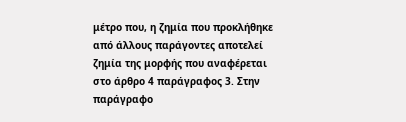μέτρο που, η ζημία που προκλήθηκε από άλλους παράγοντες αποτελεί ζημία της μορφής που αναφέρεται στο άρθρο 4 παράγραφος 3. Στην παράγραφο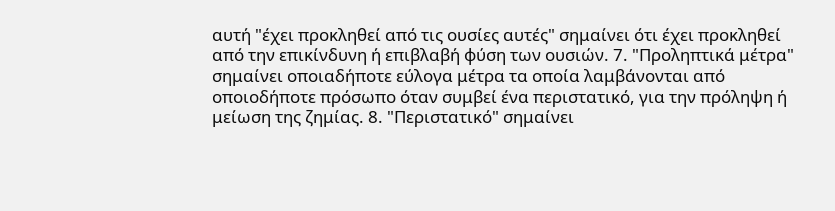αυτή "έχει προκληθεί από τις ουσίες αυτές" σημαίνει ότι έχει προκληθεί από την επικίνδυνη ή επιβλαβή φύση των ουσιών. 7. "Προληπτικά μέτρα" σημαίνει οποιαδήποτε εύλογα μέτρα τα οποία λαμβάνονται από οποιοδήποτε πρόσωπο όταν συμβεί ένα περιστατικό, για την πρόληψη ή μείωση της ζημίας. 8. "Περιστατικό" σημαίνει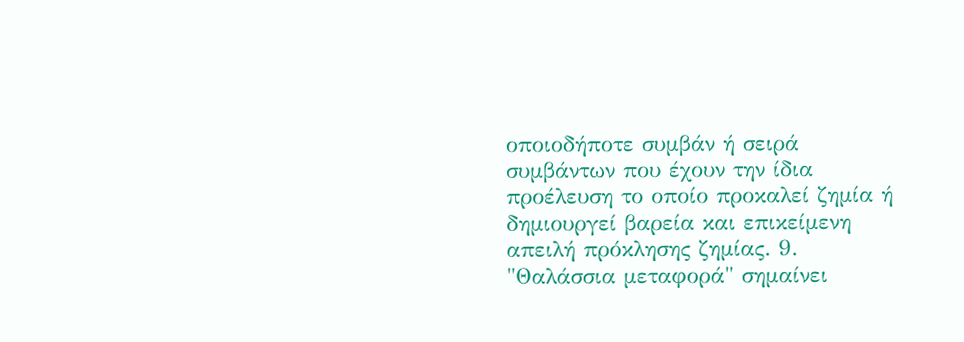οποιοδήποτε συμβάν ή σειρά συμβάντων που έχουν την ίδια προέλευση το οποίο προκαλεί ζημία ή δημιουργεί βαρεία και επικείμενη απειλή πρόκλησης ζημίας. 9. "Θαλάσσια μεταφορά" σημαίνει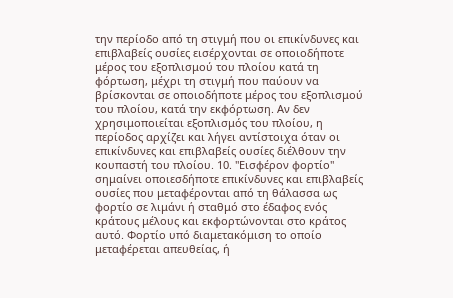την περίοδο από τη στιγμή που οι επικίνδυνες και επιβλαβείς ουσίες εισέρχονται σε οποιοδήποτε μέρος του εξοπλισμού του πλοίου κατά τη φόρτωση, μέχρι τη στιγμή που παύουν να βρίσκονται σε οποιοδήποτε μέρος του εξοπλισμού του πλοίου, κατά την εκφόρτωση. Αν δεν χρησιμοποιείται εξοπλισμός του πλοίου, η περίοδος αρχίζει και λήγει αντίστοιχα όταν οι επικίνδυνες και επιβλαβείς ουσίες διέλθουν την κουπαστή του πλοίου. 10. "Εισφέρον φορτίο" σημαίνει οποιεσδήποτε επικίνδυνες και επιβλαβείς ουσίες που μεταφέρονται από τη θάλασσα ως φορτίο σε λιμάνι ή σταθμό στο έδαφος ενός κράτους μέλους και εκφορτώνονται στο κράτος αυτό. Φορτίο υπό διαμετακόμιση το οποίο μεταφέρεται απευθείας, ή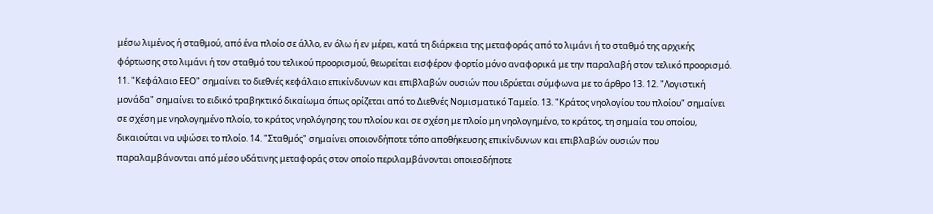μέσω λιμένος ή σταθμού, από ένα πλοίο σε άλλο, εν όλω ή εν μέρει, κατά τη διάρκεια της μεταφοράς από το λιμάνι ή το σταθμό της αρχικής φόρτωσης στο λιμάνι ή τον σταθμό του τελικού προορισμού, θεωρείται εισφέρον φορτίο μόνο αναφορικά με την παραλαβή στον τελικό προορισμό. 11. "Κεφάλαιο ΕΕΟ" σημαίνει το διεθνές κεφάλαιο επικίνδυνων και επιβλαβών ουσιών που ιδρύεται σύμφωνα με το άρθρο 13. 12. "Λογιστική μονάδα" σημαίνει το ειδικό τραβηκτικό δικαίωμα όπως ορίζεται από το Διεθνές Νομισματικό Ταμείο. 13. "Κράτος νηολογίου του πλοίου" σημαίνει σε σχέση με νηολογημένο πλοίο, το κράτος νηολόγησης του πλοίου και σε σχέση με πλοίο μη νηολογημένο, το κράτος, τη σημαία του οποίου, δικαιούται να υψώσει το πλοίο. 14. "Σταθμός" σημαίνει οποιονδήποτε τόπο αποθήκευσης επικίνδυνων και επιβλαβών ουσιών που παραλαμβάνονται από μέσο υδάτινης μεταφοράς στον οποίο περιλαμβάνονται οποιεσδήποτε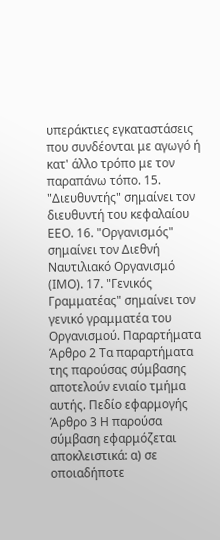υπεράκτιες εγκαταστάσεις που συνδέονται με αγωγό ή κατ' άλλο τρόπο με τον παραπάνω τόπο. 15. "Διευθυντής" σημαίνει τον διευθυντή του κεφαλαίου ΕΕΟ. 16. "Οργανισμός" σημαίνει τον Διεθνή Ναυτιλιακό Οργανισμό (ΙΜΟ). 17. "Γενικός Γραμματέας" σημαίνει τον γενικό γραμματέα του Οργανισμού. Παραρτήματα Άρθρο 2 Τα παραρτήματα της παρούσας σύμβασης αποτελούν ενιαίο τμήμα αυτής. Πεδίο εφαρμογής Άρθρο 3 Η παρούσα σύμβαση εφαρμόζεται αποκλειστικά: α) σε οποιαδήποτε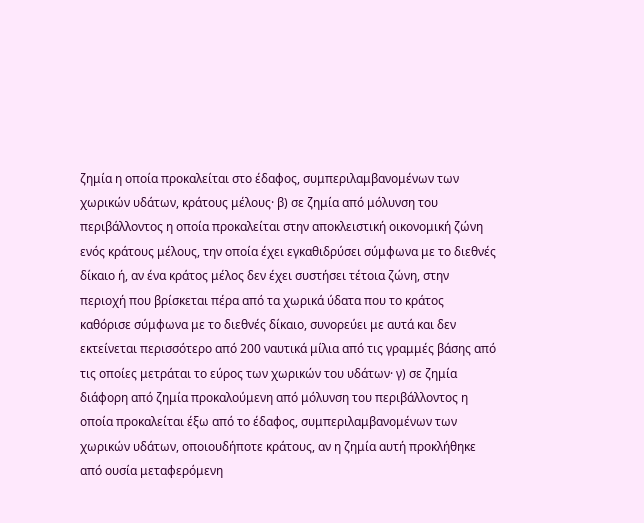ζημία η οποία προκαλείται στο έδαφος, συμπεριλαμβανομένων των χωρικών υδάτων, κράτους μέλους· β) σε ζημία από μόλυνση του περιβάλλοντος η οποία προκαλείται στην αποκλειστική οικονομική ζώνη ενός κράτους μέλους, την οποία έχει εγκαθιδρύσει σύμφωνα με το διεθνές δίκαιο ή, αν ένα κράτος μέλος δεν έχει συστήσει τέτοια ζώνη, στην περιοχή που βρίσκεται πέρα από τα χωρικά ύδατα που το κράτος καθόρισε σύμφωνα με το διεθνές δίκαιο, συνορεύει με αυτά και δεν εκτείνεται περισσότερο από 200 ναυτικά μίλια από τις γραμμές βάσης από τις οποίες μετράται το εύρος των χωρικών του υδάτων· γ) σε ζημία διάφορη από ζημία προκαλούμενη από μόλυνση του περιβάλλοντος η οποία προκαλείται έξω από το έδαφος, συμπεριλαμβανομένων των χωρικών υδάτων, οποιουδήποτε κράτους, αν η ζημία αυτή προκλήθηκε από ουσία μεταφερόμενη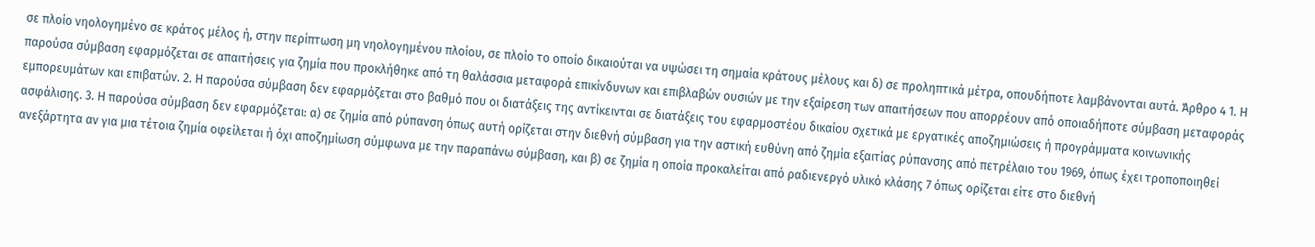σε πλοίο νηολογημένο σε κράτος μέλος ή, στην περίπτωση μη νηολογημένου πλοίου, σε πλοίο το οποίο δικαιούται να υψώσει τη σημαία κράτους μέλους και δ) σε προληπτικά μέτρα, οπουδήποτε λαμβάνονται αυτά. Άρθρο 4 1. Η παρούσα σύμβαση εφαρμόζεται σε απαιτήσεις για ζημία που προκλήθηκε από τη θαλάσσια μεταφορά επικίνδυνων και επιβλαβών ουσιών με την εξαίρεση των απαιτήσεων που απορρέουν από οποιαδήποτε σύμβαση μεταφοράς εμπορευμάτων και επιβατών. 2. Η παρούσα σύμβαση δεν εφαρμόζεται στο βαθμό που οι διατάξεις της αντίκεινται σε διατάξεις του εφαρμοστέου δικαίου σχετικά με εργατικές αποζημιώσεις ή προγράμματα κοινωνικής ασφάλισης. 3. Η παρούσα σύμβαση δεν εφαρμόζεται: α) σε ζημία από ρύπανση όπως αυτή ορίζεται στην διεθνή σύμβαση για την αστική ευθύνη από ζημία εξαιτίας ρύπανσης από πετρέλαιο του 1969, όπως έχει τροποποιηθεί ανεξάρτητα αν για μια τέτοια ζημία οφείλεται ή όχι αποζημίωση σύμφωνα με την παραπάνω σύμβαση, και β) σε ζημία η οποία προκαλείται από ραδιενεργό υλικό κλάσης 7 όπως ορίζεται είτε στο διεθνή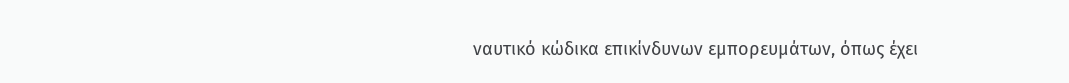ναυτικό κώδικα επικίνδυνων εμπορευμάτων, όπως έχει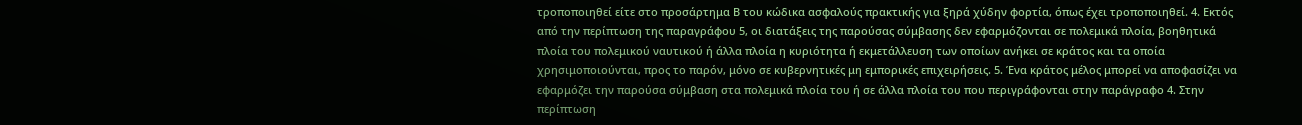τροποποιηθεί είτε στο προσάρτημα Β του κώδικα ασφαλούς πρακτικής για ξηρά χύδην φορτία, όπως έχει τροποποιηθεί. 4. Εκτός από την περίπτωση της παραγράφου 5, οι διατάξεις της παρούσας σύμβασης δεν εφαρμόζονται σε πολεμικά πλοία, βοηθητικά πλοία του πολεμικού ναυτικού ή άλλα πλοία η κυριότητα ή εκμετάλλευση των οποίων ανήκει σε κράτος και τα οποία χρησιμοποιούνται, προς το παρόν, μόνο σε κυβερνητικές μη εμπορικές επιχειρήσεις. 5. Ένα κράτος μέλος μπορεί να αποφασίζει να εφαρμόζει την παρούσα σύμβαση στα πολεμικά πλοία του ή σε άλλα πλοία του που περιγράφονται στην παράγραφο 4. Στην περίπτωση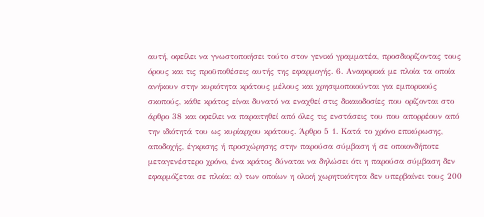αυτή, οφείλει να γνωστοποιήσει τούτο στον γενικό γραμματέα, προσδιορίζοντας τους όρους και τις προϋποθέσεις αυτής της εφαρμογής. 6. Αναφορικά με πλοία τα οποία ανήκουν στην κυριότητα κράτους μέλους και χρησιμοποιούνται για εμπορικούς σκοπούς, κάθε κράτος είναι δυνατό να εναχθεί στις δικαιοδοσίες που ορίζονται στο άρθρο 38 και οφείλει να παραιτηθεί από όλες τις ενστάσεις του που απορρέουν από την ιδιότητά του ως κυρίαρχου κράτους. Άρθρο 5 1. Κατά το χρόνο επικύρωσης, αποδοχής, έγκρισης ή προσχώρησης στην παρούσα σύμβαση ή σε οποιονδήποτε μεταγενέστερο χρόνο, ένα κράτος δύναται να δηλώσει ότι η παρούσα σύμβαση δεν εφαρμόζεται σε πλοία: α) των οποίων η ολική χωρητικότητα δεν υπερβαίνει τους 200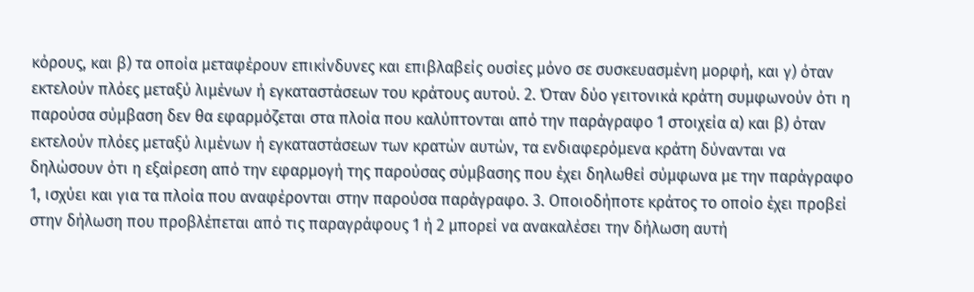κόρους, και β) τα οποία μεταφέρουν επικίνδυνες και επιβλαβείς ουσίες μόνο σε συσκευασμένη μορφή, και γ) όταν εκτελούν πλόες μεταξύ λιμένων ή εγκαταστάσεων του κράτους αυτού. 2. Όταν δύο γειτονικά κράτη συμφωνούν ότι η παρούσα σύμβαση δεν θα εφαρμόζεται στα πλοία που καλύπτονται από την παράγραφο 1 στοιχεία α) και β) όταν εκτελούν πλόες μεταξύ λιμένων ή εγκαταστάσεων των κρατών αυτών, τα ενδιαφερόμενα κράτη δύνανται να δηλώσουν ότι η εξαίρεση από την εφαρμογή της παρούσας σύμβασης που έχει δηλωθεί σύμφωνα με την παράγραφο 1, ισχύει και για τα πλοία που αναφέρονται στην παρούσα παράγραφο. 3. Οποιοδήποτε κράτος το οποίο έχει προβεί στην δήλωση που προβλέπεται από τις παραγράφους 1 ή 2 μπορεί να ανακαλέσει την δήλωση αυτή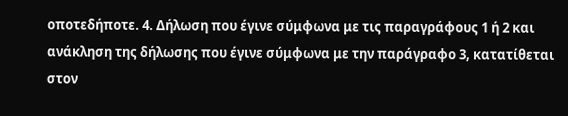οποτεδήποτε. 4. Δήλωση που έγινε σύμφωνα με τις παραγράφους 1 ή 2 και ανάκληση της δήλωσης που έγινε σύμφωνα με την παράγραφο 3, κατατίθεται στον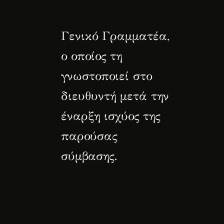Γενικό Γραμματέα, ο οποίος τη γνωστοποιεί στο διευθυντή μετά την έναρξη ισχύος της παρούσας σύμβασης.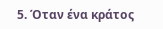5. Όταν ένα κράτος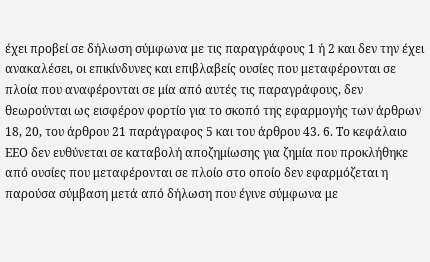έχει προβεί σε δήλωση σύμφωνα με τις παραγράφους 1 ή 2 και δεν την έχει ανακαλέσει, οι επικίνδυνες και επιβλαβείς ουσίες που μεταφέρονται σε πλοία που αναφέρονται σε μία από αυτές τις παραγράφους, δεν θεωρούνται ως εισφέρον φορτίο για το σκοπό της εφαρμογής των άρθρων 18, 20, του άρθρου 21 παράγραφος 5 και του άρθρου 43. 6. Το κεφάλαιο ΕΕΟ δεν ευθύνεται σε καταβολή αποζημίωσης για ζημία που προκλήθηκε από ουσίες που μεταφέρονται σε πλοίο στο οποίο δεν εφαρμόζεται η παρούσα σύμβαση μετά από δήλωση που έγινε σύμφωνα με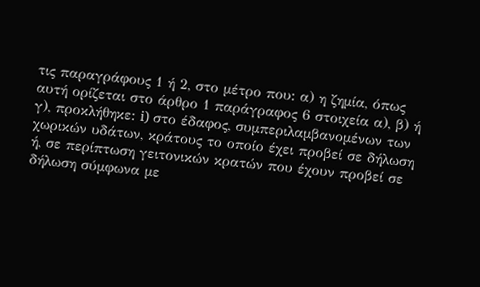τις παραγράφους 1 ή 2, στο μέτρο που: α) η ζημία, όπως αυτή ορίζεται στο άρθρο 1 παράγραφος 6 στοιχεία α), β) ή γ), προκλήθηκε: i) στο έδαφος, συμπεριλαμβανομένων των χωρικών υδάτων, κράτους το οποίο έχει προβεί σε δήλωση ή, σε περίπτωση γειτονικών κρατών που έχουν προβεί σε δήλωση σύμφωνα με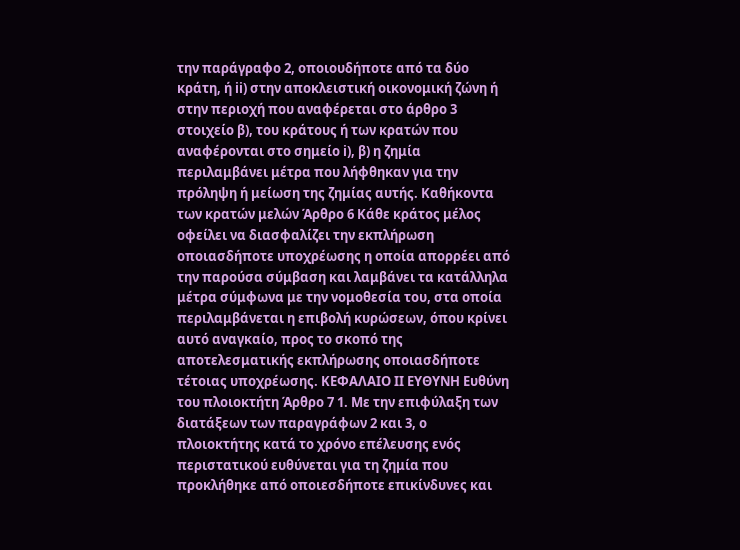την παράγραφο 2, οποιουδήποτε από τα δύο κράτη, ή ii) στην αποκλειστική οικονομική ζώνη ή στην περιοχή που αναφέρεται στο άρθρο 3 στοιχείο β), του κράτους ή των κρατών που αναφέρονται στο σημείο i), β) η ζημία περιλαμβάνει μέτρα που λήφθηκαν για την πρόληψη ή μείωση της ζημίας αυτής. Καθήκοντα των κρατών μελών Άρθρο 6 Κάθε κράτος μέλος οφείλει να διασφαλίζει την εκπλήρωση οποιασδήποτε υποχρέωσης η οποία απορρέει από την παρούσα σύμβαση και λαμβάνει τα κατάλληλα μέτρα σύμφωνα με την νομοθεσία του, στα οποία περιλαμβάνεται η επιβολή κυρώσεων, όπου κρίνει αυτό αναγκαίο, προς το σκοπό της αποτελεσματικής εκπλήρωσης οποιασδήποτε τέτοιας υποχρέωσης. ΚΕΦΑΛΑΙΟ ΙΙ ΕΥΘΥΝΗ Ευθύνη του πλοιοκτήτη Άρθρο 7 1. Με την επιφύλαξη των διατάξεων των παραγράφων 2 και 3, ο πλοιοκτήτης κατά το χρόνο επέλευσης ενός περιστατικού ευθύνεται για τη ζημία που προκλήθηκε από οποιεσδήποτε επικίνδυνες και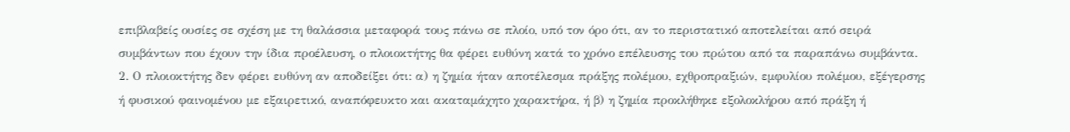επιβλαβείς ουσίες σε σχέση με τη θαλάσσια μεταφορά τους πάνω σε πλοίο, υπό τον όρο ότι, αν το περιστατικό αποτελείται από σειρά συμβάντων που έχουν την ίδια προέλευση, ο πλοιοκτήτης θα φέρει ευθύνη κατά το χρόνο επέλευσης του πρώτου από τα παραπάνω συμβάντα. 2. Ο πλοιοκτήτης δεν φέρει ευθύνη αν αποδείξει ότι: α) η ζημία ήταν αποτέλεσμα πράξης πολέμου, εχθροπραξιών, εμφυλίου πολέμου, εξέγερσης ή φυσικού φαινομένου με εξαιρετικό, αναπόφευκτο και ακαταμάχητο χαρακτήρα, ή β) η ζημία προκλήθηκε εξολοκλήρου από πράξη ή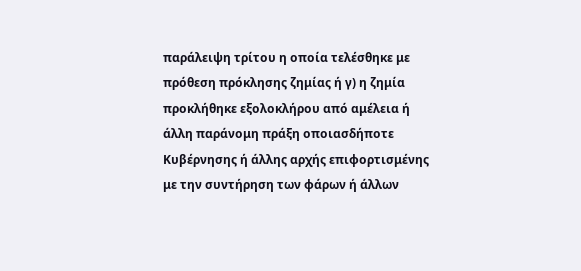παράλειψη τρίτου η οποία τελέσθηκε με πρόθεση πρόκλησης ζημίας ή γ) η ζημία προκλήθηκε εξολοκλήρου από αμέλεια ή άλλη παράνομη πράξη οποιασδήποτε Κυβέρνησης ή άλλης αρχής επιφορτισμένης με την συντήρηση των φάρων ή άλλων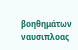βοηθημάτων ναυσιπλοας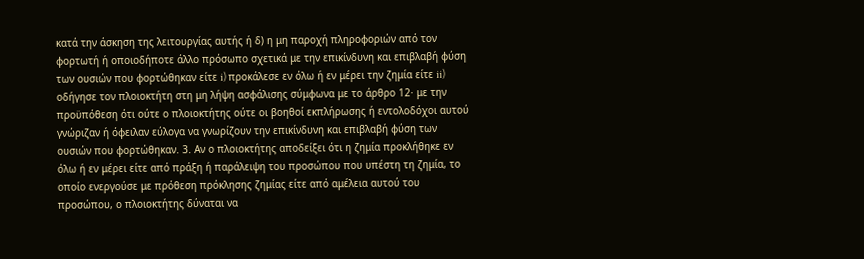κατά την άσκηση της λειτουργίας αυτής ή δ) η μη παροχή πληροφοριών από τον φορτωτή ή οποιοδήποτε άλλο πρόσωπο σχετικά με την επικίνδυνη και επιβλαβή φύση των ουσιών που φορτώθηκαν είτε i) προκάλεσε εν όλω ή εν μέρει την ζημία είτε ii) οδήγησε τον πλοιοκτήτη στη μη λήψη ασφάλισης σύμφωνα με το άρθρο 12· με την προϋπόθεση ότι ούτε ο πλοιοκτήτης ούτε οι βοηθοί εκπλήρωσης ή εντολοδόχοι αυτού γνώριζαν ή όφειλαν εύλογα να γνωρίζουν την επικίνδυνη και επιβλαβή φύση των ουσιών που φορτώθηκαν. 3. Αν ο πλοιοκτήτης αποδείξει ότι η ζημία προκλήθηκε εν όλω ή εν μέρει είτε από πράξη ή παράλειψη του προσώπου που υπέστη τη ζημία, το οποίο ενεργούσε με πρόθεση πρόκλησης ζημίας είτε από αμέλεια αυτού του προσώπου, ο πλοιοκτήτης δύναται να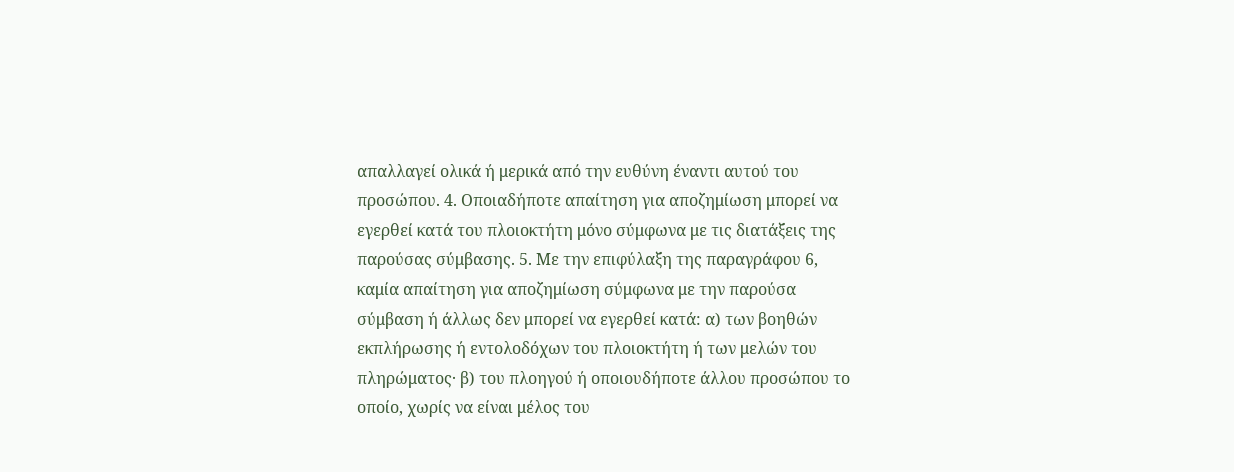απαλλαγεί ολικά ή μερικά από την ευθύνη έναντι αυτού του προσώπου. 4. Οποιαδήποτε απαίτηση για αποζημίωση μπορεί να εγερθεί κατά του πλοιοκτήτη μόνο σύμφωνα με τις διατάξεις της παρούσας σύμβασης. 5. Με την επιφύλαξη της παραγράφου 6, καμία απαίτηση για αποζημίωση σύμφωνα με την παρούσα σύμβαση ή άλλως δεν μπορεί να εγερθεί κατά: α) των βοηθών εκπλήρωσης ή εντολοδόχων του πλοιοκτήτη ή των μελών του πληρώματος· β) του πλοηγού ή οποιουδήποτε άλλου προσώπου το οποίο, χωρίς να είναι μέλος του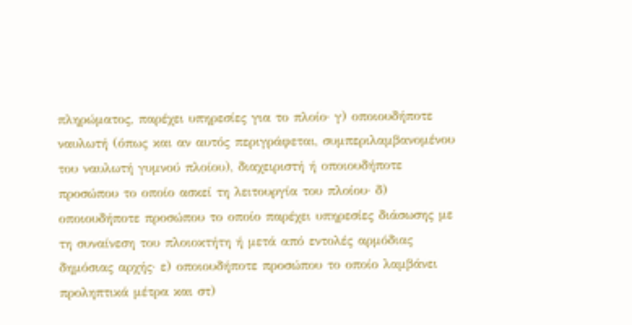πληρώματος, παρέχει υπηρεσίες για το πλοίο· γ) οποιουδήποτε ναυλωτή (όπως και αν αυτός περιγράφεται, συμπεριλαμβανομένου του ναυλωτή γυμνού πλοίου), διαχειριστή ή οποιουδήποτε προσώπου το οποίο ασκεί τη λειτουργία του πλοίου· δ) οποιουδήποτε προσώπου το οποίο παρέχει υπηρεσίες διάσωσης με τη συναίνεση του πλοιοκτήτη ή μετά από εντολές αρμόδιας δημόσιας αρχής· ε) οποιουδήποτε προσώπου το οποίο λαμβάνει προληπτικά μέτρα και στ)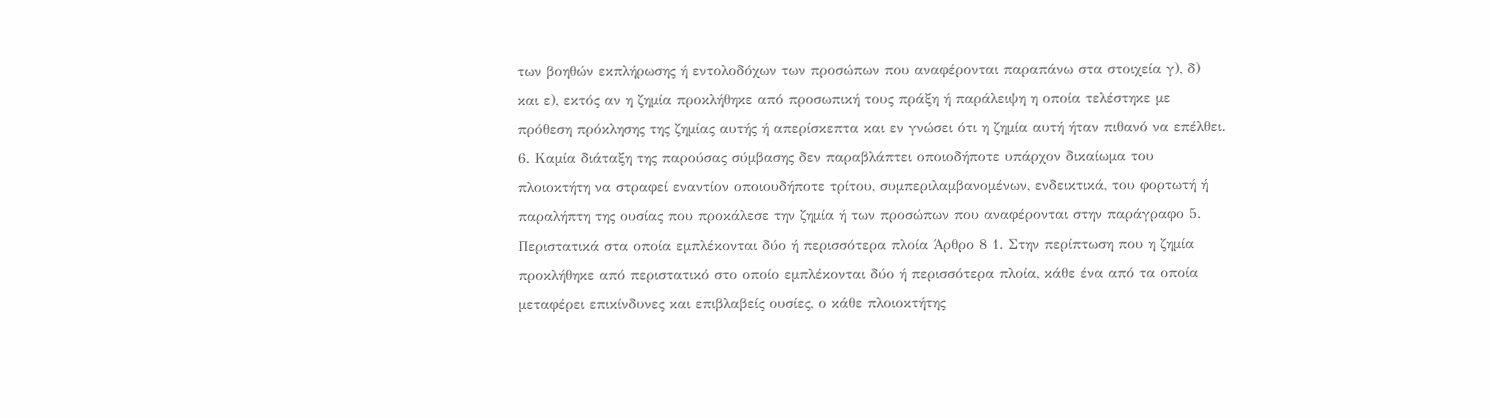των βοηθών εκπλήρωσης ή εντολοδόχων των προσώπων που αναφέρονται παραπάνω στα στοιχεία γ), δ) και ε), εκτός αν η ζημία προκλήθηκε από προσωπική τους πράξη ή παράλειψη η οποία τελέστηκε με πρόθεση πρόκλησης της ζημίας αυτής ή απερίσκεπτα και εν γνώσει ότι η ζημία αυτή ήταν πιθανό να επέλθει. 6. Καμία διάταξη της παρούσας σύμβασης δεν παραβλάπτει οποιοδήποτε υπάρχον δικαίωμα του πλοιοκτήτη να στραφεί εναντίον οποιουδήποτε τρίτου, συμπεριλαμβανομένων, ενδεικτικά, του φορτωτή ή παραλήπτη της ουσίας που προκάλεσε την ζημία ή των προσώπων που αναφέρονται στην παράγραφο 5. Περιστατικά στα οποία εμπλέκονται δύο ή περισσότερα πλοία Άρθρο 8 1. Στην περίπτωση που η ζημία προκλήθηκε από περιστατικό στο οποίο εμπλέκονται δύο ή περισσότερα πλοία, κάθε ένα από τα οποία μεταφέρει επικίνδυνες και επιβλαβείς ουσίες, ο κάθε πλοιοκτήτης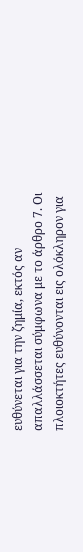ευθύνεται για την ζημία, εκτός αν απαλλάσσεται σύμφωνα με το άρθρο 7. Οι πλοιοκτήτες ευθύνονται εις ολόκληρον για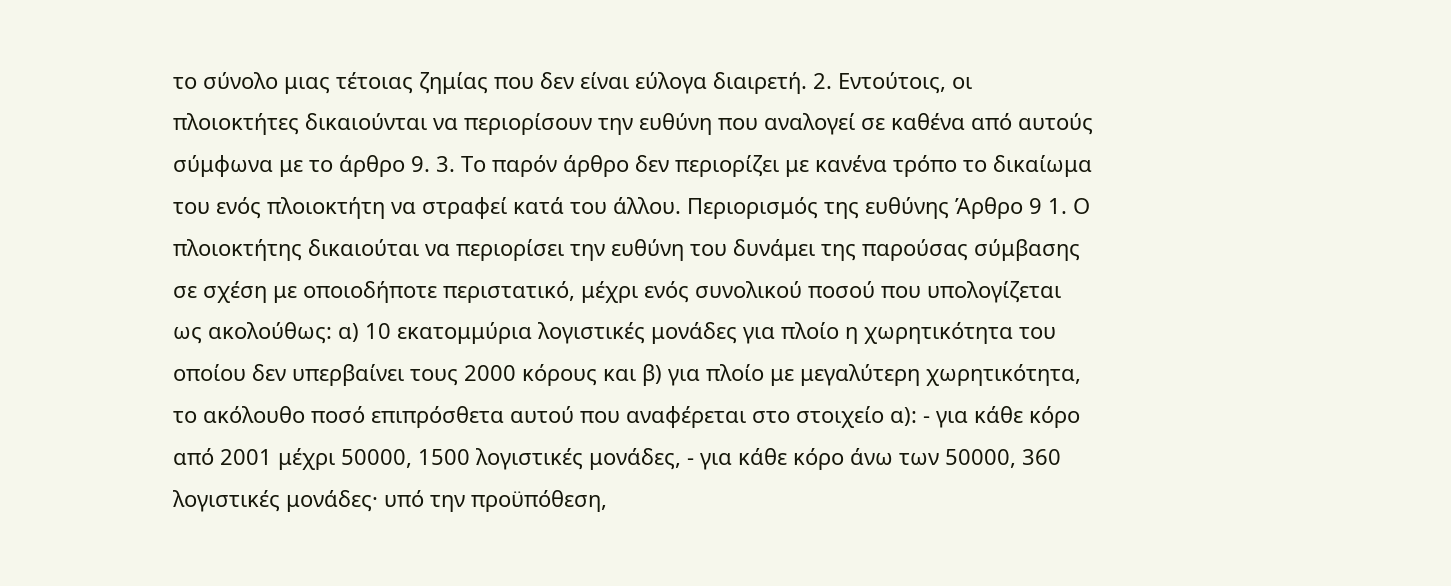το σύνολο μιας τέτοιας ζημίας που δεν είναι εύλογα διαιρετή. 2. Εντούτοις, οι πλοιοκτήτες δικαιούνται να περιορίσουν την ευθύνη που αναλογεί σε καθένα από αυτούς σύμφωνα με το άρθρο 9. 3. Το παρόν άρθρο δεν περιορίζει με κανένα τρόπο το δικαίωμα του ενός πλοιοκτήτη να στραφεί κατά του άλλου. Περιορισμός της ευθύνης Άρθρο 9 1. Ο πλοιοκτήτης δικαιούται να περιορίσει την ευθύνη του δυνάμει της παρούσας σύμβασης σε σχέση με οποιοδήποτε περιστατικό, μέχρι ενός συνολικού ποσού που υπολογίζεται ως ακολούθως: α) 10 εκατομμύρια λογιστικές μονάδες για πλοίο η χωρητικότητα του οποίου δεν υπερβαίνει τους 2000 κόρους και β) για πλοίο με μεγαλύτερη χωρητικότητα, το ακόλουθο ποσό επιπρόσθετα αυτού που αναφέρεται στο στοιχείο α): - για κάθε κόρο από 2001 μέχρι 50000, 1500 λογιστικές μονάδες, - για κάθε κόρο άνω των 50000, 360 λογιστικές μονάδες· υπό την προϋπόθεση,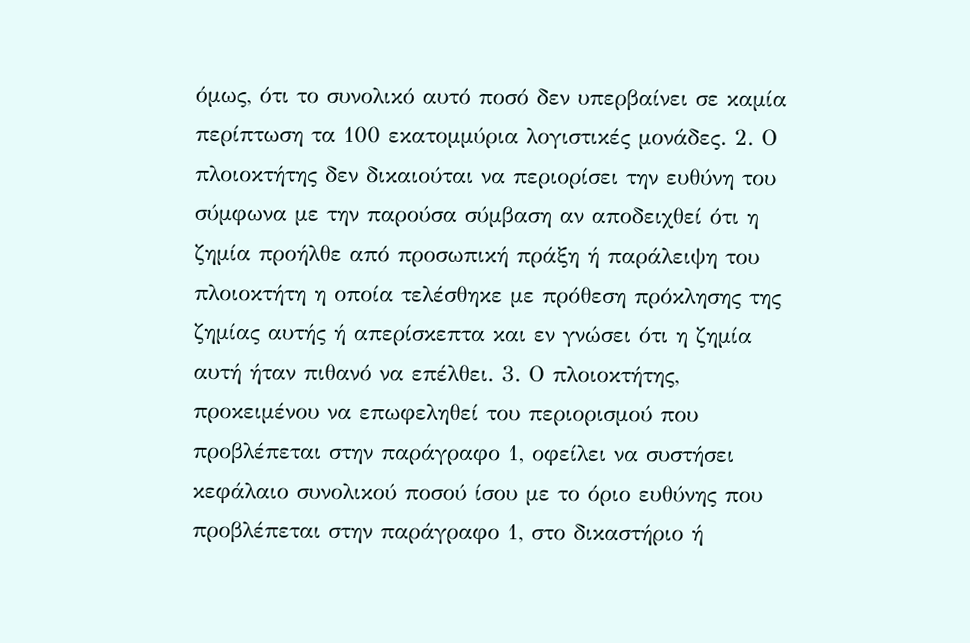όμως, ότι το συνολικό αυτό ποσό δεν υπερβαίνει σε καμία περίπτωση τα 100 εκατομμύρια λογιστικές μονάδες. 2. Ο πλοιοκτήτης δεν δικαιούται να περιορίσει την ευθύνη του σύμφωνα με την παρούσα σύμβαση αν αποδειχθεί ότι η ζημία προήλθε από προσωπική πράξη ή παράλειψη του πλοιοκτήτη η οποία τελέσθηκε με πρόθεση πρόκλησης της ζημίας αυτής ή απερίσκεπτα και εν γνώσει ότι η ζημία αυτή ήταν πιθανό να επέλθει. 3. Ο πλοιοκτήτης, προκειμένου να επωφεληθεί του περιορισμού που προβλέπεται στην παράγραφο 1, οφείλει να συστήσει κεφάλαιο συνολικού ποσού ίσου με το όριο ευθύνης που προβλέπεται στην παράγραφο 1, στο δικαστήριο ή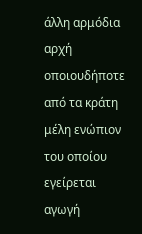άλλη αρμόδια αρχή οποιουδήποτε από τα κράτη μέλη ενώπιον του οποίου εγείρεται αγωγή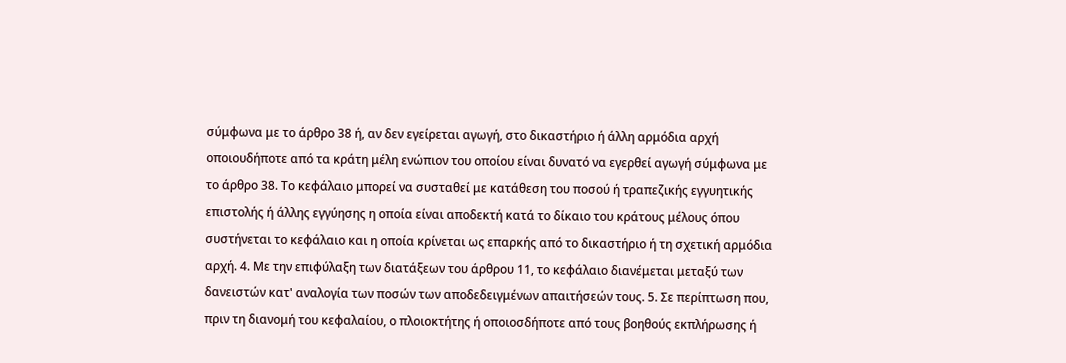σύμφωνα με το άρθρο 38 ή, αν δεν εγείρεται αγωγή, στο δικαστήριο ή άλλη αρμόδια αρχή οποιουδήποτε από τα κράτη μέλη ενώπιον του οποίου είναι δυνατό να εγερθεί αγωγή σύμφωνα με το άρθρο 38. Το κεφάλαιο μπορεί να συσταθεί με κατάθεση του ποσού ή τραπεζικής εγγυητικής επιστολής ή άλλης εγγύησης η οποία είναι αποδεκτή κατά το δίκαιο του κράτους μέλους όπου συστήνεται το κεφάλαιο και η οποία κρίνεται ως επαρκής από το δικαστήριο ή τη σχετική αρμόδια αρχή. 4. Με την επιφύλαξη των διατάξεων του άρθρου 11, το κεφάλαιο διανέμεται μεταξύ των δανειστών κατ' αναλογία των ποσών των αποδεδειγμένων απαιτήσεών τους. 5. Σε περίπτωση που, πριν τη διανομή του κεφαλαίου, ο πλοιοκτήτης ή οποιοσδήποτε από τους βοηθούς εκπλήρωσης ή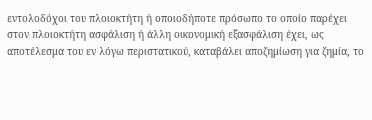εντολοδόχοι του πλοιοκτήτη ή οποιοδήποτε πρόσωπο το οποίο παρέχει στον πλοιοκτήτη ασφάλιση ή άλλη οικονομική εξασφάλιση έχει, ως αποτέλεσμα του εν λόγω περιστατικού, καταβάλει αποζημίωση για ζημία, το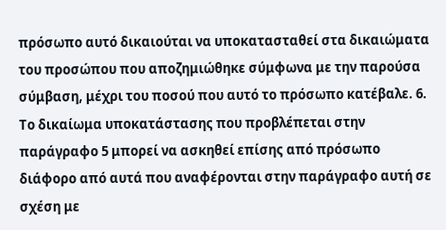πρόσωπο αυτό δικαιούται να υποκατασταθεί στα δικαιώματα του προσώπου που αποζημιώθηκε σύμφωνα με την παρούσα σύμβαση, μέχρι του ποσού που αυτό το πρόσωπο κατέβαλε. 6. Το δικαίωμα υποκατάστασης που προβλέπεται στην παράγραφο 5 μπορεί να ασκηθεί επίσης από πρόσωπο διάφορο από αυτά που αναφέρονται στην παράγραφο αυτή σε σχέση με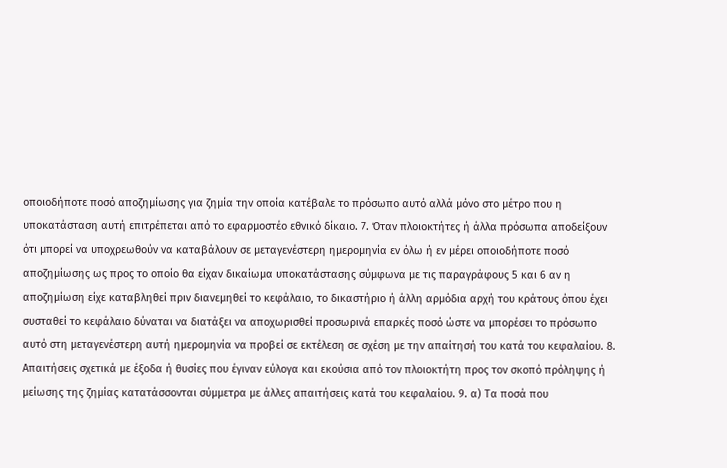οποιοδήποτε ποσό αποζημίωσης για ζημία την οποία κατέβαλε το πρόσωπο αυτό αλλά μόνο στο μέτρο που η υποκατάσταση αυτή επιτρέπεται από το εφαρμοστέο εθνικό δίκαιο. 7. Όταν πλοιοκτήτες ή άλλα πρόσωπα αποδείξουν ότι μπορεί να υποχρεωθούν να καταβάλουν σε μεταγενέστερη ημερομηνία εν όλω ή εν μέρει οποιοδήποτε ποσό αποζημίωσης ως προς το οποίο θα είχαν δικαίωμα υποκατάστασης σύμφωνα με τις παραγράφους 5 και 6 αν η αποζημίωση είχε καταβληθεί πριν διανεμηθεί το κεφάλαιο, το δικαστήριο ή άλλη αρμόδια αρχή του κράτους όπου έχει συσταθεί το κεφάλαιο δύναται να διατάξει να αποχωρισθεί προσωρινά επαρκές ποσό ώστε να μπορέσει το πρόσωπο αυτό στη μεταγενέστερη αυτή ημερομηνία να προβεί σε εκτέλεση σε σχέση με την απαίτησή του κατά του κεφαλαίου. 8. Απαιτήσεις σχετικά με έξοδα ή θυσίες που έγιναν εύλογα και εκούσια από τον πλοιοκτήτη προς τον σκοπό πρόληψης ή μείωσης της ζημίας κατατάσσονται σύμμετρα με άλλες απαιτήσεις κατά του κεφαλαίου. 9. α) Τα ποσά που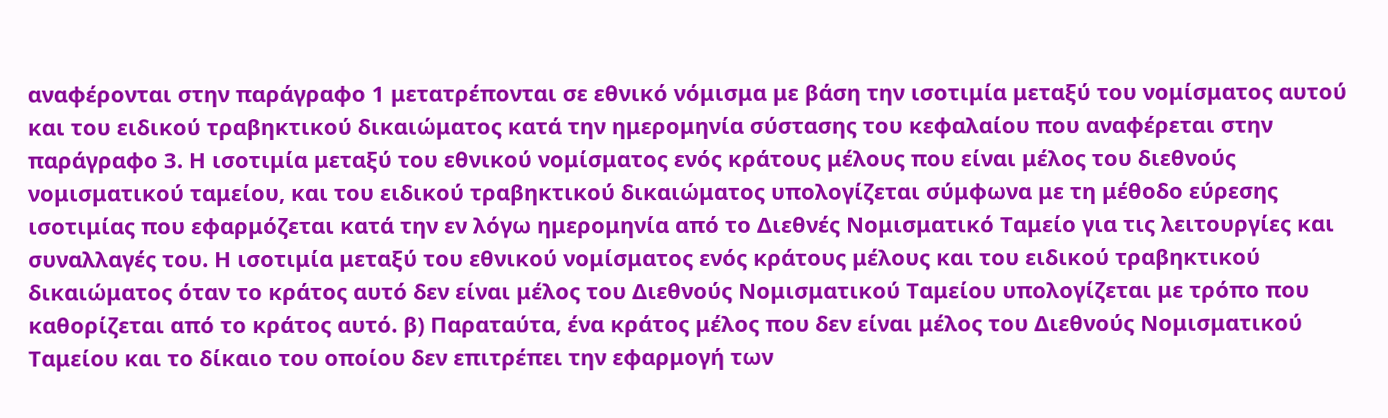αναφέρονται στην παράγραφο 1 μετατρέπονται σε εθνικό νόμισμα με βάση την ισοτιμία μεταξύ του νομίσματος αυτού και του ειδικού τραβηκτικού δικαιώματος κατά την ημερομηνία σύστασης του κεφαλαίου που αναφέρεται στην παράγραφο 3. Η ισοτιμία μεταξύ του εθνικού νομίσματος ενός κράτους μέλους που είναι μέλος του διεθνούς νομισματικού ταμείου, και του ειδικού τραβηκτικού δικαιώματος υπολογίζεται σύμφωνα με τη μέθοδο εύρεσης ισοτιμίας που εφαρμόζεται κατά την εν λόγω ημερομηνία από το Διεθνές Νομισματικό Ταμείο για τις λειτουργίες και συναλλαγές του. Η ισοτιμία μεταξύ του εθνικού νομίσματος ενός κράτους μέλους και του ειδικού τραβηκτικού δικαιώματος όταν το κράτος αυτό δεν είναι μέλος του Διεθνούς Νομισματικού Ταμείου υπολογίζεται με τρόπο που καθορίζεται από το κράτος αυτό. β) Παραταύτα, ένα κράτος μέλος που δεν είναι μέλος του Διεθνούς Νομισματικού Ταμείου και το δίκαιο του οποίου δεν επιτρέπει την εφαρμογή των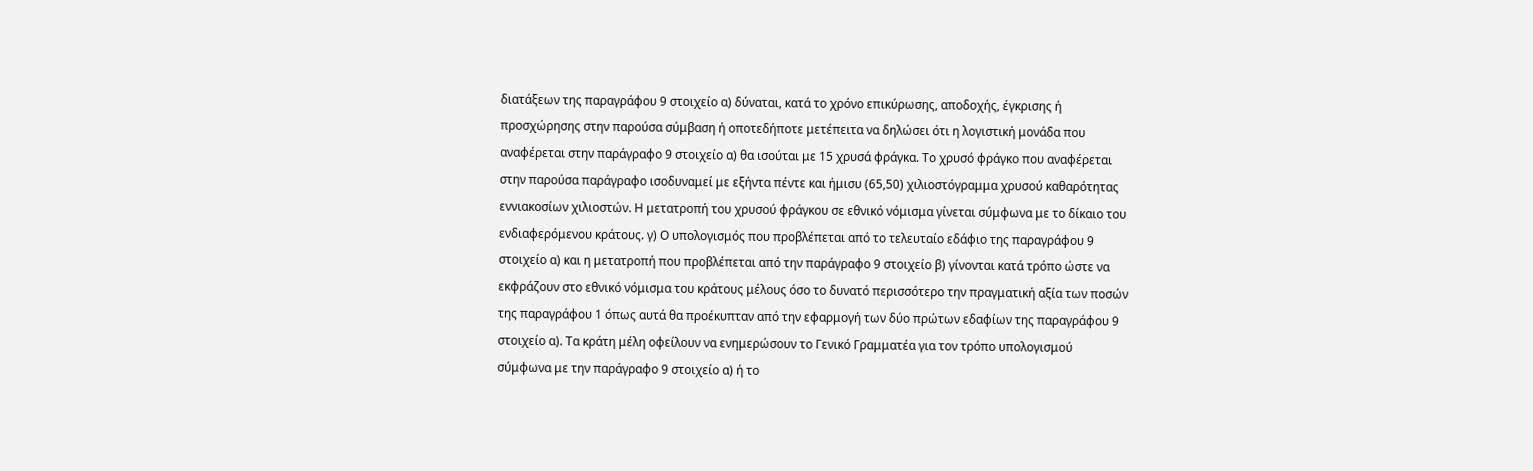διατάξεων της παραγράφου 9 στοιχείο α) δύναται, κατά το χρόνο επικύρωσης, αποδοχής, έγκρισης ή προσχώρησης στην παρούσα σύμβαση ή οποτεδήποτε μετέπειτα να δηλώσει ότι η λογιστική μονάδα που αναφέρεται στην παράγραφο 9 στοιχείο α) θα ισούται με 15 χρυσά φράγκα. Το χρυσό φράγκο που αναφέρεται στην παρούσα παράγραφο ισοδυναμεί με εξήντα πέντε και ήμισυ (65,50) χιλιοστόγραμμα χρυσού καθαρότητας εννιακοσίων χιλιοστών. Η μετατροπή του χρυσού φράγκου σε εθνικό νόμισμα γίνεται σύμφωνα με το δίκαιο του ενδιαφερόμενου κράτους. γ) Ο υπολογισμός που προβλέπεται από το τελευταίο εδάφιο της παραγράφου 9 στοιχείο α) και η μετατροπή που προβλέπεται από την παράγραφο 9 στοιχείο β) γίνονται κατά τρόπο ώστε να εκφράζουν στο εθνικό νόμισμα του κράτους μέλους όσο το δυνατό περισσότερο την πραγματική αξία των ποσών της παραγράφου 1 όπως αυτά θα προέκυπταν από την εφαρμογή των δύο πρώτων εδαφίων της παραγράφου 9 στοιχείο α). Τα κράτη μέλη οφείλουν να ενημερώσουν το Γενικό Γραμματέα για τον τρόπο υπολογισμού σύμφωνα με την παράγραφο 9 στοιχείο α) ή το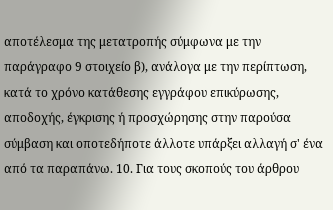αποτέλεσμα της μετατροπής σύμφωνα με την παράγραφο 9 στοιχείο β), ανάλογα με την περίπτωση, κατά το χρόνο κατάθεσης εγγράφου επικύρωσης, αποδοχής, έγκρισης ή προσχώρησης στην παρούσα σύμβαση και οποτεδήποτε άλλοτε υπάρξει αλλαγή σ' ένα από τα παραπάνω. 10. Για τους σκοπούς του άρθρου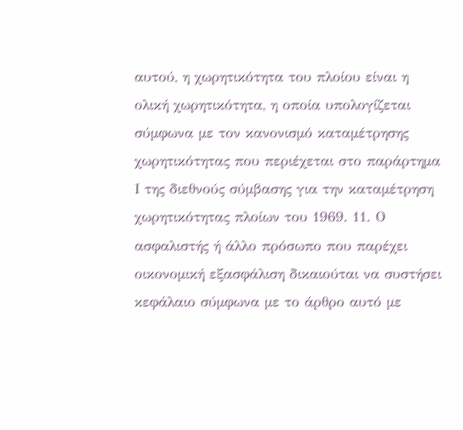αυτού, η χωρητικότητα του πλοίου είναι η ολική χωρητικότητα, η οποία υπολογίζεται σύμφωνα με τον κανονισμό καταμέτρησης χωρητικότητας που περιέχεται στο παράρτημα Ι της διεθνούς σύμβασης για την καταμέτρηση χωρητικότητας πλοίων του 1969. 11. Ο ασφαλιστής ή άλλο πρόσωπο που παρέχει οικονομική εξασφάλιση δικαιούται να συστήσει κεφάλαιο σύμφωνα με το άρθρο αυτό με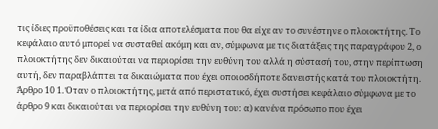τις ίδιες προϋποθέσεις και τα ίδια αποτελέσματα που θα είχε αν το συνέστηνε ο πλοιοκτήτης. Το κεφάλαιο αυτό μπορεί να συσταθεί ακόμη και αν, σύμφωνα με τις διατάξεις της παραγράφου 2, ο πλοιοκτήτης δεν δικαιούται να περιορίσει την ευθύνη του αλλά η σύστασή του, στην περίπτωση αυτή, δεν παραβλάπτει τα δικαιώματα που έχει οποιοσδήποτε δανειστής κατά του πλοιοκτήτη. Άρθρο 10 1. Όταν ο πλοιοκτήτης, μετά από περιστατικό, έχει συστήσει κεφάλαιο σύμφωνα με το άρθρο 9 και δικαιούται να περιορίσει την ευθύνη του: α) κανένα πρόσωπο που έχει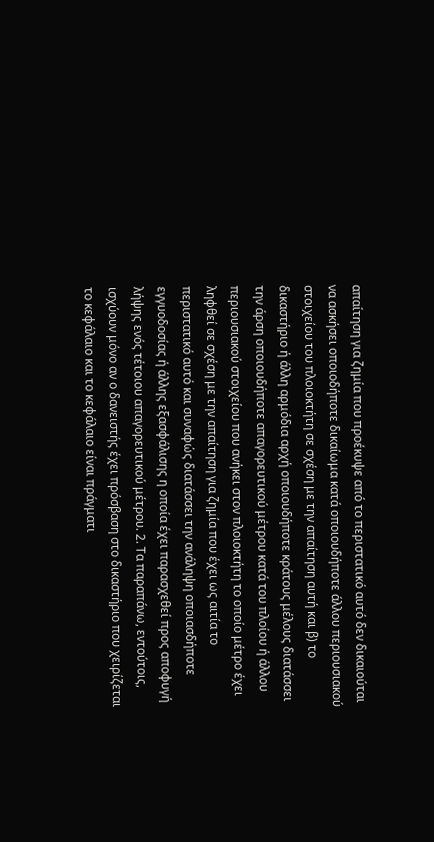απαίτηση για ζημία που προέκυψε από το περιστατικό αυτό δεν δικαιούται να ασκήσει οποιοδήποτε δικαίωμα κατά οποιουδήποτε άλλου περιουσιακού στοιχείου του πλοιοκτήτη σε σχέση με την απαίτηση αυτή και β) το δικαστήριο ή άλλη αρμόδια αρχή οποιουδήποτε κράτους μέλους διατάσσει την άρση οποιουδήποτε απαγορευτικού μέτρου κατά του πλοίου ή άλλου περιουσιακού στοιχείου που ανήκει στον πλοιοκτήτη το οποίο μέτρο έχει ληφθεί σε σχέση με την απαίτηση για ζημία που έχει ως αιτία το περιστατικό αυτό και συναφώς διατάσσει την ανάληψη οποιασδήποτε εγγυοδοσίας ή άλλης εξασφάλισης η οποία έχει παρασχεθεί προς αποφυγή λήψης ενός τέτοιου απαγορευτικού μέτρου. 2. Τα παραπάνω, εντούτοις, ισχύουν μόνο αν ο δανειστής έχει πρόσβαση στο δικαστήριο που χειρίζεται το κεφάλαιο και το κεφάλαιο είναι πράγματι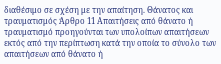διαθέσιμο σε σχέση με την απαίτηση. Θάνατος και τραυματισμός Άρθρο 11 Απαιτήσεις από θάνατο ή τραυματισμό προηγούνται των υπολοίπων απαιτήσεων εκτός από την περίπτωση κατά την οποία το σύνολο των απαιτήσεων από θάνατο ή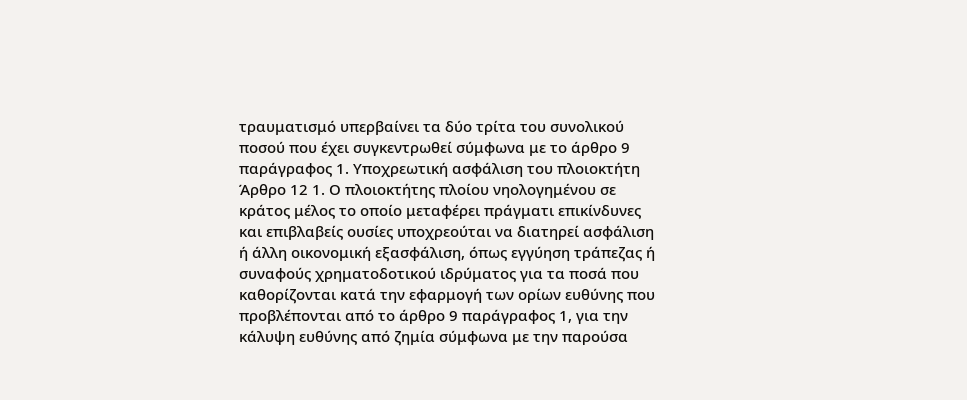τραυματισμό υπερβαίνει τα δύο τρίτα του συνολικού ποσού που έχει συγκεντρωθεί σύμφωνα με το άρθρο 9 παράγραφος 1. Υποχρεωτική ασφάλιση του πλοιοκτήτη Άρθρο 12 1. Ο πλοιοκτήτης πλοίου νηολογημένου σε κράτος μέλος το οποίο μεταφέρει πράγματι επικίνδυνες και επιβλαβείς ουσίες υποχρεούται να διατηρεί ασφάλιση ή άλλη οικονομική εξασφάλιση, όπως εγγύηση τράπεζας ή συναφούς χρηματοδοτικού ιδρύματος για τα ποσά που καθορίζονται κατά την εφαρμογή των ορίων ευθύνης που προβλέπονται από το άρθρο 9 παράγραφος 1, για την κάλυψη ευθύνης από ζημία σύμφωνα με την παρούσα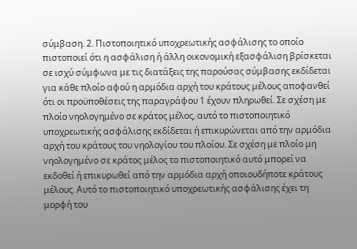σύμβαση. 2. Πιστοποιητικό υποχρεωτικής ασφάλισης το οποίο πιστοποιεί ότι η ασφάλιση ή άλλη οικονομική εξασφάλιση βρίσκεται σε ισχύ σύμφωνα με τις διατάξεις της παρούσας σύμβασης εκδίδεται για κάθε πλοίο αφού η αρμόδια αρχή του κράτους μέλους αποφανθεί ότι οι προϋποθέσεις της παραγράφου 1 έχουν πληρωθεί. Σε σχέση με πλοίο νηολογημένο σε κράτος μέλος, αυτό το πιστοποιητικό υποχρεωτικής ασφάλισης εκδίδεται ή επικυρώνεται από την αρμόδια αρχή του κράτους του νηολογίου του πλοίου. Σε σχέση με πλοίο μη νηολογημένο σε κράτος μέλος το πιστοποιητικό αυτό μπορεί να εκδοθεί ή επικυρωθεί από την αρμόδια αρχή οποιουδήποτε κράτους μέλους. Αυτό το πιστοποιητικό υποχρεωτικής ασφάλισης έχει τη μορφή του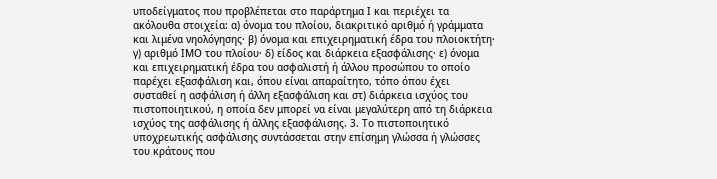υποδείγματος που προβλέπεται στο παράρτημα Ι και περιέχει τα ακόλουθα στοιχεία: α) όνομα του πλοίου, διακριτικό αριθμό ή γράμματα και λιμένα νηολόγησης· β) όνομα και επιχειρηματική έδρα του πλοιοκτήτη· γ) αριθμό ΙΜΟ του πλοίου· δ) είδος και διάρκεια εξασφάλισης· ε) όνομα και επιχειρηματική έδρα του ασφαλιστή ή άλλου προσώπου το οποίο παρέχει εξασφάλιση και, όπου είναι απαραίτητο, τόπο όπου έχει συσταθεί η ασφάλιση ή άλλη εξασφάλιση και στ) διάρκεια ισχύος του πιστοποιητικού, η οποία δεν μπορεί να είναι μεγαλύτερη από τη διάρκεια ισχύος της ασφάλισης ή άλλης εξασφάλισης. 3. Το πιστοποιητικό υποχρεωτικής ασφάλισης συντάσσεται στην επίσημη γλώσσα ή γλώσσες του κράτους που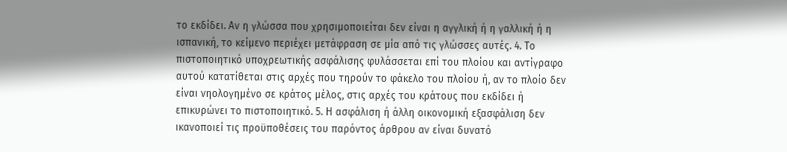το εκδίδει. Αν η γλώσσα που χρησιμοποιείται δεν είναι η αγγλική ή η γαλλική ή η ισπανική, το κείμενο περιέχει μετάφραση σε μία από τις γλώσσες αυτές. 4. Το πιστοποιητικό υποχρεωτικής ασφάλισης φυλάσσεται επί του πλοίου και αντίγραφο αυτού κατατίθεται στις αρχές που τηρούν το φάκελο του πλοίου ή, αν το πλοίο δεν είναι νηολογημένο σε κράτος μέλος, στις αρχές του κράτους που εκδίδει ή επικυρώνει το πιστοποιητικό. 5. Η ασφάλιση ή άλλη οικονομική εξασφάλιση δεν ικανοποιεί τις προϋποθέσεις του παρόντος άρθρου αν είναι δυνατό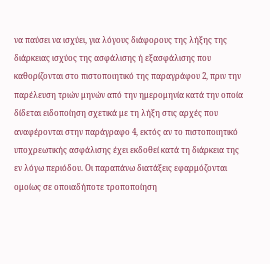να παύσει να ισχύει, για λόγους διάφορους της λήξης της διάρκειας ισχύος της ασφάλισης ή εξασφάλισης που καθορίζονται στο πιστοποιητικό της παραγράφου 2, πριν την παρέλευση τριών μηνών από την ημερομηνία κατά την οποία δίδεται ειδοποίηση σχετικά με τη λήξη στις αρχές που αναφέρονται στην παράγραφο 4, εκτός αν το πιστοποιητικό υποχρεωτικής ασφάλισης έχει εκδοθεί κατά τη διάρκεια της εν λόγω περιόδου. Οι παραπάνω διατάξεις εφαρμόζονται ομοίως σε οποιαδήποτε τροποποίηση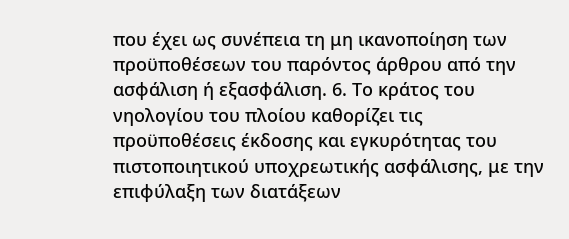που έχει ως συνέπεια τη μη ικανοποίηση των προϋποθέσεων του παρόντος άρθρου από την ασφάλιση ή εξασφάλιση. 6. Το κράτος του νηολογίου του πλοίου καθορίζει τις προϋποθέσεις έκδοσης και εγκυρότητας του πιστοποιητικού υποχρεωτικής ασφάλισης, με την επιφύλαξη των διατάξεων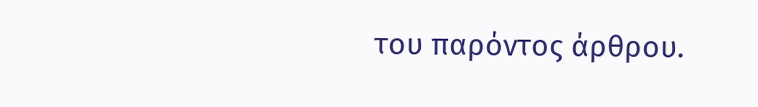του παρόντος άρθρου.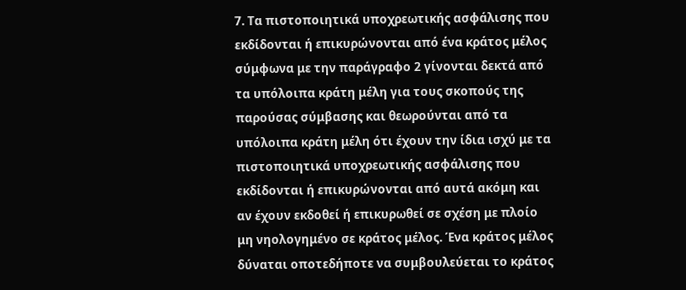7. Τα πιστοποιητικά υποχρεωτικής ασφάλισης που εκδίδονται ή επικυρώνονται από ένα κράτος μέλος σύμφωνα με την παράγραφο 2 γίνονται δεκτά από τα υπόλοιπα κράτη μέλη για τους σκοπούς της παρούσας σύμβασης και θεωρούνται από τα υπόλοιπα κράτη μέλη ότι έχουν την ίδια ισχύ με τα πιστοποιητικά υποχρεωτικής ασφάλισης που εκδίδονται ή επικυρώνονται από αυτά ακόμη και αν έχουν εκδοθεί ή επικυρωθεί σε σχέση με πλοίο μη νηολογημένο σε κράτος μέλος. Ένα κράτος μέλος δύναται οποτεδήποτε να συμβουλεύεται το κράτος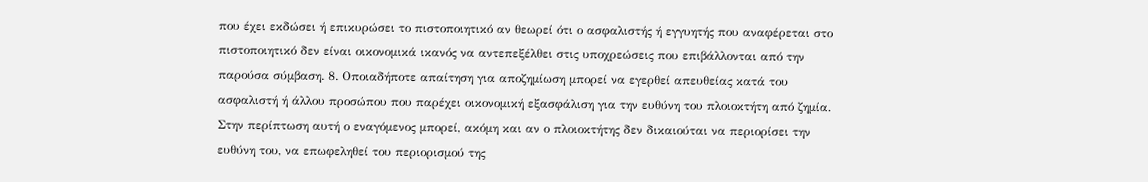που έχει εκδώσει ή επικυρώσει το πιστοποιητικό αν θεωρεί ότι ο ασφαλιστής ή εγγυητής που αναφέρεται στο πιστοποιητικό δεν είναι οικονομικά ικανός να αντεπεξέλθει στις υποχρεώσεις που επιβάλλονται από την παρούσα σύμβαση. 8. Οποιαδήποτε απαίτηση για αποζημίωση μπορεί να εγερθεί απευθείας κατά του ασφαλιστή ή άλλου προσώπου που παρέχει οικονομική εξασφάλιση για την ευθύνη του πλοιοκτήτη από ζημία. Στην περίπτωση αυτή ο εναγόμενος μπορεί, ακόμη και αν ο πλοιοκτήτης δεν δικαιούται να περιορίσει την ευθύνη του, να επωφεληθεί του περιορισμού της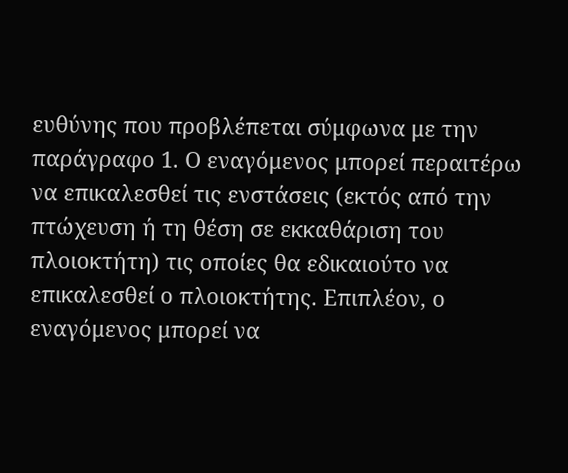ευθύνης που προβλέπεται σύμφωνα με την παράγραφο 1. Ο εναγόμενος μπορεί περαιτέρω να επικαλεσθεί τις ενστάσεις (εκτός από την πτώχευση ή τη θέση σε εκκαθάριση του πλοιοκτήτη) τις οποίες θα εδικαιούτο να επικαλεσθεί ο πλοιοκτήτης. Επιπλέον, ο εναγόμενος μπορεί να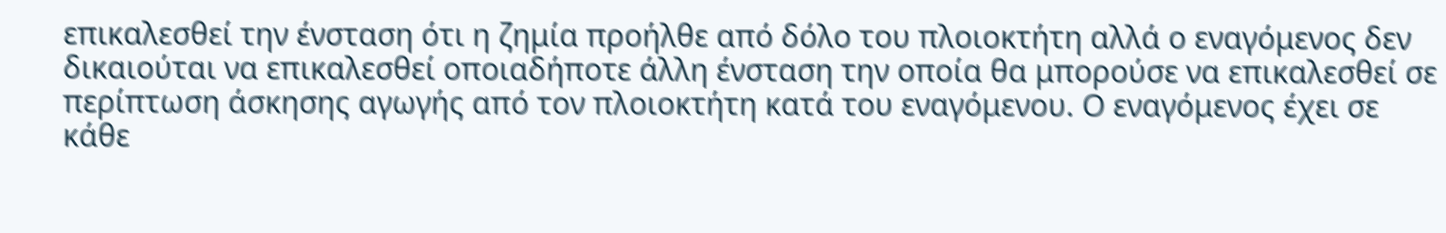επικαλεσθεί την ένσταση ότι η ζημία προήλθε από δόλο του πλοιοκτήτη αλλά ο εναγόμενος δεν δικαιούται να επικαλεσθεί οποιαδήποτε άλλη ένσταση την οποία θα μπορούσε να επικαλεσθεί σε περίπτωση άσκησης αγωγής από τον πλοιοκτήτη κατά του εναγόμενου. Ο εναγόμενος έχει σε κάθε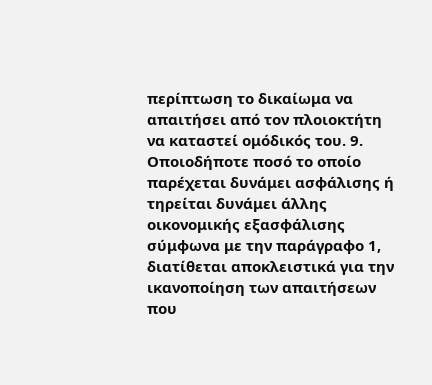περίπτωση το δικαίωμα να απαιτήσει από τον πλοιοκτήτη να καταστεί ομόδικός του. 9. Οποιοδήποτε ποσό το οποίο παρέχεται δυνάμει ασφάλισης ή τηρείται δυνάμει άλλης οικονομικής εξασφάλισης σύμφωνα με την παράγραφο 1, διατίθεται αποκλειστικά για την ικανοποίηση των απαιτήσεων που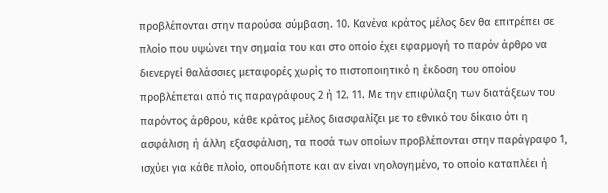προβλέπονται στην παρούσα σύμβαση. 10. Κανένα κράτος μέλος δεν θα επιτρέπει σε πλοίο που υψώνει την σημαία του και στο οποίο έχει εφαρμογή το παρόν άρθρο να διενεργεί θαλάσσιες μεταφορές χωρίς το πιστοποιητικό η έκδοση του οποίου προβλέπεται από τις παραγράφους 2 ή 12. 11. Με την επιφύλαξη των διατάξεων του παρόντος άρθρου, κάθε κράτος μέλος διασφαλίζει με το εθνικό του δίκαιο ότι η ασφάλιση ή άλλη εξασφάλιση, τα ποσά των οποίων προβλέπονται στην παράγραφο 1, ισχύει για κάθε πλοίο, οπουδήποτε και αν είναι νηολογημένο, το οποίο καταπλέει ή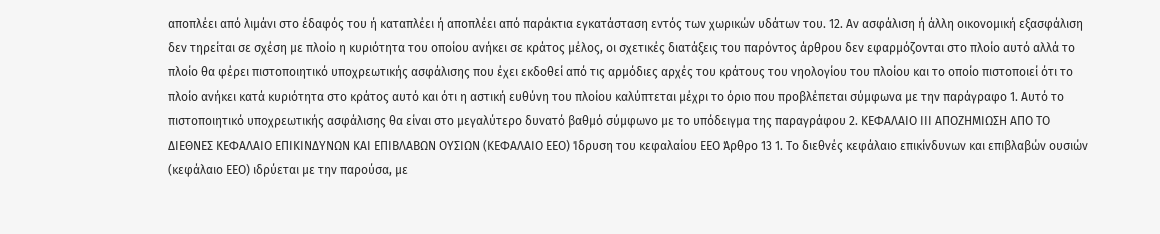αποπλέει από λιμάνι στο έδαφός του ή καταπλέει ή αποπλέει από παράκτια εγκατάσταση εντός των χωρικών υδάτων του. 12. Αν ασφάλιση ή άλλη οικονομική εξασφάλιση δεν τηρείται σε σχέση με πλοίο η κυριότητα του οποίου ανήκει σε κράτος μέλος, οι σχετικές διατάξεις του παρόντος άρθρου δεν εφαρμόζονται στο πλοίο αυτό αλλά το πλοίο θα φέρει πιστοποιητικό υποχρεωτικής ασφάλισης που έχει εκδοθεί από τις αρμόδιες αρχές του κράτους του νηολογίου του πλοίου και το οποίο πιστοποιεί ότι το πλοίο ανήκει κατά κυριότητα στο κράτος αυτό και ότι η αστική ευθύνη του πλοίου καλύπτεται μέχρι το όριο που προβλέπεται σύμφωνα με την παράγραφο 1. Αυτό το πιστοποιητικό υποχρεωτικής ασφάλισης θα είναι στο μεγαλύτερο δυνατό βαθμό σύμφωνο με το υπόδειγμα της παραγράφου 2. ΚΕΦΑΛΑΙΟ ΙΙΙ ΑΠΟΖΗΜΙΩΣΗ ΑΠΟ ΤΟ ΔΙΕΘΝΕΣ ΚΕΦΑΛΑΙΟ ΕΠΙΚΙΝΔΥΝΩΝ ΚΑΙ ΕΠΙΒΛΑΒΩΝ ΟΥΣΙΩΝ (ΚΕΦΑΛΑΙΟ ΕΕΟ) Ίδρυση του κεφαλαίου ΕΕΟ Άρθρο 13 1. Το διεθνές κεφάλαιο επικίνδυνων και επιβλαβών ουσιών (κεφάλαιο ΕΕΟ) ιδρύεται με την παρούσα, με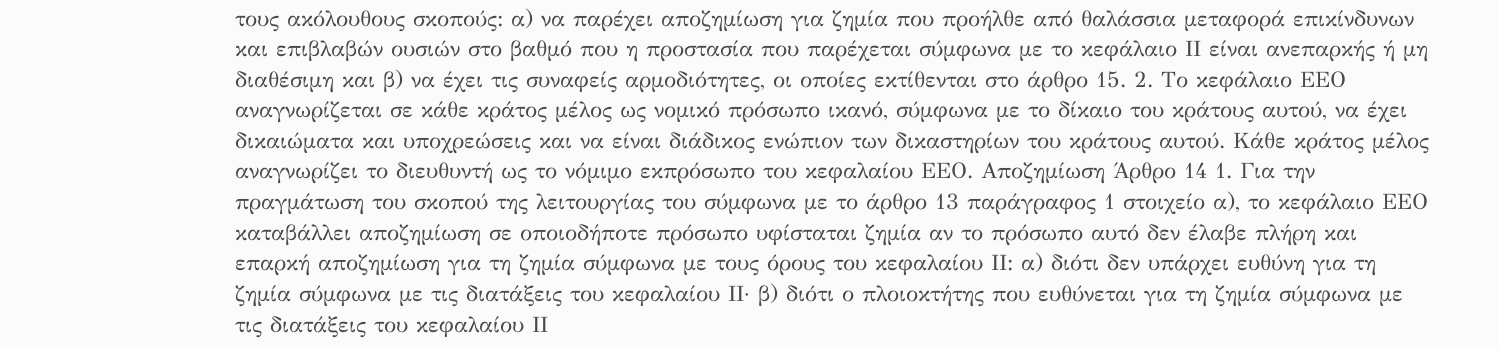τους ακόλουθους σκοπούς: α) να παρέχει αποζημίωση για ζημία που προήλθε από θαλάσσια μεταφορά επικίνδυνων και επιβλαβών ουσιών στο βαθμό που η προστασία που παρέχεται σύμφωνα με το κεφάλαιο ΙΙ είναι ανεπαρκής ή μη διαθέσιμη και β) να έχει τις συναφείς αρμοδιότητες, οι οποίες εκτίθενται στο άρθρο 15. 2. Το κεφάλαιο ΕΕΟ αναγνωρίζεται σε κάθε κράτος μέλος ως νομικό πρόσωπο ικανό, σύμφωνα με το δίκαιο του κράτους αυτού, να έχει δικαιώματα και υποχρεώσεις και να είναι διάδικος ενώπιον των δικαστηρίων του κράτους αυτού. Κάθε κράτος μέλος αναγνωρίζει το διευθυντή ως το νόμιμο εκπρόσωπο του κεφαλαίου ΕΕΟ. Αποζημίωση Άρθρο 14 1. Για την πραγμάτωση του σκοπού της λειτουργίας του σύμφωνα με το άρθρο 13 παράγραφος 1 στοιχείο α), το κεφάλαιο ΕΕΟ καταβάλλει αποζημίωση σε οποιοδήποτε πρόσωπο υφίσταται ζημία αν το πρόσωπο αυτό δεν έλαβε πλήρη και επαρκή αποζημίωση για τη ζημία σύμφωνα με τους όρους του κεφαλαίου ΙΙ: α) διότι δεν υπάρχει ευθύνη για τη ζημία σύμφωνα με τις διατάξεις του κεφαλαίου ΙΙ· β) διότι ο πλοιοκτήτης που ευθύνεται για τη ζημία σύμφωνα με τις διατάξεις του κεφαλαίου ΙΙ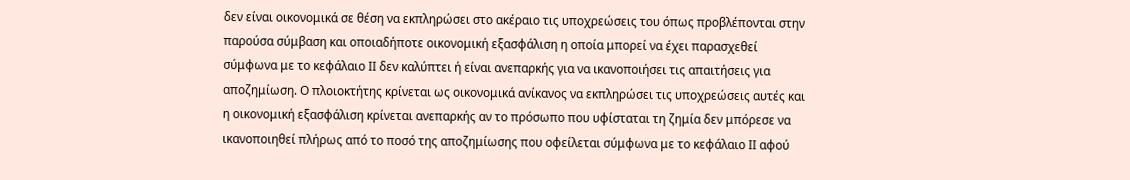δεν είναι οικονομικά σε θέση να εκπληρώσει στο ακέραιο τις υποχρεώσεις του όπως προβλέπονται στην παρούσα σύμβαση και οποιαδήποτε οικονομική εξασφάλιση η οποία μπορεί να έχει παρασχεθεί σύμφωνα με το κεφάλαιο ΙΙ δεν καλύπτει ή είναι ανεπαρκής για να ικανοποιήσει τις απαιτήσεις για αποζημίωση. Ο πλοιοκτήτης κρίνεται ως οικονομικά ανίκανος να εκπληρώσει τις υποχρεώσεις αυτές και η οικονομική εξασφάλιση κρίνεται ανεπαρκής αν το πρόσωπο που υφίσταται τη ζημία δεν μπόρεσε να ικανοποιηθεί πλήρως από το ποσό της αποζημίωσης που οφείλεται σύμφωνα με το κεφάλαιο ΙΙ αφού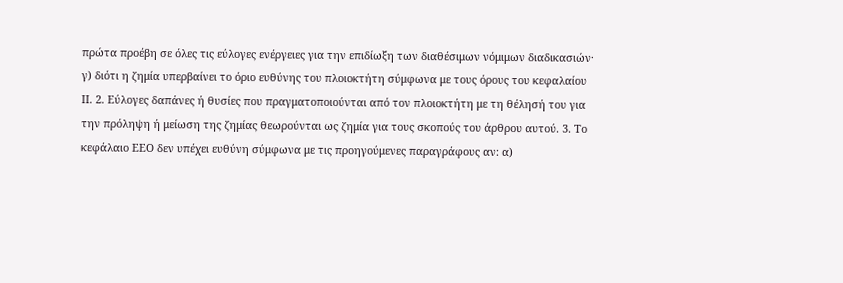πρώτα προέβη σε όλες τις εύλογες ενέργειες για την επιδίωξη των διαθέσιμων νόμιμων διαδικασιών· γ) διότι η ζημία υπερβαίνει το όριο ευθύνης του πλοιοκτήτη σύμφωνα με τους όρους του κεφαλαίου ΙΙ. 2. Εύλογες δαπάνες ή θυσίες που πραγματοποιούνται από τον πλοιοκτήτη με τη θέλησή του για την πρόληψη ή μείωση της ζημίας θεωρούνται ως ζημία για τους σκοπούς του άρθρου αυτού. 3. Το κεφάλαιο ΕΕΟ δεν υπέχει ευθύνη σύμφωνα με τις προηγούμενες παραγράφους αν: α)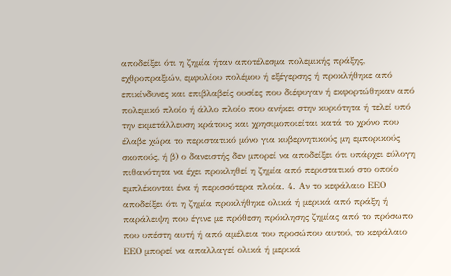αποδείξει ότι η ζημία ήταν αποτέλεσμα πολεμικής πράξης, εχθροπραξιών, εμφυλίου πολέμου ή εξέγερσης ή προκλήθηκε από επικίνδυνες και επιβλαβείς ουσίες που διέφυγαν ή εκφορτώθηκαν από πολεμικό πλοίο ή άλλο πλοίο που ανήκει στην κυριότητα ή τελεί υπό την εκμετάλλευση κράτους και χρησιμοποιείται κατά το χρόνο που έλαβε χώρα το περιστατικό μόνο για κυβερνητικούς μη εμπορικούς σκοπούς, ή β) ο δανειστής δεν μπορεί να αποδείξει ότι υπάρχει εύλογη πιθανότητα να έχει προκληθεί η ζημία από περιστατικό στο οποίο εμπλέκονται ένα ή περισσότερα πλοία. 4. Αν το κεφάλαιο ΕΕΟ αποδείξει ότι η ζημία προκλήθηκε ολικά ή μερικά από πράξη ή παράλειψη που έγινε με πρόθεση πρόκλησης ζημίας από το πρόσωπο που υπέστη αυτή ή από αμέλεια του προσώπου αυτού, το κεφάλαιο ΕΕΟ μπορεί να απαλλαγεί ολικά ή μερικά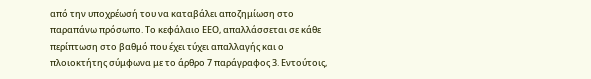από την υποχρέωσή του να καταβάλει αποζημίωση στο παραπάνω πρόσωπο. Το κεφάλαιο ΕΕΟ, απαλλάσσεται σε κάθε περίπτωση στο βαθμό που έχει τύχει απαλλαγής και ο πλοιοκτήτης σύμφωνα με το άρθρο 7 παράγραφος 3. Εντούτοις,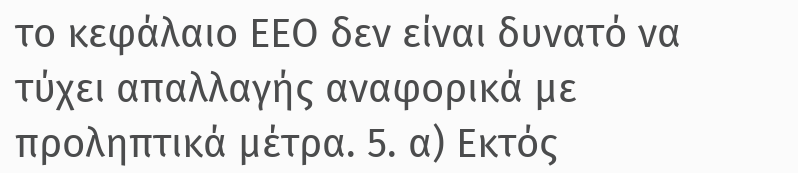το κεφάλαιο ΕΕΟ δεν είναι δυνατό να τύχει απαλλαγής αναφορικά με προληπτικά μέτρα. 5. α) Εκτός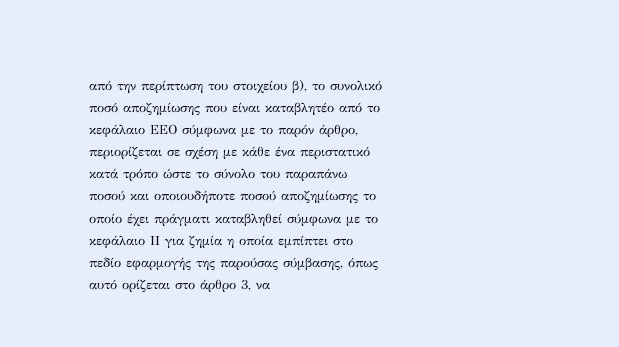από την περίπτωση του στοιχείου β), το συνολικό ποσό αποζημίωσης που είναι καταβλητέο από το κεφάλαιο ΕΕΟ σύμφωνα με το παρόν άρθρο, περιορίζεται σε σχέση με κάθε ένα περιστατικό κατά τρόπο ώστε το σύνολο του παραπάνω ποσού και οποιουδήποτε ποσού αποζημίωσης το οποίο έχει πράγματι καταβληθεί σύμφωνα με το κεφάλαιο ΙΙ για ζημία η οποία εμπίπτει στο πεδίο εφαρμογής της παρούσας σύμβασης, όπως αυτό ορίζεται στο άρθρο 3, να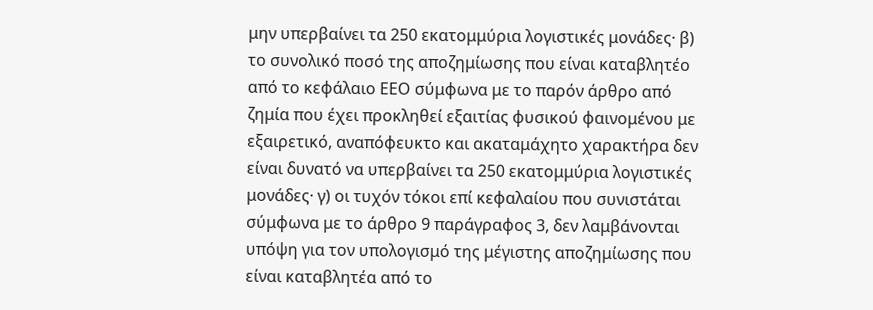μην υπερβαίνει τα 250 εκατομμύρια λογιστικές μονάδες· β) το συνολικό ποσό της αποζημίωσης που είναι καταβλητέο από το κεφάλαιο ΕΕΟ σύμφωνα με το παρόν άρθρο από ζημία που έχει προκληθεί εξαιτίας φυσικού φαινομένου με εξαιρετικό, αναπόφευκτο και ακαταμάχητο χαρακτήρα δεν είναι δυνατό να υπερβαίνει τα 250 εκατομμύρια λογιστικές μονάδες· γ) οι τυχόν τόκοι επί κεφαλαίου που συνιστάται σύμφωνα με το άρθρο 9 παράγραφος 3, δεν λαμβάνονται υπόψη για τον υπολογισμό της μέγιστης αποζημίωσης που είναι καταβλητέα από το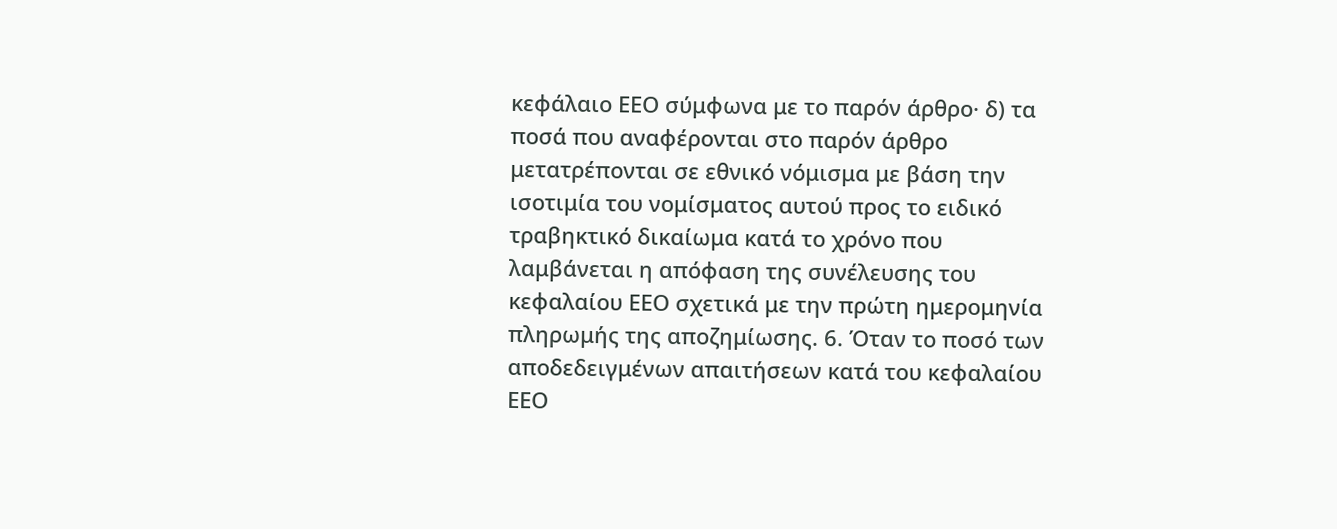κεφάλαιο ΕΕΟ σύμφωνα με το παρόν άρθρο· δ) τα ποσά που αναφέρονται στο παρόν άρθρο μετατρέπονται σε εθνικό νόμισμα με βάση την ισοτιμία του νομίσματος αυτού προς το ειδικό τραβηκτικό δικαίωμα κατά το χρόνο που λαμβάνεται η απόφαση της συνέλευσης του κεφαλαίου ΕΕΟ σχετικά με την πρώτη ημερομηνία πληρωμής της αποζημίωσης. 6. Όταν το ποσό των αποδεδειγμένων απαιτήσεων κατά του κεφαλαίου ΕΕΟ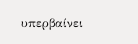υπερβαίνει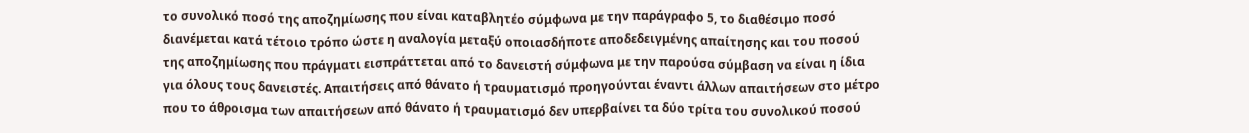το συνολικό ποσό της αποζημίωσης που είναι καταβλητέο σύμφωνα με την παράγραφο 5, το διαθέσιμο ποσό διανέμεται κατά τέτοιο τρόπο ώστε η αναλογία μεταξύ οποιασδήποτε αποδεδειγμένης απαίτησης και του ποσού της αποζημίωσης που πράγματι εισπράττεται από το δανειστή σύμφωνα με την παρούσα σύμβαση να είναι η ίδια για όλους τους δανειστές. Απαιτήσεις από θάνατο ή τραυματισμό προηγούνται έναντι άλλων απαιτήσεων στο μέτρο που το άθροισμα των απαιτήσεων από θάνατο ή τραυματισμό δεν υπερβαίνει τα δύο τρίτα του συνολικού ποσού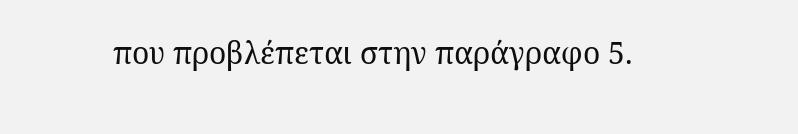που προβλέπεται στην παράγραφο 5.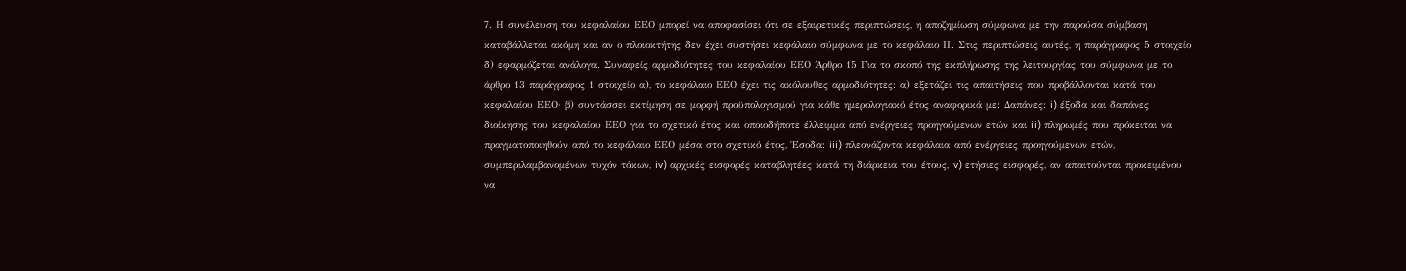7. Η συνέλευση του κεφαλαίου ΕΕΟ μπορεί να αποφασίσει ότι σε εξαιρετικές περιπτώσεις, η αποζημίωση σύμφωνα με την παρούσα σύμβαση καταβάλλεται ακόμη και αν ο πλοιοκτήτης δεν έχει συστήσει κεφάλαιο σύμφωνα με το κεφάλαιο ΙΙ. Στις περιπτώσεις αυτές, η παράγραφος 5 στοιχείο δ) εφαρμόζεται ανάλογα. Συναφείς αρμοδιότητες του κεφαλαίου ΕΕΟ Άρθρο 15 Για το σκοπό της εκπλήρωσης της λειτουργίας του σύμφωνα με το άρθρο 13 παράγραφος 1 στοιχείο α), το κεφάλαιο ΕΕΟ έχει τις ακόλουθες αρμοδιότητες: α) εξετάζει τις απαιτήσεις που προβάλλονται κατά του κεφαλαίου ΕΕΟ· β) συντάσσει εκτίμηση σε μορφή προϋπολογισμού για κάθε ημερολογιακό έτος αναφορικά με: Δαπάνες: i) έξοδα και δαπάνες διοίκησης του κεφαλαίου ΕΕΟ για το σχετικό έτος και οποιοδήποτε έλλειμμα από ενέργειες προηγούμενων ετών και ii) πληρωμές που πρόκειται να πραγματοποιηθούν από το κεφάλαιο ΕΕΟ μέσα στο σχετικό έτος, Έσοδα: iii) πλεονάζοντα κεφάλαια από ενέργειες προηγούμενων ετών, συμπεριλαμβανομένων τυχόν τόκων, iv) αρχικές εισφορές καταβλητέες κατά τη διάρκεια του έτους, v) ετήσιες εισφορές, αν απαιτούνται προκειμένου να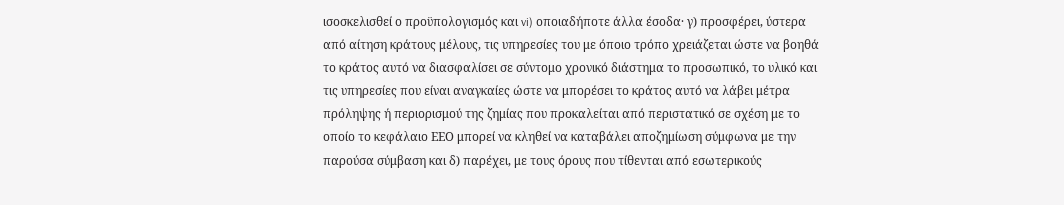ισοσκελισθεί ο προϋπολογισμός και vi) οποιαδήποτε άλλα έσοδα· γ) προσφέρει, ύστερα από αίτηση κράτους μέλους, τις υπηρεσίες του με όποιο τρόπο χρειάζεται ώστε να βοηθά το κράτος αυτό να διασφαλίσει σε σύντομο χρονικό διάστημα το προσωπικό, το υλικό και τις υπηρεσίες που είναι αναγκαίες ώστε να μπορέσει το κράτος αυτό να λάβει μέτρα πρόληψης ή περιορισμού της ζημίας που προκαλείται από περιστατικό σε σχέση με το οποίο το κεφάλαιο ΕΕΟ μπορεί να κληθεί να καταβάλει αποζημίωση σύμφωνα με την παρούσα σύμβαση και δ) παρέχει, με τους όρους που τίθενται από εσωτερικούς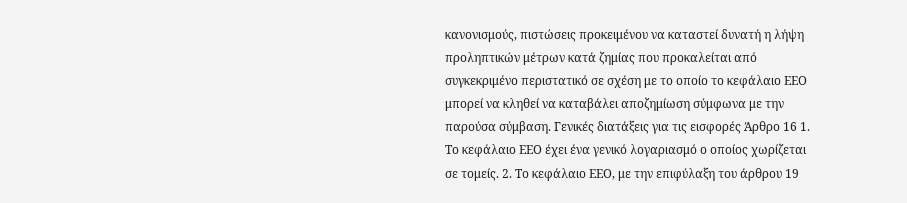κανονισμούς, πιστώσεις προκειμένου να καταστεί δυνατή η λήψη προληπτικών μέτρων κατά ζημίας που προκαλείται από συγκεκριμένο περιστατικό σε σχέση με το οποίο το κεφάλαιο ΕΕΟ μπορεί να κληθεί να καταβάλει αποζημίωση σύμφωνα με την παρούσα σύμβαση. Γενικές διατάξεις για τις εισφορές Άρθρο 16 1. Το κεφάλαιο ΕΕΟ έχει ένα γενικό λογαριασμό ο οποίος χωρίζεται σε τομείς. 2. Το κεφάλαιο ΕΕΟ, με την επιφύλαξη του άρθρου 19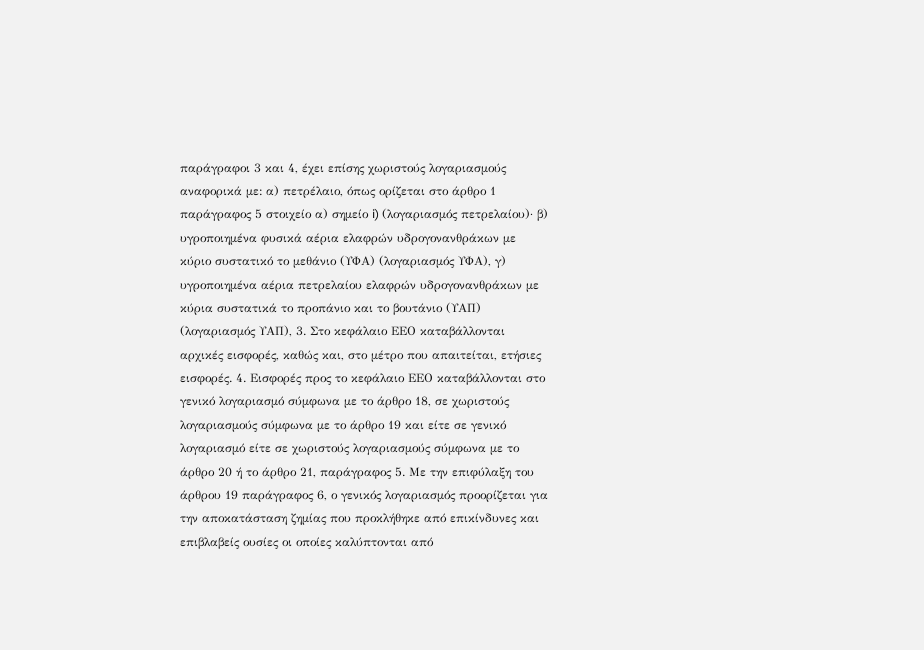παράγραφοι 3 και 4, έχει επίσης χωριστούς λογαριασμούς αναφορικά με: α) πετρέλαιο, όπως ορίζεται στο άρθρο 1 παράγραφος 5 στοιχείο α) σημείο i) (λογαριασμός πετρελαίου)· β) υγροποιημένα φυσικά αέρια ελαφρών υδρογονανθράκων με κύριο συστατικό το μεθάνιο (ΥΦΑ) (λογαριασμός ΥΦΑ), γ) υγροποιημένα αέρια πετρελαίου ελαφρών υδρογονανθράκων με κύρια συστατικά το προπάνιο και το βουτάνιο (ΥΑΠ) (λογαριασμός ΥΑΠ), 3. Στο κεφάλαιο ΕΕΟ καταβάλλονται αρχικές εισφορές, καθώς και, στο μέτρο που απαιτείται, ετήσιες εισφορές. 4. Εισφορές προς το κεφάλαιο ΕΕΟ καταβάλλονται στο γενικό λογαριασμό σύμφωνα με το άρθρο 18, σε χωριστούς λογαριασμούς σύμφωνα με το άρθρο 19 και είτε σε γενικό λογαριασμό είτε σε χωριστούς λογαριασμούς σύμφωνα με το άρθρο 20 ή το άρθρο 21, παράγραφος 5. Με την επιφύλαξη του άρθρου 19 παράγραφος 6, ο γενικός λογαριασμός προορίζεται για την αποκατάσταση ζημίας που προκλήθηκε από επικίνδυνες και επιβλαβείς ουσίες οι οποίες καλύπτονται από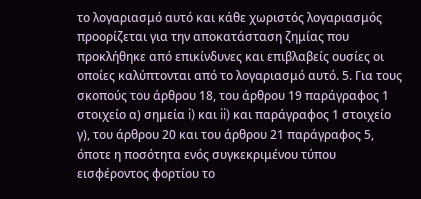το λογαριασμό αυτό και κάθε χωριστός λογαριασμός προορίζεται για την αποκατάσταση ζημίας που προκλήθηκε από επικίνδυνες και επιβλαβείς ουσίες οι οποίες καλύπτονται από το λογαριασμό αυτό. 5. Για τους σκοπούς του άρθρου 18, του άρθρου 19 παράγραφος 1 στοιχείο α) σημεία i) και ii) και παράγραφος 1 στοιχείο γ), του άρθρου 20 και του άρθρου 21 παράγραφος 5, όποτε η ποσότητα ενός συγκεκριμένου τύπου εισφέροντος φορτίου το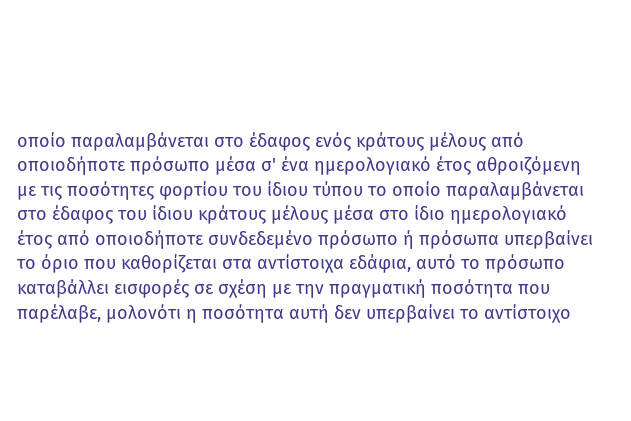οποίο παραλαμβάνεται στο έδαφος ενός κράτους μέλους από οποιοδήποτε πρόσωπο μέσα σ' ένα ημερολογιακό έτος αθροιζόμενη με τις ποσότητες φορτίου του ίδιου τύπου το οποίο παραλαμβάνεται στο έδαφος του ίδιου κράτους μέλους μέσα στο ίδιο ημερολογιακό έτος από οποιοδήποτε συνδεδεμένο πρόσωπο ή πρόσωπα υπερβαίνει το όριο που καθορίζεται στα αντίστοιχα εδάφια, αυτό το πρόσωπο καταβάλλει εισφορές σε σχέση με την πραγματική ποσότητα που παρέλαβε, μολονότι η ποσότητα αυτή δεν υπερβαίνει το αντίστοιχο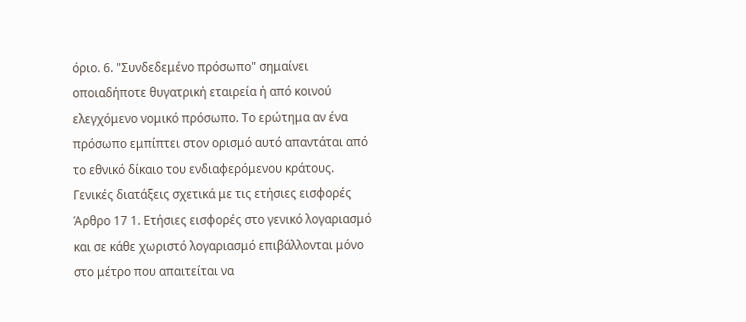όριο. 6. "Συνδεδεμένο πρόσωπο" σημαίνει οποιαδήποτε θυγατρική εταιρεία ή από κοινού ελεγχόμενο νομικό πρόσωπο. Το ερώτημα αν ένα πρόσωπο εμπίπτει στον ορισμό αυτό απαντάται από το εθνικό δίκαιο του ενδιαφερόμενου κράτους. Γενικές διατάξεις σχετικά με τις ετήσιες εισφορές Άρθρο 17 1. Ετήσιες εισφορές στο γενικό λογαριασμό και σε κάθε χωριστό λογαριασμό επιβάλλονται μόνο στο μέτρο που απαιτείται να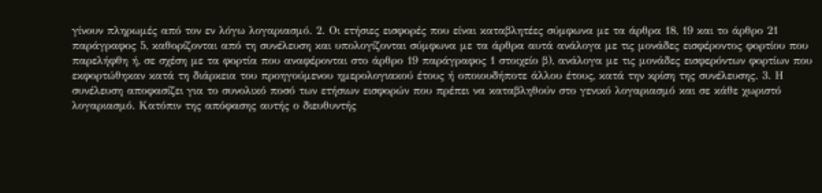γίνουν πληρωμές από τον εν λόγω λογαριασμό. 2. Οι ετήσιες εισφορές που είναι καταβλητέες σύμφωνα με τα άρθρα 18, 19 και το άρθρο 21 παράγραφος 5, καθορίζονται από τη συνέλευση και υπολογίζονται σύμφωνα με τα άρθρα αυτά ανάλογα με τις μονάδες εισφέροντος φορτίου που παρελήφθη ή, σε σχέση με τα φορτία που αναφέρονται στο άρθρο 19 παράγραφος 1 στοιχείο β), ανάλογα με τις μονάδες εισφερόντων φορτίων που εκφορτώθηκαν κατά τη διάρκεια του προηγούμενου ημερολογιακού έτους ή οποιουδήποτε άλλου έτους, κατά την κρίση της συνέλευσης. 3. Η συνέλευση αποφασίζει για το συνολικό ποσό των ετήσιων εισφορών που πρέπει να καταβληθούν στο γενικό λογαριασμό και σε κάθε χωριστό λογαριασμό. Κατόπιν της απόφασης αυτής ο διευθυντής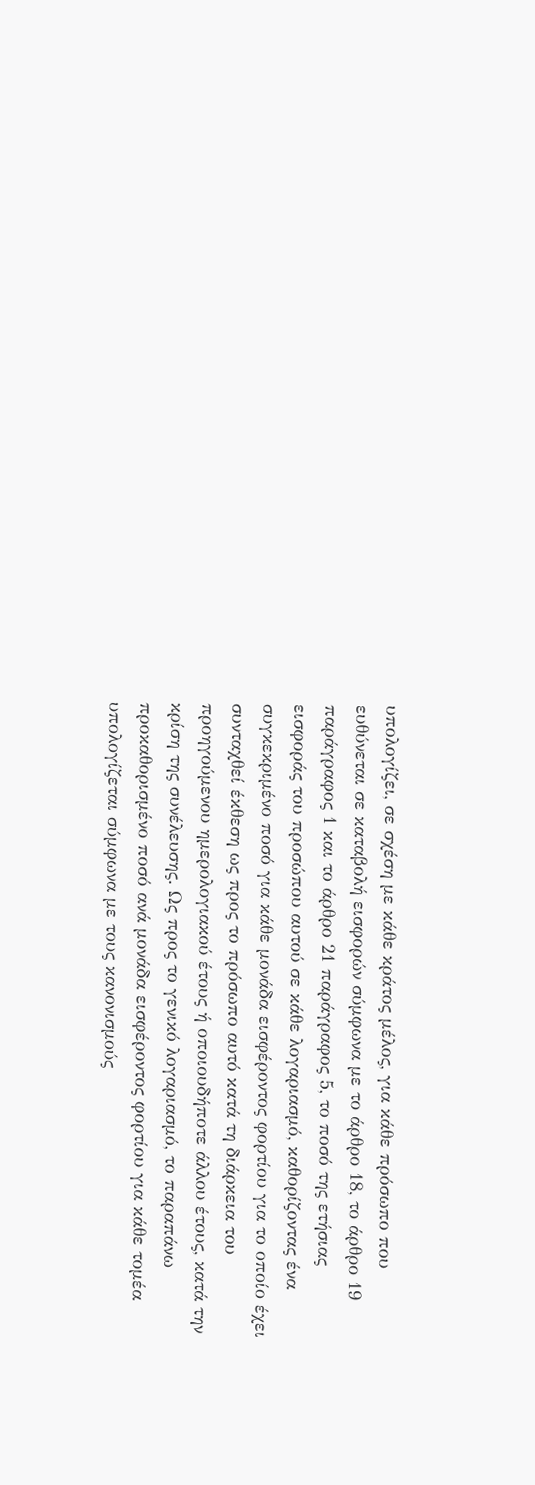υπολογίζει, σε σχέση με κάθε κράτος μέλος, για κάθε πρόσωπο που ευθύνεται σε καταβολή εισφορών σύμφωνα με το άρθρο 18, το άρθρο 19 παράγραφος 1 και το άρθρο 21 παράγραφος 5, το ποσό της ετήσιας εισφοράς του προσώπου αυτού σε κάθε λογαριασμό, καθορίζοντας ένα συγκεκριμένο ποσό για κάθε μονάδα εισφέροντος φορτίου για το οποίο έχει συνταχθεί έκθεση ως προς το πρόσωπο αυτό κατά τη διάρκεια του προηγούμενου ημερολογιακού έτους ή οποιουδήποτε άλλου έτους, κατά την κρίση της συνέλευσης. Ως προς το γενικό λογαριασμό, το παραπάνω προκαθορισμένο ποσό ανά μονάδα εισφέροντος φορτίου για κάθε τομέα υπολογίζεται σύμφωνα με τους κανονισμούς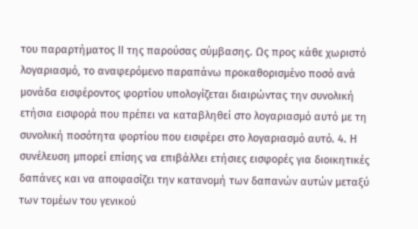του παραρτήματος ΙΙ της παρούσας σύμβασης. Ως προς κάθε χωριστό λογαριασμό, το αναφερόμενο παραπάνω προκαθορισμένο ποσό ανά μονάδα εισφέροντος φορτίου υπολογίζεται διαιρώντας την συνολική ετήσια εισφορά που πρέπει να καταβληθεί στο λογαριασμό αυτό με τη συνολική ποσότητα φορτίου που εισφέρει στο λογαριασμό αυτό. 4. Η συνέλευση μπορεί επίσης να επιβάλλει ετήσιες εισφορές για διοικητικές δαπάνες και να αποφασίζει την κατανομή των δαπανών αυτών μεταξύ των τομέων του γενικού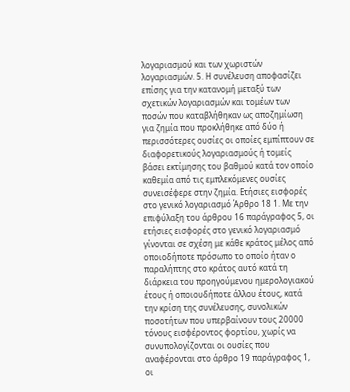λογαριασμού και των χωριστών λογαριασμών. 5. Η συνέλευση αποφασίζει επίσης για την κατανομή μεταξύ των σχετικών λογαριασμών και τομέων των ποσών που καταβλήθηκαν ως αποζημίωση για ζημία που προκλήθηκε από δύο ή περισσότερες ουσίες οι οποίες εμπίπτουν σε διαφορετικούς λογαριασμούς ή τομείς βάσει εκτίμησης του βαθμού κατά τον οποίο καθεμία από τις εμπλεκόμενες ουσίες συνεισέφερε στην ζημία. Ετήσιες εισφορές στο γενικό λογαριασμό Άρθρο 18 1. Με την επιφύλαξη του άρθρου 16 παράγραφος 5, οι ετήσιες εισφορές στο γενικό λογαριασμό γίνονται σε σχέση με κάθε κράτος μέλος από οποιοδήποτε πρόσωπο το οποίο ήταν ο παραλήπτης στο κράτος αυτό κατά τη διάρκεια του προηγούμενου ημερολογιακού έτους ή οποιουδήποτε άλλου έτους, κατά την κρίση της συνέλευσης, συνολικών ποσοτήτων που υπερβαίνουν τους 20000 τόνους εισφέροντος φορτίου, χωρίς να συνυπολογίζονται οι ουσίες που αναφέρονται στο άρθρο 19 παράγραφος 1, οι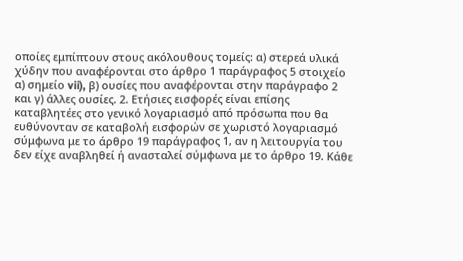οποίες εμπίπτουν στους ακόλουθους τομείς: α) στερεά υλικά χύδην που αναφέρονται στο άρθρο 1 παράγραφος 5 στοιχείο α) σημείο vii), β) ουσίες που αναφέρονται στην παράγραφο 2 και γ) άλλες ουσίες. 2. Ετήσιες εισφορές είναι επίσης καταβλητέες στο γενικό λογαριασμό από πρόσωπα που θα ευθύνονταν σε καταβολή εισφορών σε χωριστό λογαριασμό σύμφωνα με το άρθρο 19 παράγραφος 1, αν η λειτουργία του δεν είχε αναβληθεί ή ανασταλεί σύμφωνα με το άρθρο 19. Κάθε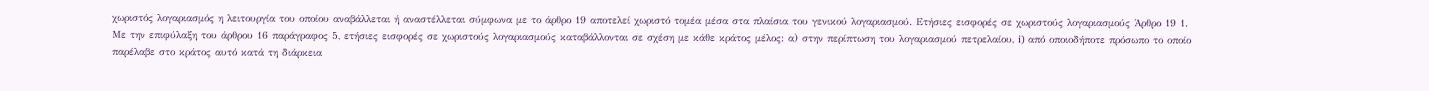χωριστός λογαριασμός η λειτουργία του οποίου αναβάλλεται ή αναστέλλεται σύμφωνα με το άρθρο 19 αποτελεί χωριστό τομέα μέσα στα πλαίσια του γενικού λογαριασμού. Ετήσιες εισφορές σε χωριστούς λογαριασμούς Άρθρο 19 1. Με την επιφύλαξη του άρθρου 16 παράγραφος 5, ετήσιες εισφορές σε χωριστούς λογαριασμούς καταβάλλονται σε σχέση με κάθε κράτος μέλος: α) στην περίπτωση του λογαριασμού πετρελαίου, i) από οποιοδήποτε πρόσωπο το οποίο παρέλαβε στο κράτος αυτό κατά τη διάρκεια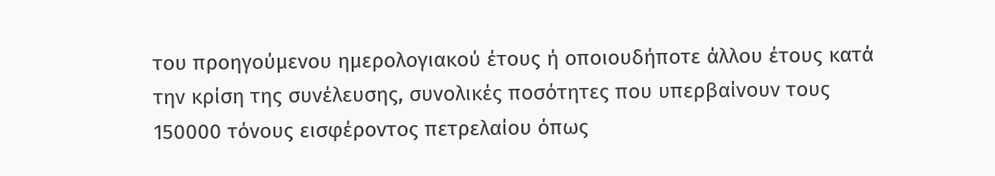του προηγούμενου ημερολογιακού έτους ή οποιουδήποτε άλλου έτους κατά την κρίση της συνέλευσης, συνολικές ποσότητες που υπερβαίνουν τους 150000 τόνους εισφέροντος πετρελαίου όπως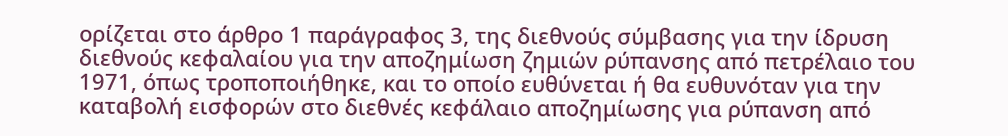ορίζεται στο άρθρο 1 παράγραφος 3, της διεθνούς σύμβασης για την ίδρυση διεθνούς κεφαλαίου για την αποζημίωση ζημιών ρύπανσης από πετρέλαιο του 1971, όπως τροποποιήθηκε, και το οποίο ευθύνεται ή θα ευθυνόταν για την καταβολή εισφορών στο διεθνές κεφάλαιο αποζημίωσης για ρύπανση από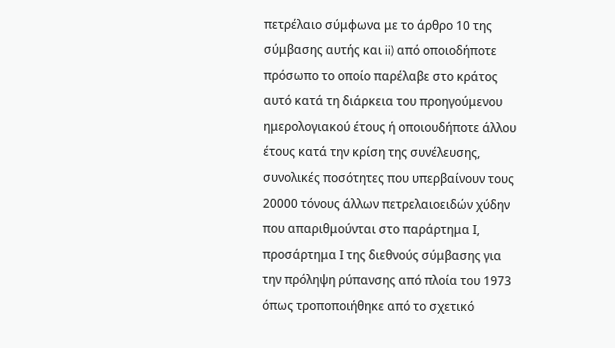πετρέλαιο σύμφωνα με το άρθρο 10 της σύμβασης αυτής και ii) από οποιοδήποτε πρόσωπο το οποίο παρέλαβε στο κράτος αυτό κατά τη διάρκεια του προηγούμενου ημερολογιακού έτους ή οποιουδήποτε άλλου έτους κατά την κρίση της συνέλευσης, συνολικές ποσότητες που υπερβαίνουν τους 20000 τόνους άλλων πετρελαιοειδών χύδην που απαριθμούνται στο παράρτημα Ι, προσάρτημα Ι της διεθνούς σύμβασης για την πρόληψη ρύπανσης από πλοία του 1973 όπως τροποποιήθηκε από το σχετικό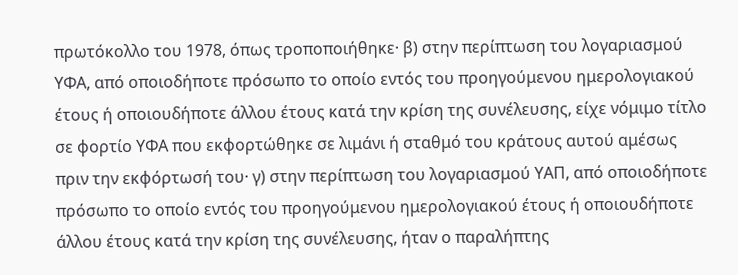πρωτόκολλο του 1978, όπως τροποποιήθηκε· β) στην περίπτωση του λογαριασμού ΥΦΑ, από οποιοδήποτε πρόσωπο το οποίο εντός του προηγούμενου ημερολογιακού έτους ή οποιουδήποτε άλλου έτους κατά την κρίση της συνέλευσης, είχε νόμιμο τίτλο σε φορτίο ΥΦΑ που εκφορτώθηκε σε λιμάνι ή σταθμό του κράτους αυτού αμέσως πριν την εκφόρτωσή του· γ) στην περίπτωση του λογαριασμού ΥΑΠ, από οποιοδήποτε πρόσωπο το οποίο εντός του προηγούμενου ημερολογιακού έτους ή οποιουδήποτε άλλου έτους κατά την κρίση της συνέλευσης, ήταν ο παραλήπτης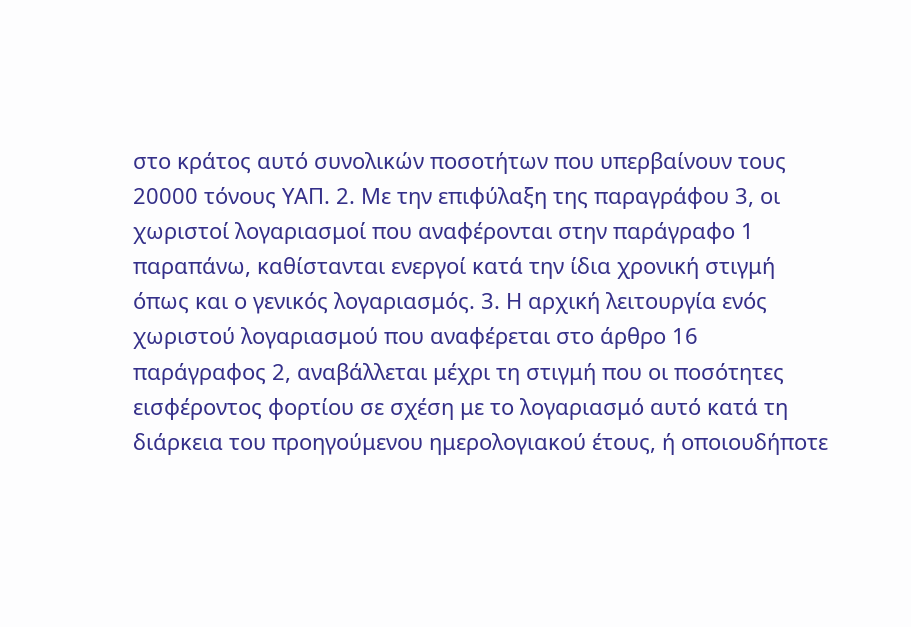στο κράτος αυτό συνολικών ποσοτήτων που υπερβαίνουν τους 20000 τόνους ΥΑΠ. 2. Με την επιφύλαξη της παραγράφου 3, οι χωριστοί λογαριασμοί που αναφέρονται στην παράγραφο 1 παραπάνω, καθίστανται ενεργοί κατά την ίδια χρονική στιγμή όπως και ο γενικός λογαριασμός. 3. Η αρχική λειτουργία ενός χωριστού λογαριασμού που αναφέρεται στο άρθρο 16 παράγραφος 2, αναβάλλεται μέχρι τη στιγμή που οι ποσότητες εισφέροντος φορτίου σε σχέση με το λογαριασμό αυτό κατά τη διάρκεια του προηγούμενου ημερολογιακού έτους, ή οποιουδήποτε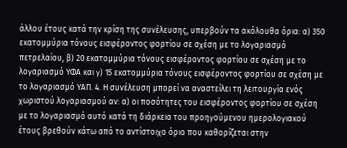άλλου έτους κατά την κρίση της συνέλευσης, υπερβούν τα ακόλουθα όρια: α) 350 εκατομμύρια τόνους εισφέροντος φορτίου σε σχέση με το λογαριασμό πετρελαίου, β) 20 εκατομμύρια τόνους εισφέροντος φορτίου σε σχέση με το λογαριασμό ΥΦΑ και γ) 15 εκατομμύρια τόνους εισφέροντος φορτίου σε σχέση με το λογαριασμό ΥΑΠ. 4. Η συνέλευση μπορεί να αναστείλει τη λειτουργία ενός χωριστού λογαριασμού αν: α) οι ποσότητες του εισφέροντος φορτίου σε σχέση με το λογαριασμό αυτό κατά τη διάρκεια του προηγούμενου ημερολογιακού έτους βρεθούν κάτω από το αντίστοιχο όριο που καθορίζεται στην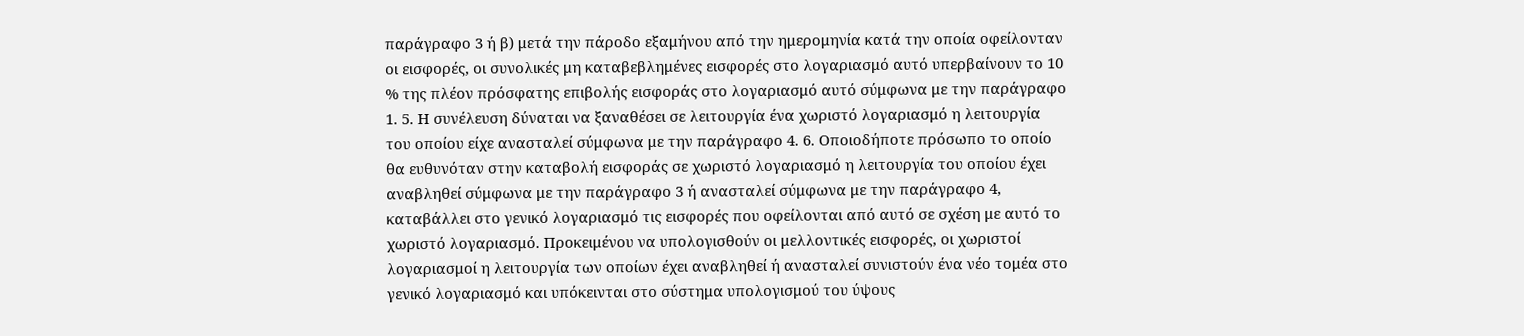παράγραφο 3 ή β) μετά την πάροδο εξαμήνου από την ημερομηνία κατά την οποία οφείλονταν οι εισφορές, οι συνολικές μη καταβεβλημένες εισφορές στο λογαριασμό αυτό υπερβαίνουν το 10 % της πλέον πρόσφατης επιβολής εισφοράς στο λογαριασμό αυτό σύμφωνα με την παράγραφο 1. 5. Η συνέλευση δύναται να ξαναθέσει σε λειτουργία ένα χωριστό λογαριασμό η λειτουργία του οποίου είχε ανασταλεί σύμφωνα με την παράγραφο 4. 6. Οποιοδήποτε πρόσωπο το οποίο θα ευθυνόταν στην καταβολή εισφοράς σε χωριστό λογαριασμό η λειτουργία του οποίου έχει αναβληθεί σύμφωνα με την παράγραφο 3 ή ανασταλεί σύμφωνα με την παράγραφο 4, καταβάλλει στο γενικό λογαριασμό τις εισφορές που οφείλονται από αυτό σε σχέση με αυτό το χωριστό λογαριασμό. Προκειμένου να υπολογισθούν οι μελλοντικές εισφορές, οι χωριστοί λογαριασμοί η λειτουργία των οποίων έχει αναβληθεί ή ανασταλεί συνιστούν ένα νέο τομέα στο γενικό λογαριασμό και υπόκεινται στο σύστημα υπολογισμού του ύψους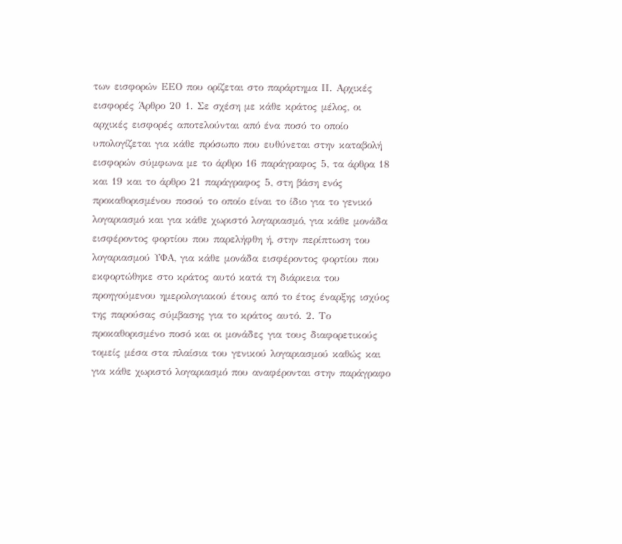των εισφορών ΕΕΟ που ορίζεται στο παράρτημα ΙΙ. Αρχικές εισφορές Άρθρο 20 1. Σε σχέση με κάθε κράτος μέλος, οι αρχικές εισφορές αποτελούνται από ένα ποσό το οποίο υπολογίζεται για κάθε πρόσωπο που ευθύνεται στην καταβολή εισφορών σύμφωνα με το άρθρο 16 παράγραφος 5, τα άρθρα 18 και 19 και το άρθρο 21 παράγραφος 5, στη βάση ενός προκαθορισμένου ποσού το οποίο είναι το ίδιο για το γενικό λογαριασμό και για κάθε χωριστό λογαριασμό, για κάθε μονάδα εισφέροντος φορτίου που παρελήφθη ή, στην περίπτωση του λογαριασμού ΥΦΑ, για κάθε μονάδα εισφέροντος φορτίου που εκφορτώθηκε στο κράτος αυτό κατά τη διάρκεια του προηγούμενου ημερολογιακού έτους από το έτος έναρξης ισχύος της παρούσας σύμβασης για το κράτος αυτό. 2. Το προκαθορισμένο ποσό και οι μονάδες για τους διαφορετικούς τομείς μέσα στα πλαίσια του γενικού λογαριασμού καθώς και για κάθε χωριστό λογαριασμό που αναφέρονται στην παράγραφο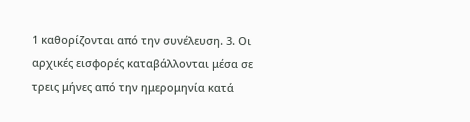1 καθορίζονται από την συνέλευση. 3. Οι αρχικές εισφορές καταβάλλονται μέσα σε τρεις μήνες από την ημερομηνία κατά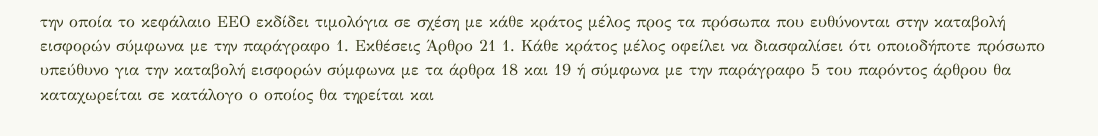την οποία το κεφάλαιο ΕΕΟ εκδίδει τιμολόγια σε σχέση με κάθε κράτος μέλος προς τα πρόσωπα που ευθύνονται στην καταβολή εισφορών σύμφωνα με την παράγραφο 1. Εκθέσεις Άρθρο 21 1. Κάθε κράτος μέλος οφείλει να διασφαλίσει ότι οποιοδήποτε πρόσωπο υπεύθυνο για την καταβολή εισφορών σύμφωνα με τα άρθρα 18 και 19 ή σύμφωνα με την παράγραφο 5 του παρόντος άρθρου θα καταχωρείται σε κατάλογο ο οποίος θα τηρείται και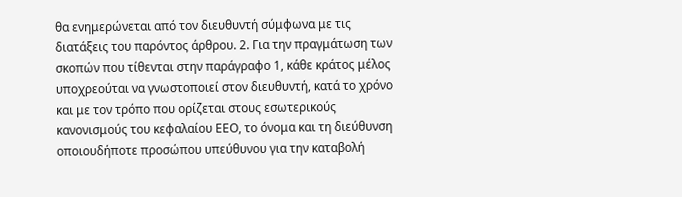θα ενημερώνεται από τον διευθυντή σύμφωνα με τις διατάξεις του παρόντος άρθρου. 2. Για την πραγμάτωση των σκοπών που τίθενται στην παράγραφο 1, κάθε κράτος μέλος υποχρεούται να γνωστοποιεί στον διευθυντή, κατά το χρόνο και με τον τρόπο που ορίζεται στους εσωτερικούς κανονισμούς του κεφαλαίου ΕΕΟ, το όνομα και τη διεύθυνση οποιουδήποτε προσώπου υπεύθυνου για την καταβολή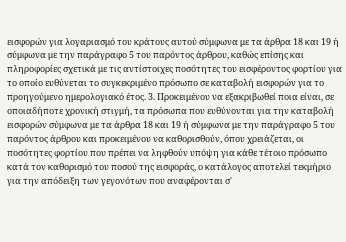εισφορών για λογαριασμό του κράτους αυτού σύμφωνα με τα άρθρα 18 και 19 ή σύμφωνα με την παράγραφο 5 του παρόντος άρθρου, καθώς επίσης και πληροφορίες σχετικά με τις αντίστοιχες ποσότητες του εισφέροντος φορτίου για το οποίο ευθύνεται το συγκεκριμένο πρόσωπο σε καταβολή εισφορών για το προηγούμενο ημερολογιακό έτος. 3. Προκειμένου να εξακριβωθεί ποια είναι, σε οποιαδήποτε χρονική στιγμή, τα πρόσωπα που ευθύνονται για την καταβολή εισφορών σύμφωνα με τα άρθρα 18 και 19 ή σύμφωνα με την παράγραφο 5 του παρόντος άρθρου και προκειμένου να καθορισθούν, όπου χρειάζεται, οι ποσότητες φορτίου που πρέπει να ληφθούν υπόψη για κάθε τέτοιο πρόσωπο κατά τον καθορισμό του ποσού της εισφοράς, ο κατάλογος αποτελεί τεκμήριο για την απόδειξη των γεγονότων που αναφέρονται σ'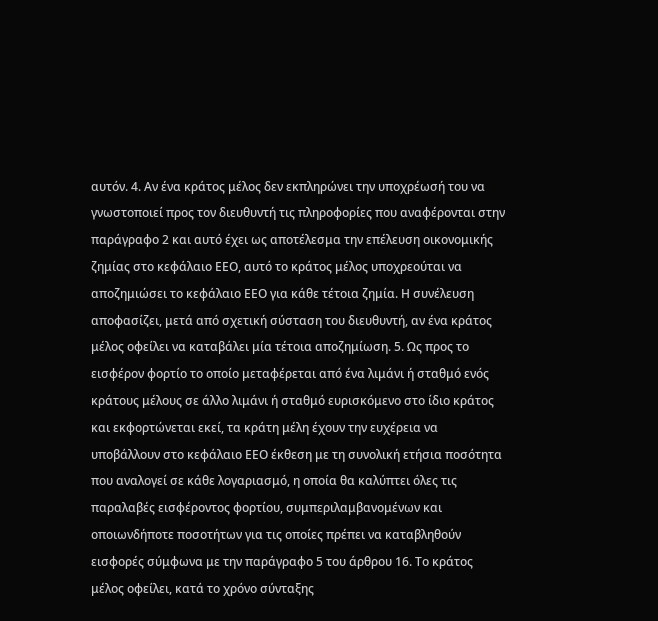αυτόν. 4. Αν ένα κράτος μέλος δεν εκπληρώνει την υποχρέωσή του να γνωστοποιεί προς τον διευθυντή τις πληροφορίες που αναφέρονται στην παράγραφο 2 και αυτό έχει ως αποτέλεσμα την επέλευση οικονομικής ζημίας στο κεφάλαιο ΕΕΟ, αυτό το κράτος μέλος υποχρεούται να αποζημιώσει το κεφάλαιο ΕΕΟ για κάθε τέτοια ζημία. Η συνέλευση αποφασίζει, μετά από σχετική σύσταση του διευθυντή, αν ένα κράτος μέλος οφείλει να καταβάλει μία τέτοια αποζημίωση. 5. Ως προς το εισφέρον φορτίο το οποίο μεταφέρεται από ένα λιμάνι ή σταθμό ενός κράτους μέλους σε άλλο λιμάνι ή σταθμό ευρισκόμενο στο ίδιο κράτος και εκφορτώνεται εκεί, τα κράτη μέλη έχουν την ευχέρεια να υποβάλλουν στο κεφάλαιο ΕΕΟ έκθεση με τη συνολική ετήσια ποσότητα που αναλογεί σε κάθε λογαριασμό, η οποία θα καλύπτει όλες τις παραλαβές εισφέροντος φορτίου, συμπεριλαμβανομένων και οποιωνδήποτε ποσοτήτων για τις οποίες πρέπει να καταβληθούν εισφορές σύμφωνα με την παράγραφο 5 του άρθρου 16. Το κράτος μέλος οφείλει, κατά το χρόνο σύνταξης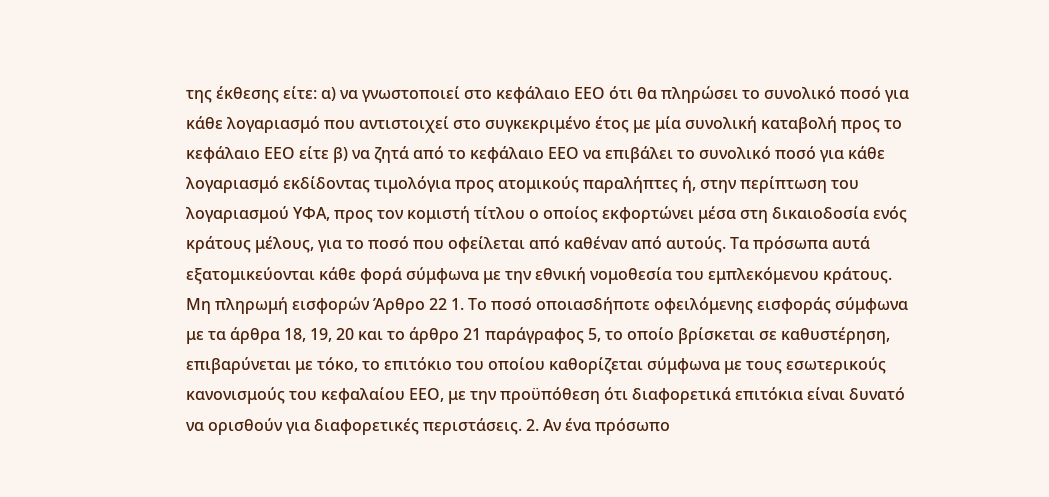της έκθεσης είτε: α) να γνωστοποιεί στο κεφάλαιο ΕΕΟ ότι θα πληρώσει το συνολικό ποσό για κάθε λογαριασμό που αντιστοιχεί στο συγκεκριμένο έτος με μία συνολική καταβολή προς το κεφάλαιο ΕΕΟ είτε β) να ζητά από το κεφάλαιο ΕΕΟ να επιβάλει το συνολικό ποσό για κάθε λογαριασμό εκδίδοντας τιμολόγια προς ατομικούς παραλήπτες ή, στην περίπτωση του λογαριασμού ΥΦΑ, προς τον κομιστή τίτλου ο οποίος εκφορτώνει μέσα στη δικαιοδοσία ενός κράτους μέλους, για το ποσό που οφείλεται από καθέναν από αυτούς. Τα πρόσωπα αυτά εξατομικεύονται κάθε φορά σύμφωνα με την εθνική νομοθεσία του εμπλεκόμενου κράτους. Μη πληρωμή εισφορών Άρθρο 22 1. Το ποσό οποιασδήποτε οφειλόμενης εισφοράς σύμφωνα με τα άρθρα 18, 19, 20 και το άρθρο 21 παράγραφος 5, το οποίο βρίσκεται σε καθυστέρηση, επιβαρύνεται με τόκο, το επιτόκιο του οποίου καθορίζεται σύμφωνα με τους εσωτερικούς κανονισμούς του κεφαλαίου ΕΕΟ, με την προϋπόθεση ότι διαφορετικά επιτόκια είναι δυνατό να ορισθούν για διαφορετικές περιστάσεις. 2. Αν ένα πρόσωπο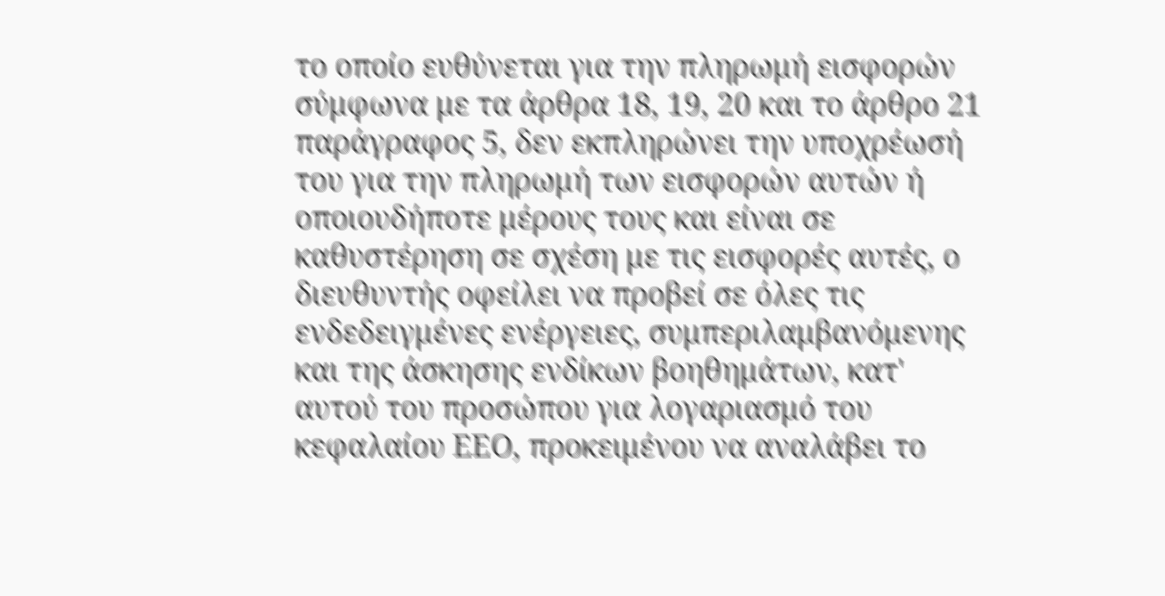το οποίο ευθύνεται για την πληρωμή εισφορών σύμφωνα με τα άρθρα 18, 19, 20 και το άρθρο 21 παράγραφος 5, δεν εκπληρώνει την υποχρέωσή του για την πληρωμή των εισφορών αυτών ή οποιουδήποτε μέρους τους και είναι σε καθυστέρηση σε σχέση με τις εισφορές αυτές, ο διευθυντής οφείλει να προβεί σε όλες τις ενδεδειγμένες ενέργειες, συμπεριλαμβανόμενης και της άσκησης ενδίκων βοηθημάτων, κατ' αυτού του προσώπου για λογαριασμό του κεφαλαίου ΕΕΟ, προκειμένου να αναλάβει το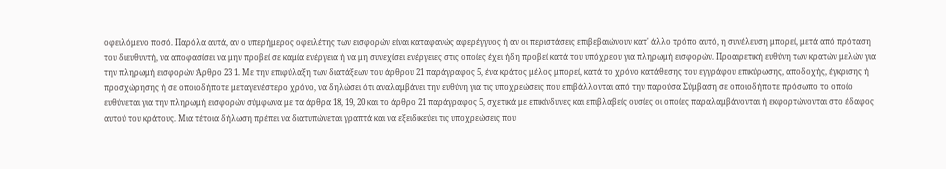οφειλόμενο ποσό. Παρόλα αυτά, αν ο υπερήμερος οφειλέτης των εισφορών είναι καταφανώς αφερέγγυος ή αν οι περιστάσεις επιβεβαιώνουν κατ' άλλο τρόπο αυτό, η συνέλευση μπορεί, μετά από πρόταση του διευθυντή, να αποφασίσει να μην προβεί σε καμία ενέργεια ή να μη συνεχίσει ενέργειες στις οποίες έχει ήδη προβεί κατά του υπόχρεου για πληρωμή εισφορών. Προαιρετική ευθύνη των κρατών μελών για την πληρωμή εισφορών Άρθρο 23 1. Με την επιφύλαξη των διατάξεων του άρθρου 21 παράγραφος 5, ένα κράτος μέλος μπορεί, κατά το χρόνο κατάθεσης του εγγράφου επικύρωσης, αποδοχής, έγκρισης ή προσχώρησης ή σε οποιοδήποτε μεταγενέστερο χρόνο, να δηλώσει ότι αναλαμβάνει την ευθύνη για τις υποχρεώσεις που επιβάλλονται από την παρούσα Σύμβαση σε οποιοδήποτε πρόσωπο το οποίο ευθύνεται για την πληρωμή εισφορών σύμφωνα με τα άρθρα 18, 19, 20 και το άρθρο 21 παράγραφος 5, σχετικά με επικίνδυνες και επιβλαβείς ουσίες οι οποίες παραλαμβάνονται ή εκφορτώνονται στο έδαφος αυτού του κράτους. Μια τέτοια δήλωση πρέπει να διατυπώνεται γραπτά και να εξειδικεύει τις υποχρεώσεις που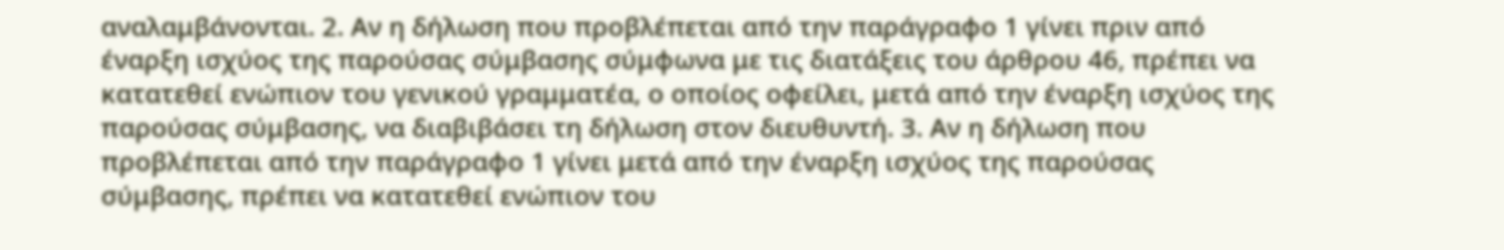αναλαμβάνονται. 2. Αν η δήλωση που προβλέπεται από την παράγραφο 1 γίνει πριν από έναρξη ισχύος της παρούσας σύμβασης σύμφωνα με τις διατάξεις του άρθρου 46, πρέπει να κατατεθεί ενώπιον του γενικού γραμματέα, ο οποίος οφείλει, μετά από την έναρξη ισχύος της παρούσας σύμβασης, να διαβιβάσει τη δήλωση στον διευθυντή. 3. Αν η δήλωση που προβλέπεται από την παράγραφο 1 γίνει μετά από την έναρξη ισχύος της παρούσας σύμβασης, πρέπει να κατατεθεί ενώπιον του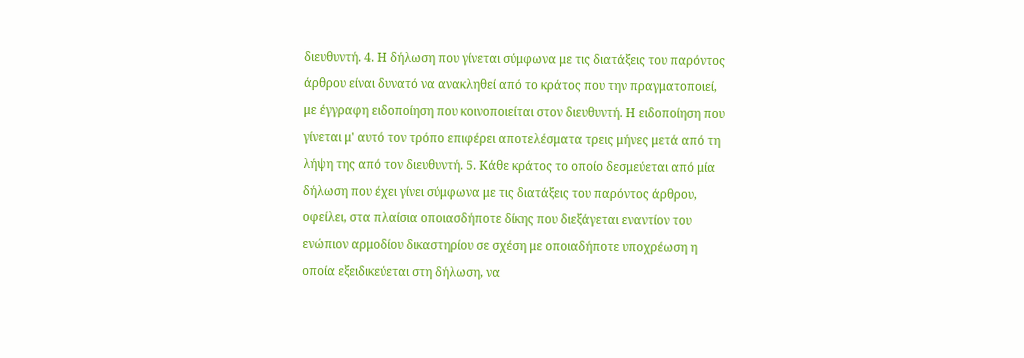διευθυντή. 4. Η δήλωση που γίνεται σύμφωνα με τις διατάξεις του παρόντος άρθρου είναι δυνατό να ανακληθεί από το κράτος που την πραγματοποιεί, με έγγραφη ειδοποίηση που κοινοποιείται στον διευθυντή. Η ειδοποίηση που γίνεται μ' αυτό τον τρόπο επιφέρει αποτελέσματα τρεις μήνες μετά από τη λήψη της από τον διευθυντή. 5. Κάθε κράτος το οποίο δεσμεύεται από μία δήλωση που έχει γίνει σύμφωνα με τις διατάξεις του παρόντος άρθρου, οφείλει, στα πλαίσια οποιασδήποτε δίκης που διεξάγεται εναντίον του ενώπιον αρμοδίου δικαστηρίου σε σχέση με οποιαδήποτε υποχρέωση η οποία εξειδικεύεται στη δήλωση, να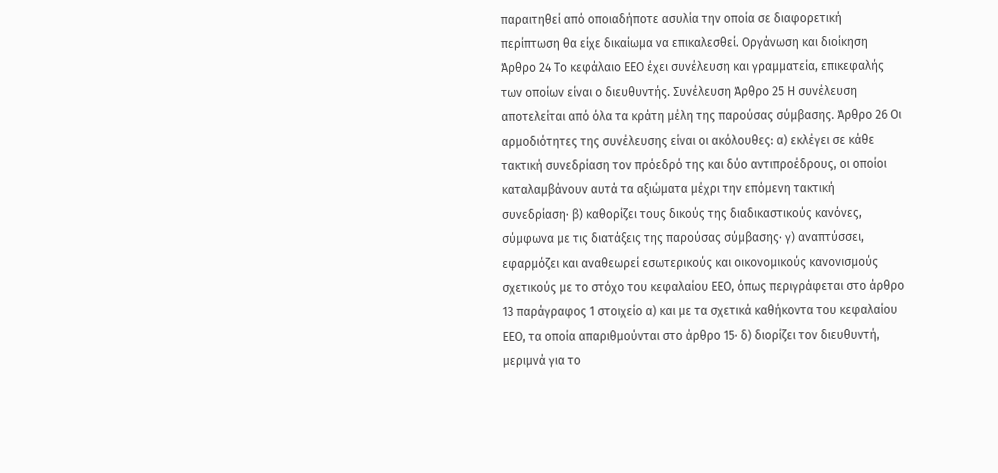παραιτηθεί από οποιαδήποτε ασυλία την οποία σε διαφορετική περίπτωση θα είχε δικαίωμα να επικαλεσθεί. Οργάνωση και διοίκηση Άρθρο 24 Το κεφάλαιο ΕΕΟ έχει συνέλευση και γραμματεία, επικεφαλής των οποίων είναι ο διευθυντής. Συνέλευση Άρθρο 25 Η συνέλευση αποτελείται από όλα τα κράτη μέλη της παρούσας σύμβασης. Άρθρο 26 Οι αρμοδιότητες της συνέλευσης είναι οι ακόλουθες: α) εκλέγει σε κάθε τακτική συνεδρίαση τον πρόεδρό της και δύο αντιπροέδρους, οι οποίοι καταλαμβάνουν αυτά τα αξιώματα μέχρι την επόμενη τακτική συνεδρίαση· β) καθορίζει τους δικούς της διαδικαστικούς κανόνες, σύμφωνα με τις διατάξεις της παρούσας σύμβασης· γ) αναπτύσσει, εφαρμόζει και αναθεωρεί εσωτερικούς και οικονομικούς κανονισμούς σχετικούς με το στόχο του κεφαλαίου ΕΕΟ, όπως περιγράφεται στο άρθρο 13 παράγραφος 1 στοιχείο α) και με τα σχετικά καθήκοντα του κεφαλαίου ΕΕΟ, τα οποία απαριθμούνται στο άρθρο 15· δ) διορίζει τον διευθυντή, μεριμνά για το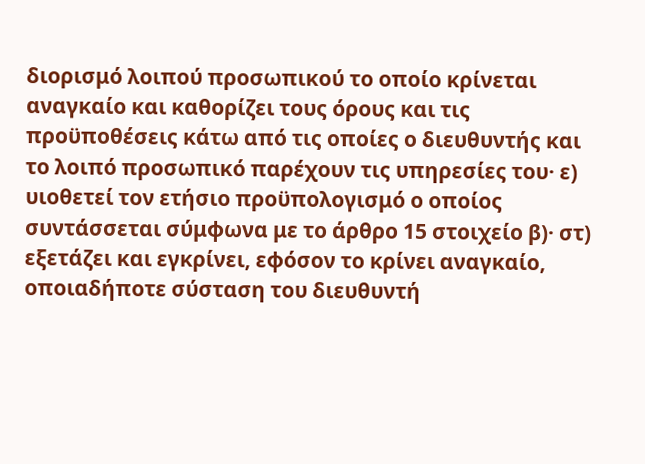διορισμό λοιπού προσωπικού το οποίο κρίνεται αναγκαίο και καθορίζει τους όρους και τις προϋποθέσεις κάτω από τις οποίες ο διευθυντής και το λοιπό προσωπικό παρέχουν τις υπηρεσίες του· ε) υιοθετεί τον ετήσιο προϋπολογισμό ο οποίος συντάσσεται σύμφωνα με το άρθρο 15 στοιχείο β)· στ) εξετάζει και εγκρίνει, εφόσον το κρίνει αναγκαίο, οποιαδήποτε σύσταση του διευθυντή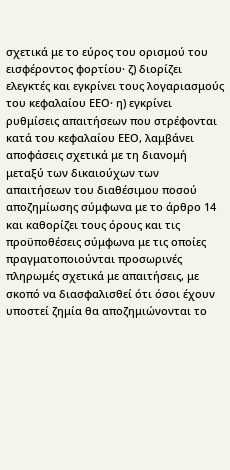σχετικά με το εύρος του ορισμού του εισφέροντος φορτίου· ζ) διορίζει ελεγκτές και εγκρίνει τους λογαριασμούς του κεφαλαίου ΕΕΟ· η) εγκρίνει ρυθμίσεις απαιτήσεων που στρέφονται κατά του κεφαλαίου ΕΕΟ, λαμβάνει αποφάσεις σχετικά με τη διανομή μεταξύ των δικαιούχων των απαιτήσεων του διαθέσιμου ποσού αποζημίωσης σύμφωνα με το άρθρο 14 και καθορίζει τους όρους και τις προϋποθέσεις σύμφωνα με τις οποίες πραγματοποιούνται προσωρινές πληρωμές σχετικά με απαιτήσεις, με σκοπό να διασφαλισθεί ότι όσοι έχουν υποστεί ζημία θα αποζημιώνονται το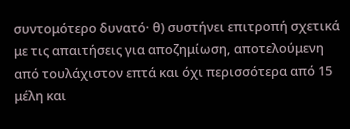συντομότερο δυνατό· θ) συστήνει επιτροπή σχετικά με τις απαιτήσεις για αποζημίωση, αποτελούμενη από τουλάχιστον επτά και όχι περισσότερα από 15 μέλη και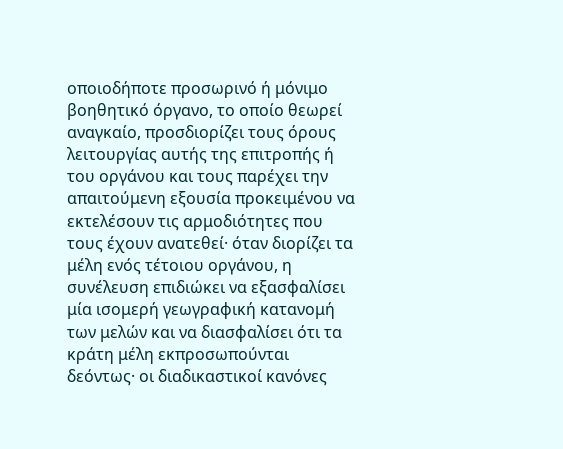οποιοδήποτε προσωρινό ή μόνιμο βοηθητικό όργανο, το οποίο θεωρεί αναγκαίο, προσδιορίζει τους όρους λειτουργίας αυτής της επιτροπής ή του οργάνου και τους παρέχει την απαιτούμενη εξουσία προκειμένου να εκτελέσουν τις αρμοδιότητες που τους έχουν ανατεθεί· όταν διορίζει τα μέλη ενός τέτοιου οργάνου, η συνέλευση επιδιώκει να εξασφαλίσει μία ισομερή γεωγραφική κατανομή των μελών και να διασφαλίσει ότι τα κράτη μέλη εκπροσωπούνται δεόντως· οι διαδικαστικοί κανόνες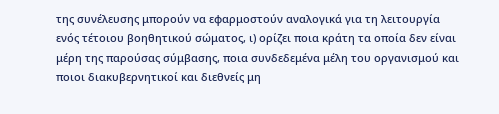της συνέλευσης μπορούν να εφαρμοστούν αναλογικά για τη λειτουργία ενός τέτοιου βοηθητικού σώματος, ι) ορίζει ποια κράτη τα οποία δεν είναι μέρη της παρούσας σύμβασης, ποια συνδεδεμένα μέλη του οργανισμού και ποιοι διακυβερνητικοί και διεθνείς μη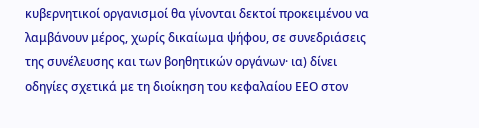κυβερνητικοί οργανισμοί θα γίνονται δεκτοί προκειμένου να λαμβάνουν μέρος, χωρίς δικαίωμα ψήφου, σε συνεδριάσεις της συνέλευσης και των βοηθητικών οργάνων· ια) δίνει οδηγίες σχετικά με τη διοίκηση του κεφαλαίου ΕΕΟ στον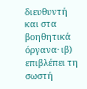διευθυντή και στα βοηθητικά όργανα· ιβ) επιβλέπει τη σωστή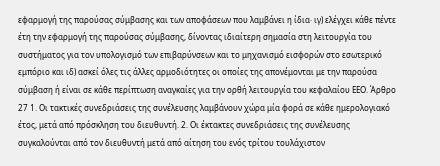εφαρμογή της παρούσας σύμβασης και των αποφάσεων που λαμβάνει η ίδια· ιγ) ελέγχει κάθε πέντε έτη την εφαρμογή της παρούσας σύμβασης, δίνοντας ιδιαίτερη σημασία στη λειτουργία του συστήματος για τον υπολογισμό των επιβαρύνσεων και το μηχανισμό εισφορών στο εσωτερικό εμπόριο και ιδ) ασκεί όλες τις άλλες αρμοδιότητες οι οποίες της απονέμονται με την παρούσα σύμβαση ή είναι σε κάθε περίπτωση αναγκαίες για την ορθή λειτουργία του κεφαλαίου ΕΕΟ. Άρθρο 27 1. Οι τακτικές συνεδριάσεις της συνέλευσης λαμβάνουν χώρα μία φορά σε κάθε ημερολογιακό έτος, μετά από πρόσκληση του διευθυντή. 2. Οι έκτακτες συνεδριάσεις της συνέλευσης συγκαλούνται από τον διευθυντή μετά από αίτηση του ενός τρίτου τουλάχιστον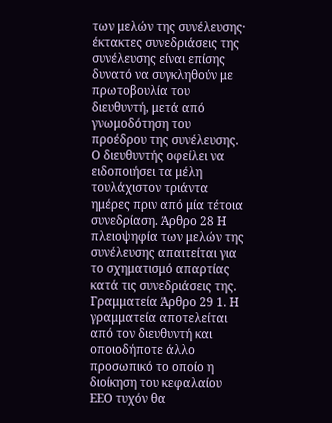των μελών της συνέλευσης· έκτακτες συνεδριάσεις της συνέλευσης είναι επίσης δυνατό να συγκληθούν με πρωτοβουλία του διευθυντή, μετά από γνωμοδότηση του προέδρου της συνέλευσης. Ο διευθυντής οφείλει να ειδοποιήσει τα μέλη τουλάχιστον τριάντα ημέρες πριν από μία τέτοια συνεδρίαση. Άρθρο 28 Η πλειοψηφία των μελών της συνέλευσης απαιτείται για το σχηματισμό απαρτίας κατά τις συνεδριάσεις της. Γραμματεία Άρθρο 29 1. Η γραμματεία αποτελείται από τον διευθυντή και οποιοδήποτε άλλο προσωπικό το οποίο η διοίκηση του κεφαλαίου ΕΕΟ τυχόν θα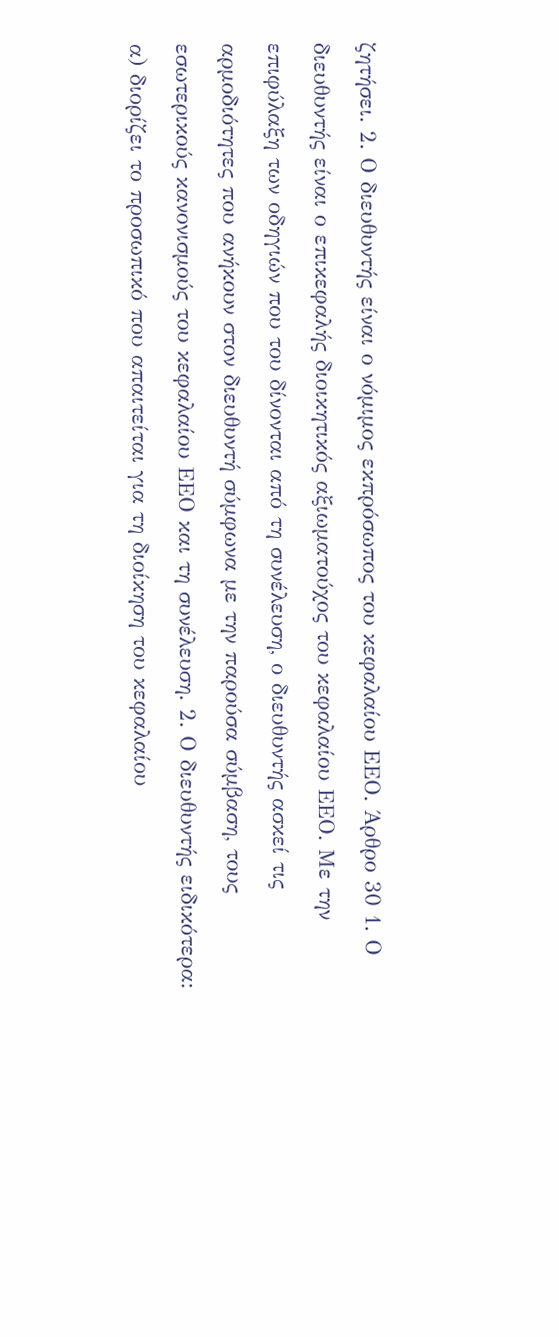ζητήσει. 2. Ο διευθυντής είναι ο νόμιμος εκπρόσωπος του κεφαλαίου ΕΕΟ. Άρθρο 30 1. Ο διευθυντής είναι ο επικεφαλής διοικητικός αξιωματούχος του κεφαλαίου ΕΕΟ. Με την επιφύλαξη των οδηγιών που του δίνονται από τη συνέλευση, ο διευθυντής ασκεί τις αρμοδιότητες που ανήκουν στον διευθυντή σύμφωνα με την παρούσα σύμβαση, τους εσωτερικούς κανονισμούς του κεφαλαίου ΕΕΟ και τη συνέλευση. 2. Ο διευθυντής ειδικότερα: α) διορίζει το προσωπικό που απαιτείται για τη διοίκηση του κεφαλαίου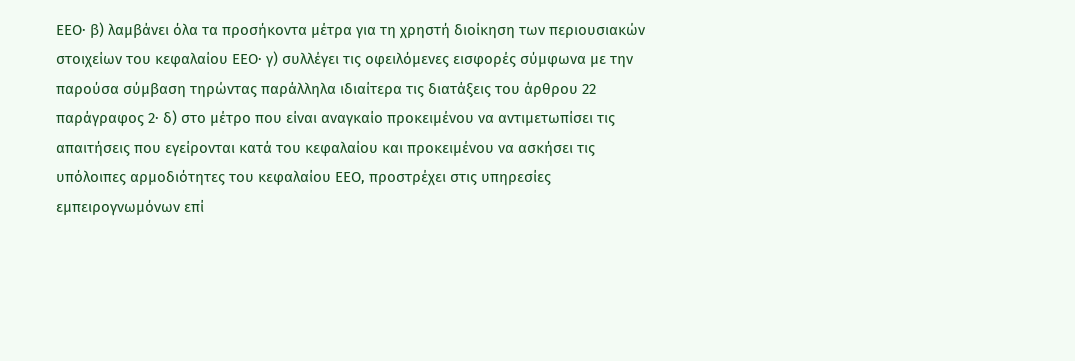ΕΕΟ· β) λαμβάνει όλα τα προσήκοντα μέτρα για τη χρηστή διοίκηση των περιουσιακών στοιχείων του κεφαλαίου ΕΕΟ· γ) συλλέγει τις οφειλόμενες εισφορές σύμφωνα με την παρούσα σύμβαση τηρώντας παράλληλα ιδιαίτερα τις διατάξεις του άρθρου 22 παράγραφος 2· δ) στο μέτρο που είναι αναγκαίο προκειμένου να αντιμετωπίσει τις απαιτήσεις που εγείρονται κατά του κεφαλαίου και προκειμένου να ασκήσει τις υπόλοιπες αρμοδιότητες του κεφαλαίου ΕΕΟ, προστρέχει στις υπηρεσίες εμπειρογνωμόνων επί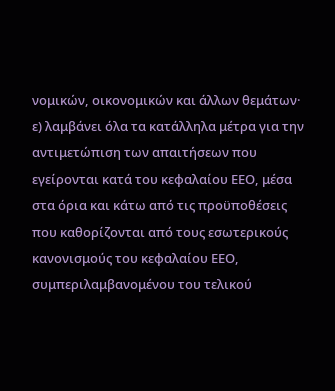νομικών, οικονομικών και άλλων θεμάτων· ε) λαμβάνει όλα τα κατάλληλα μέτρα για την αντιμετώπιση των απαιτήσεων που εγείρονται κατά του κεφαλαίου ΕΕΟ, μέσα στα όρια και κάτω από τις προϋποθέσεις που καθορίζονται από τους εσωτερικούς κανονισμούς του κεφαλαίου ΕΕΟ, συμπεριλαμβανομένου του τελικού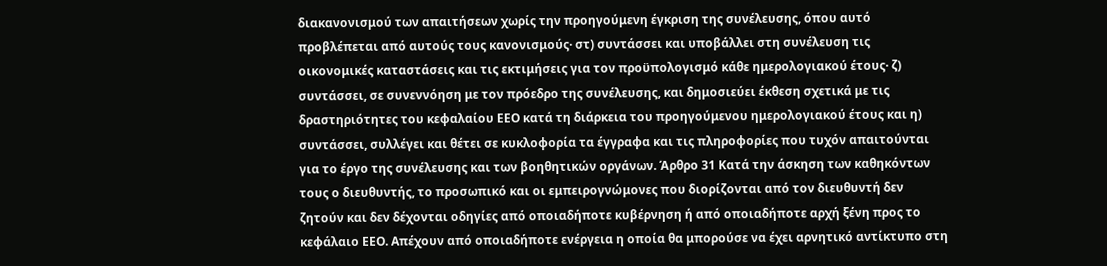διακανονισμού των απαιτήσεων χωρίς την προηγούμενη έγκριση της συνέλευσης, όπου αυτό προβλέπεται από αυτούς τους κανονισμούς· στ) συντάσσει και υποβάλλει στη συνέλευση τις οικονομικές καταστάσεις και τις εκτιμήσεις για τον προϋπολογισμό κάθε ημερολογιακού έτους· ζ) συντάσσει, σε συνεννόηση με τον πρόεδρο της συνέλευσης, και δημοσιεύει έκθεση σχετικά με τις δραστηριότητες του κεφαλαίου ΕΕΟ κατά τη διάρκεια του προηγούμενου ημερολογιακού έτους και η) συντάσσει, συλλέγει και θέτει σε κυκλοφορία τα έγγραφα και τις πληροφορίες που τυχόν απαιτούνται για το έργο της συνέλευσης και των βοηθητικών οργάνων. Άρθρο 31 Κατά την άσκηση των καθηκόντων τους ο διευθυντής, το προσωπικό και οι εμπειρογνώμονες που διορίζονται από τον διευθυντή δεν ζητούν και δεν δέχονται οδηγίες από οποιαδήποτε κυβέρνηση ή από οποιαδήποτε αρχή ξένη προς το κεφάλαιο ΕΕΟ. Απέχουν από οποιαδήποτε ενέργεια η οποία θα μπορούσε να έχει αρνητικό αντίκτυπο στη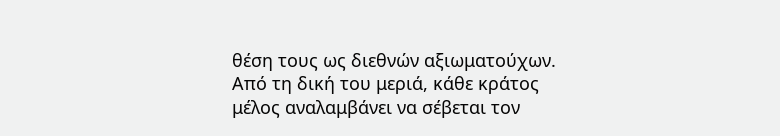θέση τους ως διεθνών αξιωματούχων. Από τη δική του μεριά, κάθε κράτος μέλος αναλαμβάνει να σέβεται τον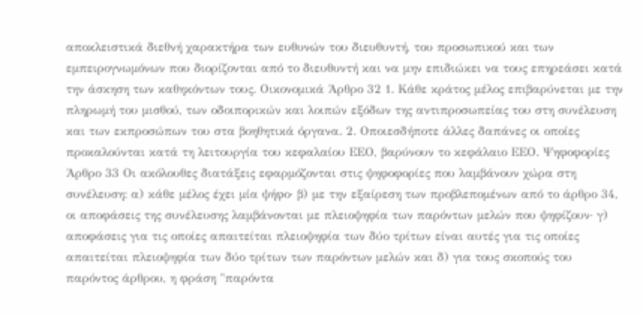αποκλειστικά διεθνή χαρακτήρα των ευθυνών του διευθυντή, του προσωπικού και των εμπειρογνωμόνων που διορίζονται από το διευθυντή και να μην επιδιώκει να τους επηρεάσει κατά την άσκηση των καθηκόντων τους. Οικονομικά Άρθρο 32 1. Κάθε κράτος μέλος επιβαρύνεται με την πληρωμή του μισθού, των οδοιπορικών και λοιπών εξόδων της αντιπροσωπείας του στη συνέλευση και των εκπροσώπων του στα βοηθητικά όργανα. 2. Οποιεσδήποτε άλλες δαπάνες οι οποίες προκαλούνται κατά τη λειτουργία του κεφαλαίου ΕΕΟ, βαρύνουν το κεφάλαιο ΕΕΟ. Ψηφοφορίες Άρθρο 33 Οι ακόλουθες διατάξεις εφαρμόζονται στις ψηφοφορίες που λαμβάνουν χώρα στη συνέλευση: α) κάθε μέλος έχει μία ψήφο· β) με την εξαίρεση των προβλεπομένων από το άρθρο 34, οι αποφάσεις της συνέλευσης λαμβάνονται με πλειοψηφία των παρόντων μελών που ψηφίζουν· γ) αποφάσεις για τις οποίες απαιτείται πλειοψηφία των δύο τρίτων είναι αυτές για τις οποίες απαιτείται πλειοψηφία των δύο τρίτων των παρόντων μελών και δ) για τους σκοπούς του παρόντος άρθρου, η φράση "παρόντα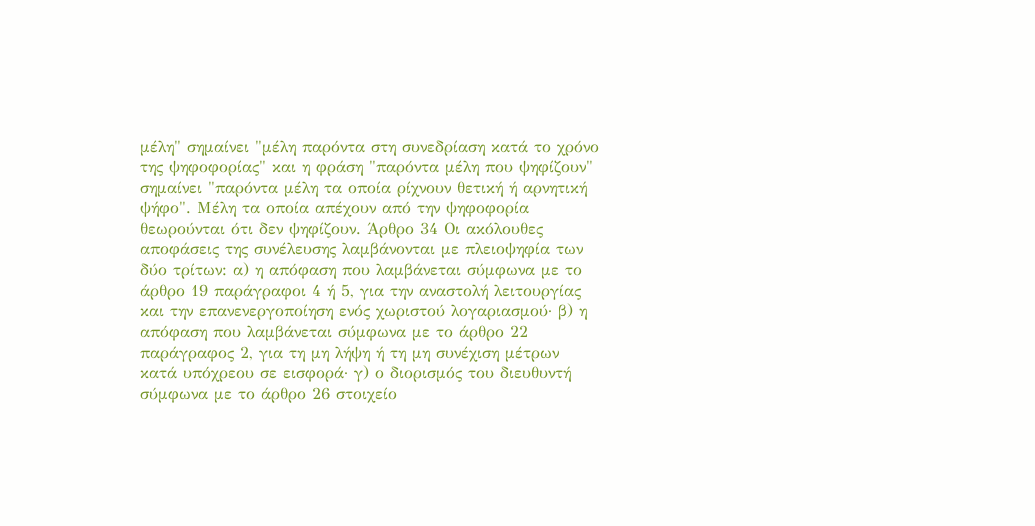μέλη" σημαίνει "μέλη παρόντα στη συνεδρίαση κατά το χρόνο της ψηφοφορίας" και η φράση "παρόντα μέλη που ψηφίζουν" σημαίνει "παρόντα μέλη τα οποία ρίχνουν θετική ή αρνητική ψήφο". Μέλη τα οποία απέχουν από την ψηφοφορία θεωρούνται ότι δεν ψηφίζουν. Άρθρο 34 Οι ακόλουθες αποφάσεις της συνέλευσης λαμβάνονται με πλειοψηφία των δύο τρίτων: α) η απόφαση που λαμβάνεται σύμφωνα με το άρθρο 19 παράγραφοι 4 ή 5, για την αναστολή λειτουργίας και την επανενεργοποίηση ενός χωριστού λογαριασμού· β) η απόφαση που λαμβάνεται σύμφωνα με το άρθρο 22 παράγραφος 2, για τη μη λήψη ή τη μη συνέχιση μέτρων κατά υπόχρεου σε εισφορά· γ) ο διορισμός του διευθυντή σύμφωνα με το άρθρο 26 στοιχείο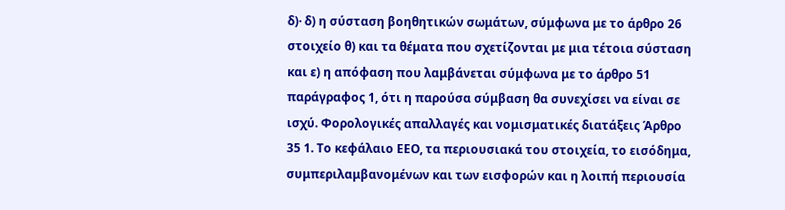δ)· δ) η σύσταση βοηθητικών σωμάτων, σύμφωνα με το άρθρο 26 στοιχείο θ) και τα θέματα που σχετίζονται με μια τέτοια σύσταση και ε) η απόφαση που λαμβάνεται σύμφωνα με το άρθρο 51 παράγραφος 1, ότι η παρούσα σύμβαση θα συνεχίσει να είναι σε ισχύ. Φορολογικές απαλλαγές και νομισματικές διατάξεις Άρθρο 35 1. Το κεφάλαιο ΕΕΟ, τα περιουσιακά του στοιχεία, το εισόδημα, συμπεριλαμβανομένων και των εισφορών και η λοιπή περιουσία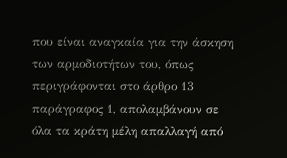που είναι αναγκαία για την άσκηση των αρμοδιοτήτων του, όπως περιγράφονται στο άρθρο 13 παράγραφος 1, απολαμβάνουν σε όλα τα κράτη μέλη απαλλαγή από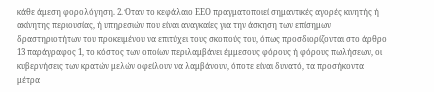κάθε άμεση φορολόγηση. 2. Όταν το κεφάλαιο ΕΕΟ πραγματοποιεί σημαντικές αγορές κινητής ή ακίνητης περιουσίας, ή υπηρεσιών που είναι αναγκαίες για την άσκηση των επίσημων δραστηριοτήτων του προκειμένου να επιτύχει τους σκοπούς του, όπως προσδιορίζονται στο άρθρο 13 παράγραφος 1, το κόστος των οποίων περιλαμβάνει έμμεσους φόρους ή φόρους πωλήσεων, οι κυβερνήσεις των κρατών μελών οφείλουν να λαμβάνουν, όποτε είναι δυνατό, τα προσήκοντα μέτρα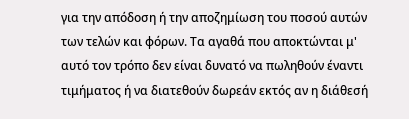για την απόδοση ή την αποζημίωση του ποσού αυτών των τελών και φόρων. Τα αγαθά που αποκτώνται μ' αυτό τον τρόπο δεν είναι δυνατό να πωληθούν έναντι τιμήματος ή να διατεθούν δωρεάν εκτός αν η διάθεσή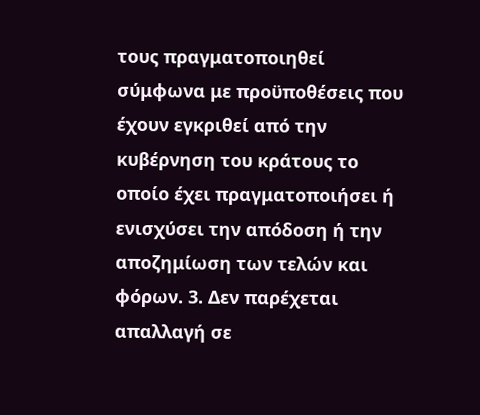τους πραγματοποιηθεί σύμφωνα με προϋποθέσεις που έχουν εγκριθεί από την κυβέρνηση του κράτους το οποίο έχει πραγματοποιήσει ή ενισχύσει την απόδοση ή την αποζημίωση των τελών και φόρων. 3. Δεν παρέχεται απαλλαγή σε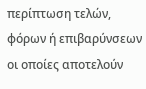περίπτωση τελών, φόρων ή επιβαρύνσεων οι οποίες αποτελούν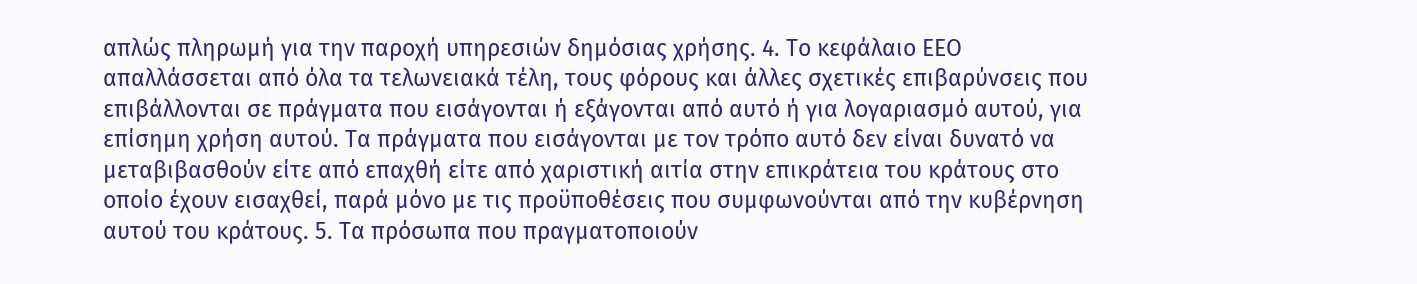απλώς πληρωμή για την παροχή υπηρεσιών δημόσιας χρήσης. 4. Το κεφάλαιο ΕΕΟ απαλλάσσεται από όλα τα τελωνειακά τέλη, τους φόρους και άλλες σχετικές επιβαρύνσεις που επιβάλλονται σε πράγματα που εισάγονται ή εξάγονται από αυτό ή για λογαριασμό αυτού, για επίσημη χρήση αυτού. Τα πράγματα που εισάγονται με τον τρόπο αυτό δεν είναι δυνατό να μεταβιβασθούν είτε από επαχθή είτε από χαριστική αιτία στην επικράτεια του κράτους στο οποίο έχουν εισαχθεί, παρά μόνο με τις προϋποθέσεις που συμφωνούνται από την κυβέρνηση αυτού του κράτους. 5. Τα πρόσωπα που πραγματοποιούν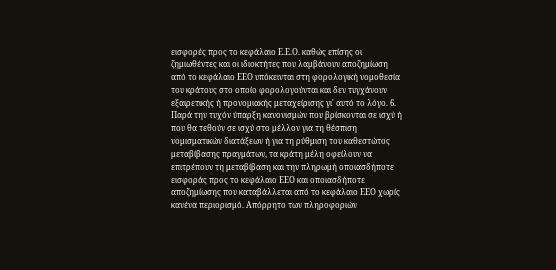εισφορές προς το κεφάλαιο Ε.Ε.Ο. καθώς επίσης οι ζημιωθέντες και οι ιδιοκτήτες που λαμβάνουν αποζημίωση από το κεφάλαιο ΕΕΟ υπόκεινται στη φορολογική νομοθεσία του κράτους στο οποίο φορολογούνται και δεν τυγχάνουν εξαιρετικής ή προνομιακής μεταχείρισης γι' αυτό το λόγο. 6. Παρά την τυχόν ύπαρξη κανονισμών που βρίσκονται σε ισχύ ή που θα τεθούν σε ισχύ στο μέλλον για τη θέσπιση νομισματικών διατάξεων ή για τη ρύθμιση του καθεστώτος μεταβίβασης πραγμάτων, τα κράτη μέλη οφείλουν να επιτρέπουν τη μεταβίβαση και την πληρωμή οποιασδήποτε εισφοράς προς το κεφάλαιο ΕΕΟ και οποιασδήποτε αποζημίωσης που καταβάλλεται από το κεφάλαιο ΕΕΟ χωρίς κανένα περιορισμό. Απόρρητο των πληροφοριών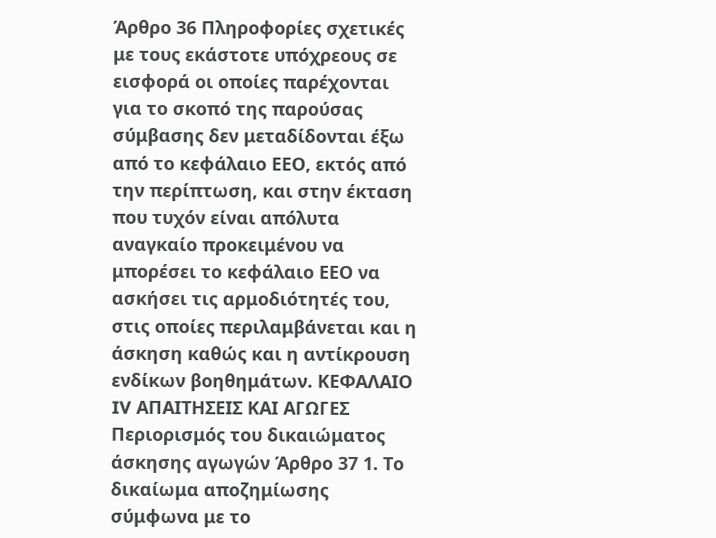Άρθρο 36 Πληροφορίες σχετικές με τους εκάστοτε υπόχρεους σε εισφορά οι οποίες παρέχονται για το σκοπό της παρούσας σύμβασης δεν μεταδίδονται έξω από το κεφάλαιο ΕΕΟ, εκτός από την περίπτωση, και στην έκταση που τυχόν είναι απόλυτα αναγκαίο προκειμένου να μπορέσει το κεφάλαιο ΕΕΟ να ασκήσει τις αρμοδιότητές του, στις οποίες περιλαμβάνεται και η άσκηση καθώς και η αντίκρουση ενδίκων βοηθημάτων. ΚΕΦΑΛΑΙΟ IV ΑΠΑΙΤΗΣΕΙΣ ΚΑΙ ΑΓΩΓΕΣ Περιορισμός του δικαιώματος άσκησης αγωγών Άρθρο 37 1. Το δικαίωμα αποζημίωσης σύμφωνα με το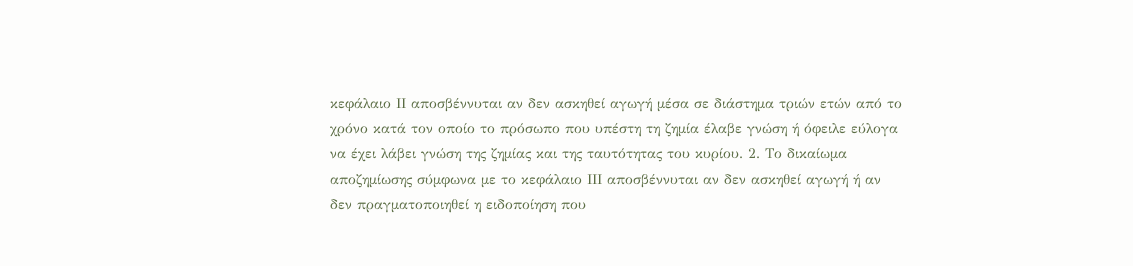κεφάλαιο ΙΙ αποσβέννυται αν δεν ασκηθεί αγωγή μέσα σε διάστημα τριών ετών από το χρόνο κατά τον οποίο το πρόσωπο που υπέστη τη ζημία έλαβε γνώση ή όφειλε εύλογα να έχει λάβει γνώση της ζημίας και της ταυτότητας του κυρίου. 2. Το δικαίωμα αποζημίωσης σύμφωνα με το κεφάλαιο ΙΙΙ αποσβέννυται αν δεν ασκηθεί αγωγή ή αν δεν πραγματοποιηθεί η ειδοποίηση που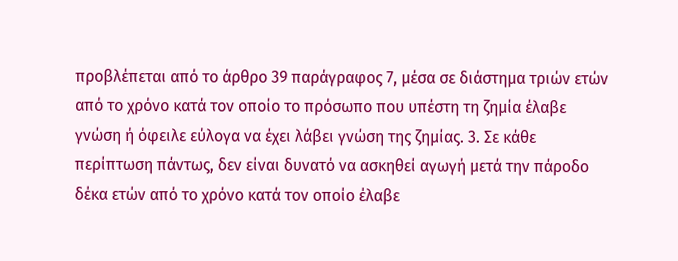προβλέπεται από το άρθρο 39 παράγραφος 7, μέσα σε διάστημα τριών ετών από το χρόνο κατά τον οποίο το πρόσωπο που υπέστη τη ζημία έλαβε γνώση ή όφειλε εύλογα να έχει λάβει γνώση της ζημίας. 3. Σε κάθε περίπτωση πάντως, δεν είναι δυνατό να ασκηθεί αγωγή μετά την πάροδο δέκα ετών από το χρόνο κατά τον οποίο έλαβε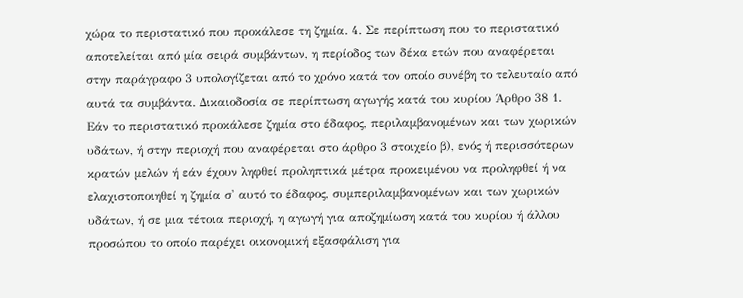χώρα το περιστατικό που προκάλεσε τη ζημία. 4. Σε περίπτωση που το περιστατικό αποτελείται από μία σειρά συμβάντων, η περίοδος των δέκα ετών που αναφέρεται στην παράγραφο 3 υπολογίζεται από το χρόνο κατά τον οποίο συνέβη το τελευταίο από αυτά τα συμβάντα. Δικαιοδοσία σε περίπτωση αγωγής κατά του κυρίου Άρθρο 38 1. Εάν το περιστατικό προκάλεσε ζημία στο έδαφος, περιλαμβανομένων και των χωρικών υδάτων, ή στην περιοχή που αναφέρεται στο άρθρο 3 στοιχείο β), ενός ή περισσότερων κρατών μελών ή εάν έχουν ληφθεί προληπτικά μέτρα προκειμένου να προληφθεί ή να ελαχιστοποιηθεί η ζημία σ' αυτό το έδαφος, συμπεριλαμβανομένων και των χωρικών υδάτων, ή σε μια τέτοια περιοχή, η αγωγή για αποζημίωση κατά του κυρίου ή άλλου προσώπου το οποίο παρέχει οικονομική εξασφάλιση για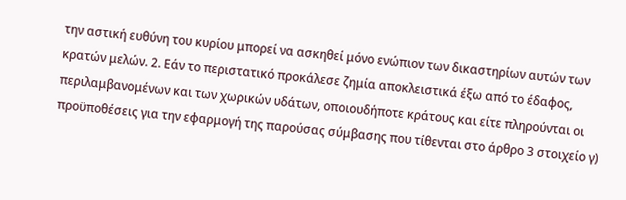την αστική ευθύνη του κυρίου μπορεί να ασκηθεί μόνο ενώπιον των δικαστηρίων αυτών των κρατών μελών. 2. Εάν το περιστατικό προκάλεσε ζημία αποκλειστικά έξω από το έδαφος, περιλαμβανομένων και των χωρικών υδάτων, οποιουδήποτε κράτους και είτε πληρούνται οι προϋποθέσεις για την εφαρμογή της παρούσας σύμβασης που τίθενται στο άρθρο 3 στοιχείο γ)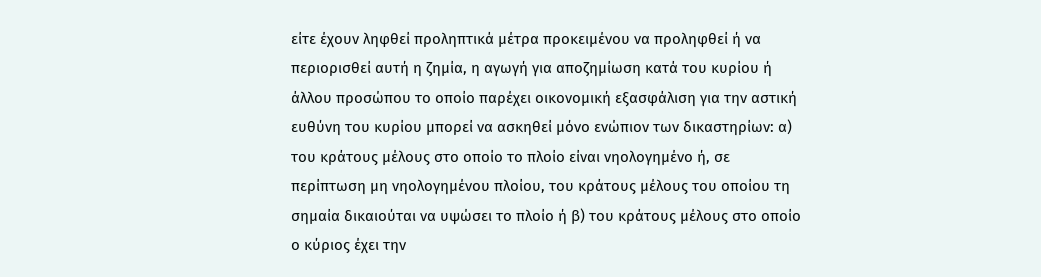είτε έχουν ληφθεί προληπτικά μέτρα προκειμένου να προληφθεί ή να περιορισθεί αυτή η ζημία, η αγωγή για αποζημίωση κατά του κυρίου ή άλλου προσώπου το οποίο παρέχει οικονομική εξασφάλιση για την αστική ευθύνη του κυρίου μπορεί να ασκηθεί μόνο ενώπιον των δικαστηρίων: α) του κράτους μέλους στο οποίο το πλοίο είναι νηολογημένο ή, σε περίπτωση μη νηολογημένου πλοίου, του κράτους μέλους του οποίου τη σημαία δικαιούται να υψώσει το πλοίο ή β) του κράτους μέλους στο οποίο ο κύριος έχει την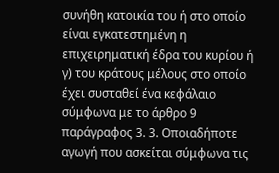συνήθη κατοικία του ή στο οποίο είναι εγκατεστημένη η επιχειρηματική έδρα του κυρίου ή γ) του κράτους μέλους στο οποίο έχει συσταθεί ένα κεφάλαιο σύμφωνα με το άρθρο 9 παράγραφος 3. 3. Οποιαδήποτε αγωγή που ασκείται σύμφωνα τις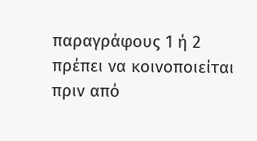παραγράφους 1 ή 2 πρέπει να κοινοποιείται πριν από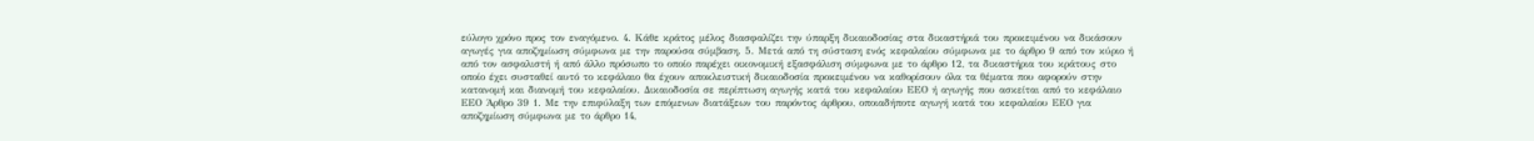εύλογο χρόνο προς τον εναγόμενο. 4. Κάθε κράτος μέλος διασφαλίζει την ύπαρξη δικαιοδοσίας στα δικαστήριά του προκειμένου να δικάσουν αγωγές για αποζημίωση σύμφωνα με την παρούσα σύμβαση. 5. Μετά από τη σύσταση ενός κεφαλαίου σύμφωνα με το άρθρο 9 από τον κύριο ή από τον ασφαλιστή ή από άλλο πρόσωπο το οποίο παρέχει οικονομική εξασφάλιση σύμφωνα με το άρθρο 12, τα δικαστήρια του κράτους στο οποίο έχει συσταθεί αυτό το κεφάλαιο θα έχουν αποκλειστική δικαιοδοσία προκειμένου να καθορίσουν όλα τα θέματα που αφορούν στην κατανομή και διανομή του κεφαλαίου. Δικαιοδοσία σε περίπτωση αγωγής κατά του κεφαλαίου ΕΕΟ ή αγωγής που ασκείται από το κεφάλαιο ΕΕΟ Άρθρο 39 1. Με την επιφύλαξη των επόμενων διατάξεων του παρόντος άρθρου, οποιαδήποτε αγωγή κατά του κεφαλαίου ΕΕΟ για αποζημίωση σύμφωνα με το άρθρο 14,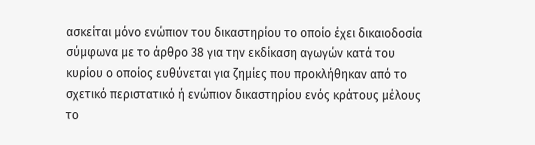ασκείται μόνο ενώπιον του δικαστηρίου το οποίο έχει δικαιοδοσία σύμφωνα με το άρθρο 38 για την εκδίκαση αγωγών κατά του κυρίου ο οποίος ευθύνεται για ζημίες που προκλήθηκαν από το σχετικό περιστατικό ή ενώπιον δικαστηρίου ενός κράτους μέλους το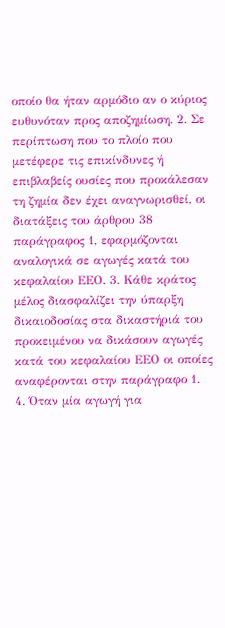οποίο θα ήταν αρμόδιο αν ο κύριος ευθυνόταν προς αποζημίωση. 2. Σε περίπτωση που το πλοίο που μετέφερε τις επικίνδυνες ή επιβλαβείς ουσίες που προκάλεσαν τη ζημία δεν έχει αναγνωρισθεί, οι διατάξεις του άρθρου 38 παράγραφος 1, εφαρμόζονται αναλογικά σε αγωγές κατά του κεφαλαίου ΕΕΟ. 3. Κάθε κράτος μέλος διασφαλίζει την ύπαρξη δικαιοδοσίας στα δικαστήριά του προκειμένου να δικάσουν αγωγές κατά του κεφαλαίου ΕΕΟ οι οποίες αναφέρονται στην παράγραφο 1. 4. Όταν μία αγωγή για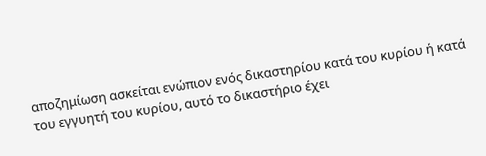αποζημίωση ασκείται ενώπιον ενός δικαστηρίου κατά του κυρίου ή κατά του εγγυητή του κυρίου, αυτό το δικαστήριο έχει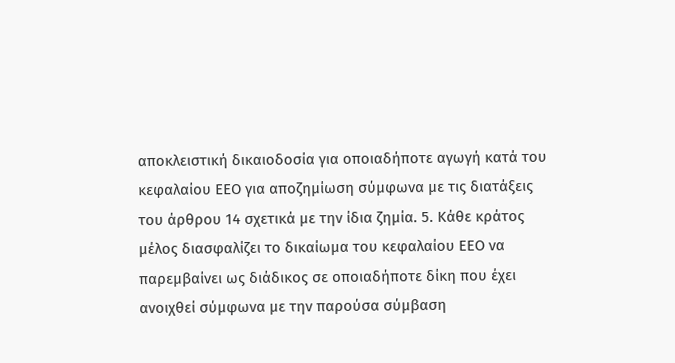αποκλειστική δικαιοδοσία για οποιαδήποτε αγωγή κατά του κεφαλαίου ΕΕΟ για αποζημίωση σύμφωνα με τις διατάξεις του άρθρου 14 σχετικά με την ίδια ζημία. 5. Κάθε κράτος μέλος διασφαλίζει το δικαίωμα του κεφαλαίου ΕΕΟ να παρεμβαίνει ως διάδικος σε οποιαδήποτε δίκη που έχει ανοιχθεί σύμφωνα με την παρούσα σύμβαση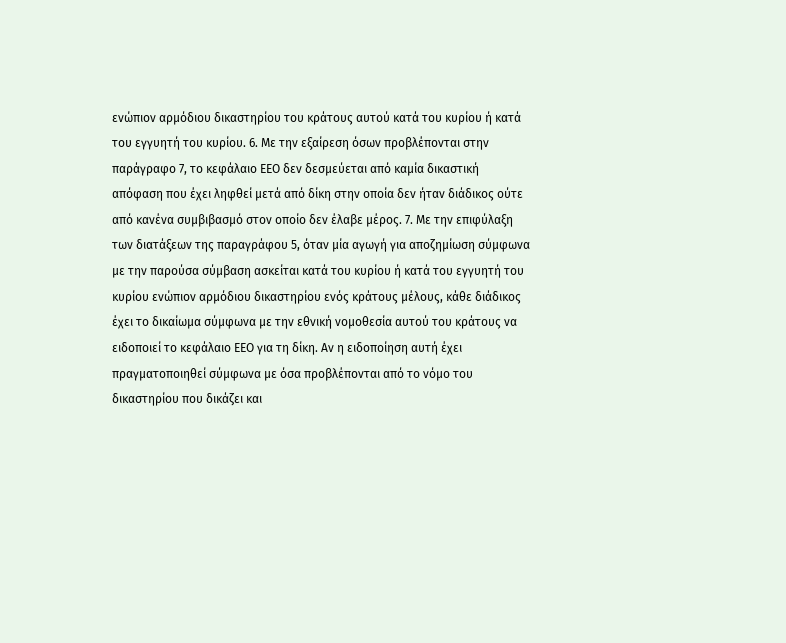ενώπιον αρμόδιου δικαστηρίου του κράτους αυτού κατά του κυρίου ή κατά του εγγυητή του κυρίου. 6. Με την εξαίρεση όσων προβλέπονται στην παράγραφο 7, το κεφάλαιο ΕΕΟ δεν δεσμεύεται από καμία δικαστική απόφαση που έχει ληφθεί μετά από δίκη στην οποία δεν ήταν διάδικος ούτε από κανένα συμβιβασμό στον οποίο δεν έλαβε μέρος. 7. Με την επιφύλαξη των διατάξεων της παραγράφου 5, όταν μία αγωγή για αποζημίωση σύμφωνα με την παρούσα σύμβαση ασκείται κατά του κυρίου ή κατά του εγγυητή του κυρίου ενώπιον αρμόδιου δικαστηρίου ενός κράτους μέλους, κάθε διάδικος έχει το δικαίωμα σύμφωνα με την εθνική νομοθεσία αυτού του κράτους να ειδοποιεί το κεφάλαιο ΕΕΟ για τη δίκη. Αν η ειδοποίηση αυτή έχει πραγματοποιηθεί σύμφωνα με όσα προβλέπονται από το νόμο του δικαστηρίου που δικάζει και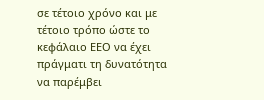σε τέτοιο χρόνο και με τέτοιο τρόπο ώστε το κεφάλαιο ΕΕΟ να έχει πράγματι τη δυνατότητα να παρέμβει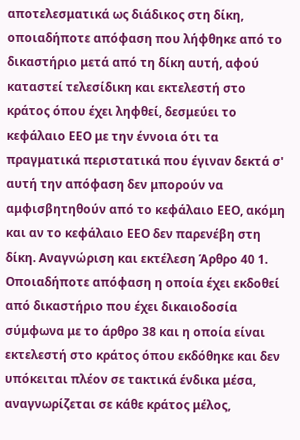αποτελεσματικά ως διάδικος στη δίκη, οποιαδήποτε απόφαση που λήφθηκε από το δικαστήριο μετά από τη δίκη αυτή, αφού καταστεί τελεσίδικη και εκτελεστή στο κράτος όπου έχει ληφθεί, δεσμεύει το κεφάλαιο ΕΕΟ με την έννοια ότι τα πραγματικά περιστατικά που έγιναν δεκτά σ' αυτή την απόφαση δεν μπορούν να αμφισβητηθούν από το κεφάλαιο ΕΕΟ, ακόμη και αν το κεφάλαιο ΕΕΟ δεν παρενέβη στη δίκη. Αναγνώριση και εκτέλεση Άρθρο 40 1. Οποιαδήποτε απόφαση η οποία έχει εκδοθεί από δικαστήριο που έχει δικαιοδοσία σύμφωνα με το άρθρο 38 και η οποία είναι εκτελεστή στο κράτος όπου εκδόθηκε και δεν υπόκειται πλέον σε τακτικά ένδικα μέσα, αναγνωρίζεται σε κάθε κράτος μέλος,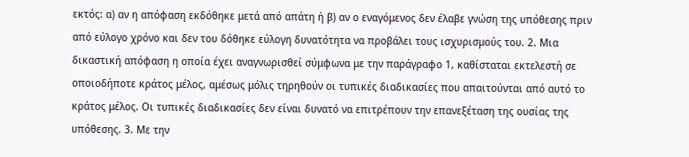εκτός: α) αν η απόφαση εκδόθηκε μετά από απάτη ή β) αν ο εναγόμενος δεν έλαβε γνώση της υπόθεσης πριν από εύλογο χρόνο και δεν του δόθηκε εύλογη δυνατότητα να προβάλει τους ισχυρισμούς του. 2. Μια δικαστική απόφαση η οποία έχει αναγνωρισθεί σύμφωνα με την παράγραφο 1, καθίσταται εκτελεστή σε οποιοδήποτε κράτος μέλος, αμέσως μόλις τηρηθούν οι τυπικές διαδικασίες που απαιτούνται από αυτό το κράτος μέλος. Οι τυπικές διαδικασίες δεν είναι δυνατό να επιτρέπουν την επανεξέταση της ουσίας της υπόθεσης. 3. Με την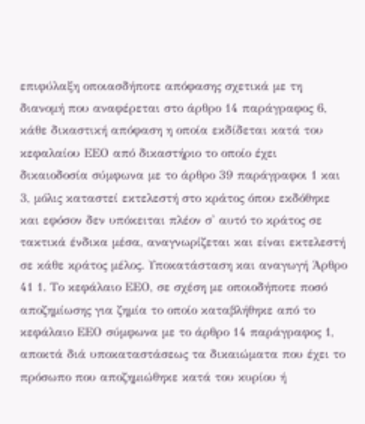επιφύλαξη οποιασδήποτε απόφασης σχετικά με τη διανομή που αναφέρεται στο άρθρο 14 παράγραφος 6, κάθε δικαστική απόφαση η οποία εκδίδεται κατά του κεφαλαίου ΕΕΟ από δικαστήριο το οποίο έχει δικαιοδοσία σύμφωνα με το άρθρο 39 παράγραφοι 1 και 3, μόλις καταστεί εκτελεστή στο κράτος όπου εκδόθηκε και εφόσον δεν υπόκειται πλέον σ' αυτό το κράτος σε τακτικά ένδικα μέσα, αναγνωρίζεται και είναι εκτελεστή σε κάθε κράτος μέλος. Υποκατάσταση και αναγωγή Άρθρο 41 1. Το κεφάλαιο ΕΕΟ, σε σχέση με οποιοδήποτε ποσό αποζημίωσης για ζημία το οποίο καταβλήθηκε από το κεφάλαιο ΕΕΟ σύμφωνα με το άρθρο 14 παράγραφος 1, αποκτά διά υποκαταστάσεως τα δικαιώματα που έχει το πρόσωπο που αποζημιώθηκε κατά του κυρίου ή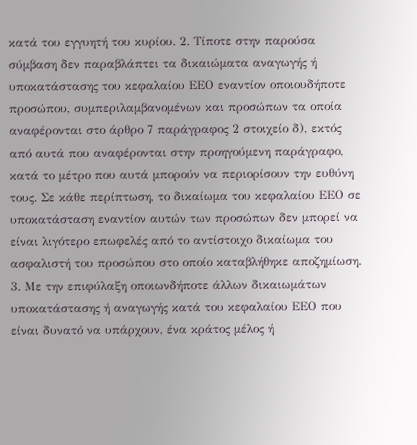κατά του εγγυητή του κυρίου. 2. Τίποτε στην παρούσα σύμβαση δεν παραβλάπτει τα δικαιώματα αναγωγής ή υποκατάστασης του κεφαλαίου ΕΕΟ εναντίον οποιουδήποτε προσώπου, συμπεριλαμβανομένων και προσώπων τα οποία αναφέρονται στο άρθρο 7 παράγραφος 2 στοιχείο δ), εκτός από αυτά που αναφέρονται στην προηγούμενη παράγραφο, κατά το μέτρο που αυτά μπορούν να περιορίσουν την ευθύνη τους. Σε κάθε περίπτωση, το δικαίωμα του κεφαλαίου ΕΕΟ σε υποκατάσταση εναντίον αυτών των προσώπων δεν μπορεί να είναι λιγότερο επωφελές από το αντίστοιχο δικαίωμα του ασφαλιστή του προσώπου στο οποίο καταβλήθηκε αποζημίωση. 3. Με την επιφύλαξη οποιωνδήποτε άλλων δικαιωμάτων υποκατάστασης ή αναγωγής κατά του κεφαλαίου ΕΕΟ που είναι δυνατό να υπάρχουν, ένα κράτος μέλος ή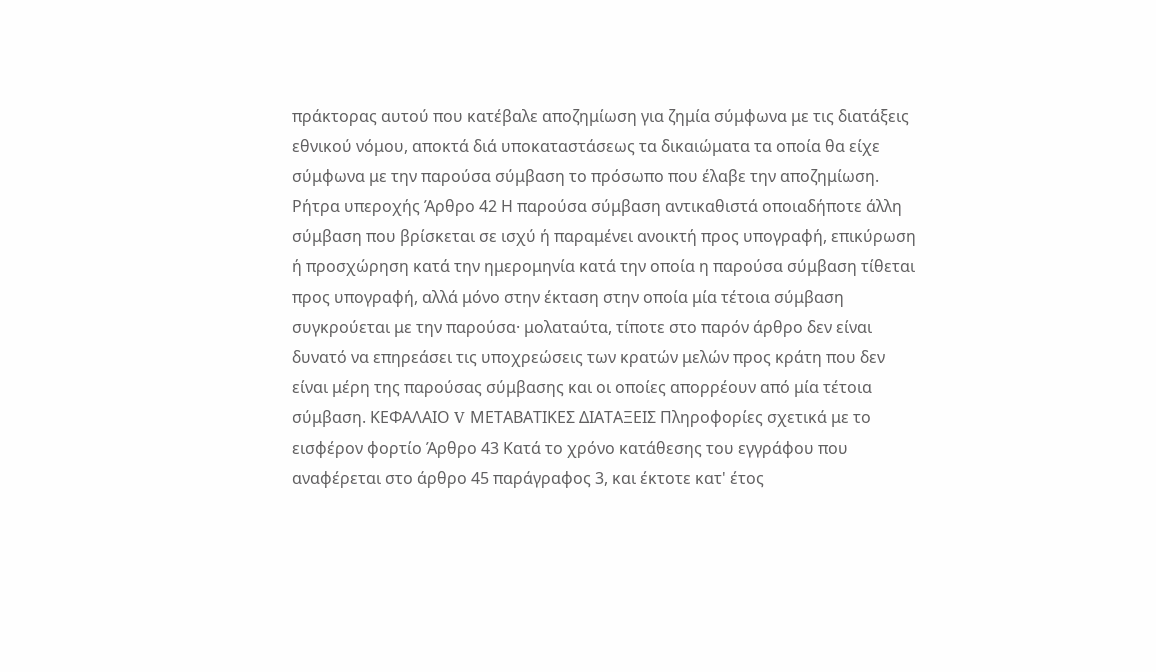πράκτορας αυτού που κατέβαλε αποζημίωση για ζημία σύμφωνα με τις διατάξεις εθνικού νόμου, αποκτά διά υποκαταστάσεως τα δικαιώματα τα οποία θα είχε σύμφωνα με την παρούσα σύμβαση το πρόσωπο που έλαβε την αποζημίωση. Ρήτρα υπεροχής Άρθρο 42 Η παρούσα σύμβαση αντικαθιστά οποιαδήποτε άλλη σύμβαση που βρίσκεται σε ισχύ ή παραμένει ανοικτή προς υπογραφή, επικύρωση ή προσχώρηση κατά την ημερομηνία κατά την οποία η παρούσα σύμβαση τίθεται προς υπογραφή, αλλά μόνο στην έκταση στην οποία μία τέτοια σύμβαση συγκρούεται με την παρούσα· μολαταύτα, τίποτε στο παρόν άρθρο δεν είναι δυνατό να επηρεάσει τις υποχρεώσεις των κρατών μελών προς κράτη που δεν είναι μέρη της παρούσας σύμβασης και οι οποίες απορρέουν από μία τέτοια σύμβαση. ΚΕΦΑΛΑΙΟ V ΜΕΤΑΒΑΤΙΚΕΣ ΔΙΑΤΑΞΕΙΣ Πληροφορίες σχετικά με το εισφέρον φορτίο Άρθρο 43 Κατά το χρόνο κατάθεσης του εγγράφου που αναφέρεται στο άρθρο 45 παράγραφος 3, και έκτοτε κατ' έτος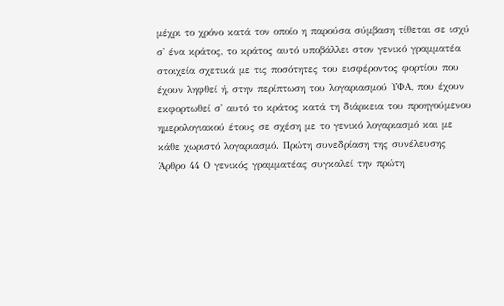μέχρι το χρόνο κατά τον οποίο η παρούσα σύμβαση τίθεται σε ισχύ σ' ένα κράτος, το κράτος αυτό υποβάλλει στον γενικό γραμματέα στοιχεία σχετικά με τις ποσότητες του εισφέροντος φορτίου που έχουν ληφθεί ή, στην περίπτωση του λογαριασμού ΥΦΑ, που έχουν εκφορτωθεί σ' αυτό το κράτος κατά τη διάρκεια του προηγούμενου ημερολογιακού έτους σε σχέση με το γενικό λογαριασμό και με κάθε χωριστό λογαριασμό. Πρώτη συνεδρίαση της συνέλευσης Άρθρο 44 Ο γενικός γραμματέας συγκαλεί την πρώτη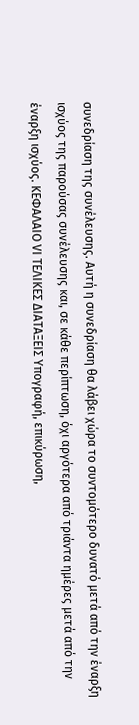συνεδρίαση της συνέλευσης. Αυτή η συνεδρίαση θα λάβει χώρα το συντομότερο δυνατό μετά από την έναρξη ισχύος της παρούσας συνέλευσης και, σε κάθε περίπτωση, όχι αργότερα από τριάντα ημέρες μετά από την έναρξη ισχύος. ΚΕΦΑΛΑΙΟ VΙ ΤΕΛΙΚΕΣ ΔΙΑΤΑΞΕΙΣ Υπογραφή, επικύρωση,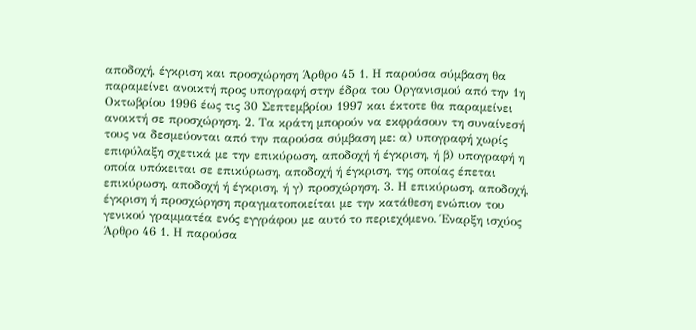αποδοχή, έγκριση και προσχώρηση Άρθρο 45 1. Η παρούσα σύμβαση θα παραμείνει ανοικτή προς υπογραφή στην έδρα του Οργανισμού από την 1η Οκτωβρίου 1996 έως τις 30 Σεπτεμβρίου 1997 και έκτοτε θα παραμείνει ανοικτή σε προσχώρηση. 2. Τα κράτη μπορούν να εκφράσουν τη συναίνεσή τους να δεσμεύονται από την παρούσα σύμβαση με: α) υπογραφή χωρίς επιφύλαξη σχετικά με την επικύρωση, αποδοχή ή έγκριση, ή β) υπογραφή η οποία υπόκειται σε επικύρωση, αποδοχή ή έγκριση, της οποίας έπεται επικύρωση, αποδοχή ή έγκριση, ή γ) προσχώρηση. 3. Η επικύρωση, αποδοχή, έγκριση ή προσχώρηση πραγματοποιείται με την κατάθεση ενώπιον του γενικού γραμματέα ενός εγγράφου με αυτό το περιεχόμενο. Έναρξη ισχύος Άρθρο 46 1. Η παρούσα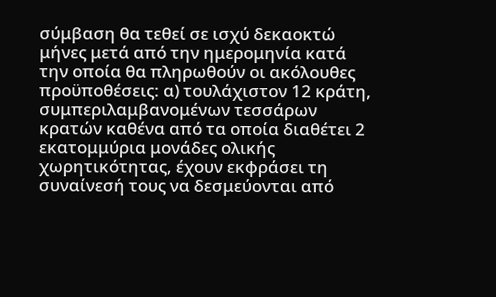σύμβαση θα τεθεί σε ισχύ δεκαοκτώ μήνες μετά από την ημερομηνία κατά την οποία θα πληρωθούν οι ακόλουθες προϋποθέσεις: α) τουλάχιστον 12 κράτη, συμπεριλαμβανομένων τεσσάρων κρατών καθένα από τα οποία διαθέτει 2 εκατομμύρια μονάδες ολικής χωρητικότητας, έχουν εκφράσει τη συναίνεσή τους να δεσμεύονται από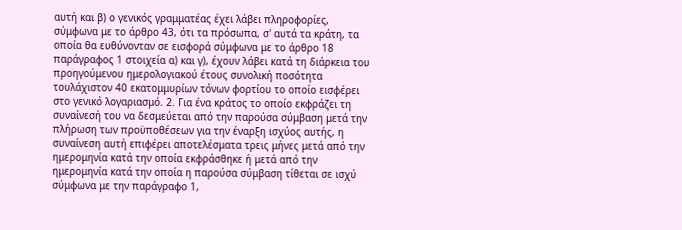αυτή και β) ο γενικός γραμματέας έχει λάβει πληροφορίες, σύμφωνα με το άρθρο 43, ότι τα πρόσωπα, σ' αυτά τα κράτη, τα οποία θα ευθύνονταν σε εισφορά σύμφωνα με το άρθρο 18 παράγραφος 1 στοιχεία α) και γ), έχουν λάβει κατά τη διάρκεια του προηγούμενου ημερολογιακού έτους συνολική ποσότητα τουλάχιστον 40 εκατομμυρίων τόνων φορτίου το οποίο εισφέρει στο γενικό λογαριασμό. 2. Για ένα κράτος το οποίο εκφράζει τη συναίνεσή του να δεσμεύεται από την παρούσα σύμβαση μετά την πλήρωση των προϋποθέσεων για την έναρξη ισχύος αυτής, η συναίνεση αυτή επιφέρει αποτελέσματα τρεις μήνες μετά από την ημερομηνία κατά την οποία εκφράσθηκε ή μετά από την ημερομηνία κατά την οποία η παρούσα σύμβαση τίθεται σε ισχύ σύμφωνα με την παράγραφο 1,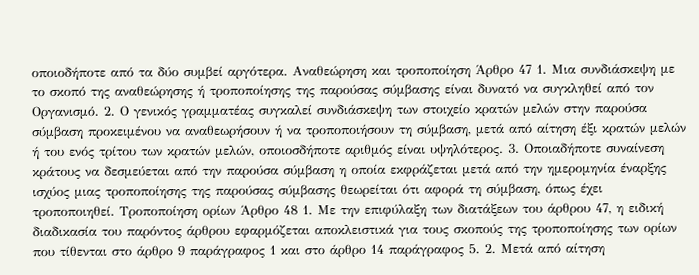οποιοδήποτε από τα δύο συμβεί αργότερα. Αναθεώρηση και τροποποίηση Άρθρο 47 1. Μια συνδιάσκεψη με το σκοπό της αναθεώρησης ή τροποποίησης της παρούσας σύμβασης είναι δυνατό να συγκληθεί από τον Οργανισμό. 2. Ο γενικός γραμματέας συγκαλεί συνδιάσκεψη των στοιχείο κρατών μελών στην παρούσα σύμβαση προκειμένου να αναθεωρήσουν ή να τροποποιήσουν τη σύμβαση, μετά από αίτηση έξι κρατών μελών ή του ενός τρίτου των κρατών μελών, οποιοσδήποτε αριθμός είναι υψηλότερος. 3. Οποιαδήποτε συναίνεση κράτους να δεσμεύεται από την παρούσα σύμβαση η οποία εκφράζεται μετά από την ημερομηνία έναρξης ισχύος μιας τροποποίησης της παρούσας σύμβασης θεωρείται ότι αφορά τη σύμβαση, όπως έχει τροποποιηθεί. Τροποποίηση ορίων Άρθρο 48 1. Με την επιφύλαξη των διατάξεων του άρθρου 47, η ειδική διαδικασία του παρόντος άρθρου εφαρμόζεται αποκλειστικά για τους σκοπούς της τροποποίησης των ορίων που τίθενται στο άρθρο 9 παράγραφος 1 και στο άρθρο 14 παράγραφος 5. 2. Μετά από αίτηση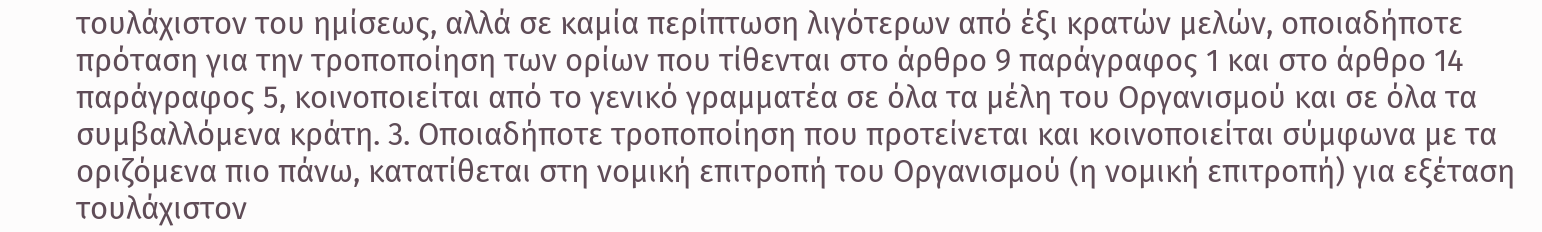τουλάχιστον του ημίσεως, αλλά σε καμία περίπτωση λιγότερων από έξι κρατών μελών, οποιαδήποτε πρόταση για την τροποποίηση των ορίων που τίθενται στο άρθρο 9 παράγραφος 1 και στο άρθρο 14 παράγραφος 5, κοινοποιείται από το γενικό γραμματέα σε όλα τα μέλη του Οργανισμού και σε όλα τα συμβαλλόμενα κράτη. 3. Οποιαδήποτε τροποποίηση που προτείνεται και κοινοποιείται σύμφωνα με τα οριζόμενα πιο πάνω, κατατίθεται στη νομική επιτροπή του Οργανισμού (η νομική επιτροπή) για εξέταση τουλάχιστον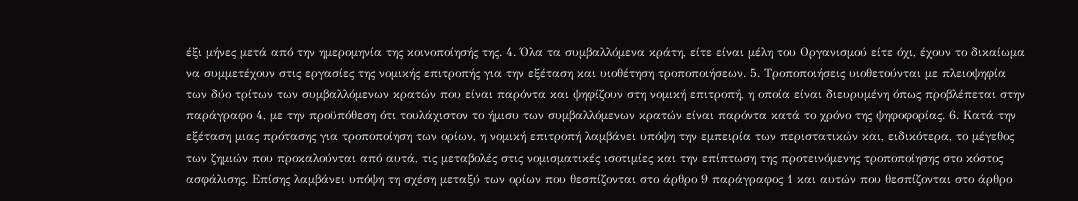έξι μήνες μετά από την ημερομηνία της κοινοποίησής της. 4. Όλα τα συμβαλλόμενα κράτη, είτε είναι μέλη του Οργανισμού είτε όχι, έχουν το δικαίωμα να συμμετέχουν στις εργασίες της νομικής επιτροπής για την εξέταση και υιοθέτηση τροποποιήσεων. 5. Τροποποιήσεις υιοθετούνται με πλειοψηφία των δύο τρίτων των συμβαλλόμενων κρατών που είναι παρόντα και ψηφίζουν στη νομική επιτροπή, η οποία είναι διευρυμένη όπως προβλέπεται στην παράγραφο 4, με την προϋπόθεση ότι τουλάχιστον το ήμισυ των συμβαλλόμενων κρατών είναι παρόντα κατά το χρόνο της ψηφοφορίας. 6. Κατά την εξέταση μιας πρότασης για τροποποίηση των ορίων, η νομική επιτροπή λαμβάνει υπόψη την εμπειρία των περιστατικών και, ειδικότερα, το μέγεθος των ζημιών που προκαλούνται από αυτά, τις μεταβολές στις νομισματικές ισοτιμίες και την επίπτωση της προτεινόμενης τροποποίησης στο κόστος ασφάλισης. Επίσης λαμβάνει υπόψη τη σχέση μεταξύ των ορίων που θεσπίζονται στο άρθρο 9 παράγραφος 1 και αυτών που θεσπίζονται στο άρθρο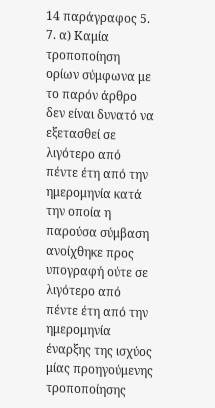14 παράγραφος 5. 7. α) Καμία τροποποίηση ορίων σύμφωνα με το παρόν άρθρο δεν είναι δυνατό να εξετασθεί σε λιγότερο από πέντε έτη από την ημερομηνία κατά την οποία η παρούσα σύμβαση ανοίχθηκε προς υπογραφή ούτε σε λιγότερο από πέντε έτη από την ημερομηνία έναρξης της ισχύος μίας προηγούμενης τροποποίησης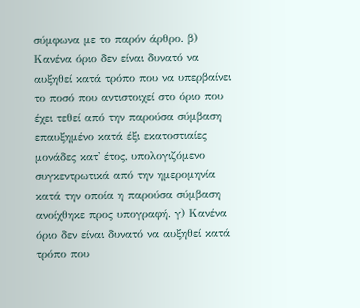σύμφωνα με το παρόν άρθρο. β) Κανένα όριο δεν είναι δυνατό να αυξηθεί κατά τρόπο που να υπερβαίνει το ποσό που αντιστοιχεί στο όριο που έχει τεθεί από την παρούσα σύμβαση επαυξημένο κατά έξι εκατοστιαίες μονάδες κατ' έτος, υπολογιζόμενο συγκεντρωτικά από την ημερομηνία κατά την οποία η παρούσα σύμβαση ανοίχθηκε προς υπογραφή. γ) Κανένα όριο δεν είναι δυνατό να αυξηθεί κατά τρόπο που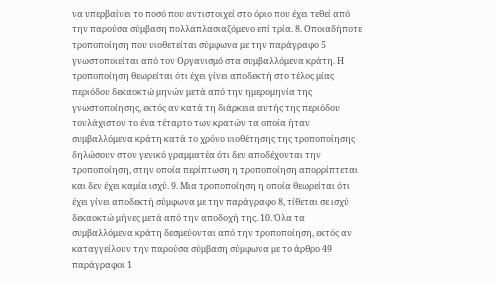να υπερβαίνει το ποσό που αντιστοιχεί στο όριο που έχει τεθεί από την παρούσα σύμβαση πολλαπλασιαζόμενο επί τρία. 8. Οποιαδήποτε τροποποίηση που υιοθετείται σύμφωνα με την παράγραφο 5 γνωστοποιείται από τον Οργανισμό στα συμβαλλόμενα κράτη. Η τροποποίηση θεωρείται ότι έχει γίνει αποδεκτή στο τέλος μίας περιόδου δεκαοκτώ μηνών μετά από την ημερομηνία της γνωστοποίησης, εκτός αν κατά τη διάρκεια αυτής της περιόδου τουλάχιστον το ένα τέταρτο των κρατών τα οποία ήταν συμβαλλόμενα κράτη κατά το χρόνο υιοθέτησης της τροποποίησης δηλώσουν στον γενικό γραμματέα ότι δεν αποδέχονται την τροποποίηση, στην οποία περίπτωση η τροποποίηση απορρίπτεται και δεν έχει καμία ισχύ. 9. Μια τροποποίηση η οποία θεωρείται ότι έχει γίνει αποδεκτή σύμφωνα με την παράγραφο 8, τίθεται σε ισχύ δεκαοκτώ μήνες μετά από την αποδοχή της. 10. Όλα τα συμβαλλόμενα κράτη δεσμεύονται από την τροποποίηση, εκτός αν καταγγείλουν την παρούσα σύμβαση σύμφωνα με το άρθρο 49 παράγραφοι 1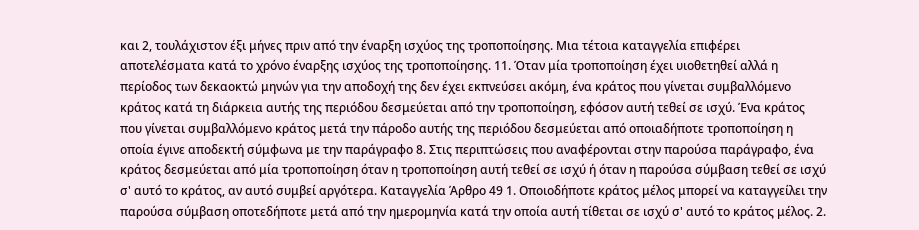και 2, τουλάχιστον έξι μήνες πριν από την έναρξη ισχύος της τροποποίησης. Μια τέτοια καταγγελία επιφέρει αποτελέσματα κατά το χρόνο έναρξης ισχύος της τροποποίησης. 11. Όταν μία τροποποίηση έχει υιοθετηθεί αλλά η περίοδος των δεκαοκτώ μηνών για την αποδοχή της δεν έχει εκπνεύσει ακόμη, ένα κράτος που γίνεται συμβαλλόμενο κράτος κατά τη διάρκεια αυτής της περιόδου δεσμεύεται από την τροποποίηση, εφόσον αυτή τεθεί σε ισχύ. Ένα κράτος που γίνεται συμβαλλόμενο κράτος μετά την πάροδο αυτής της περιόδου δεσμεύεται από οποιαδήποτε τροποποίηση η οποία έγινε αποδεκτή σύμφωνα με την παράγραφο 8. Στις περιπτώσεις που αναφέρονται στην παρούσα παράγραφο, ένα κράτος δεσμεύεται από μία τροποποίηση όταν η τροποποίηση αυτή τεθεί σε ισχύ ή όταν η παρούσα σύμβαση τεθεί σε ισχύ σ' αυτό το κράτος, αν αυτό συμβεί αργότερα. Καταγγελία Άρθρο 49 1. Οποιοδήποτε κράτος μέλος μπορεί να καταγγείλει την παρούσα σύμβαση οποτεδήποτε μετά από την ημερομηνία κατά την οποία αυτή τίθεται σε ισχύ σ' αυτό το κράτος μέλος. 2.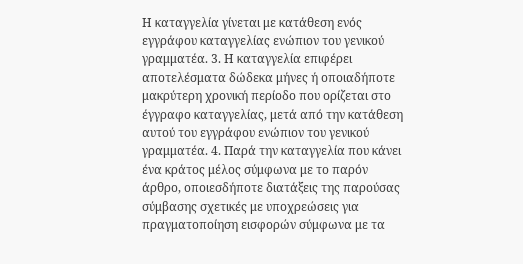Η καταγγελία γίνεται με κατάθεση ενός εγγράφου καταγγελίας ενώπιον του γενικού γραμματέα. 3. Η καταγγελία επιφέρει αποτελέσματα δώδεκα μήνες ή οποιαδήποτε μακρύτερη χρονική περίοδο που ορίζεται στο έγγραφο καταγγελίας, μετά από την κατάθεση αυτού του εγγράφου ενώπιον του γενικού γραμματέα. 4. Παρά την καταγγελία που κάνει ένα κράτος μέλος σύμφωνα με το παρόν άρθρο, οποιεσδήποτε διατάξεις της παρούσας σύμβασης σχετικές με υποχρεώσεις για πραγματοποίηση εισφορών σύμφωνα με τα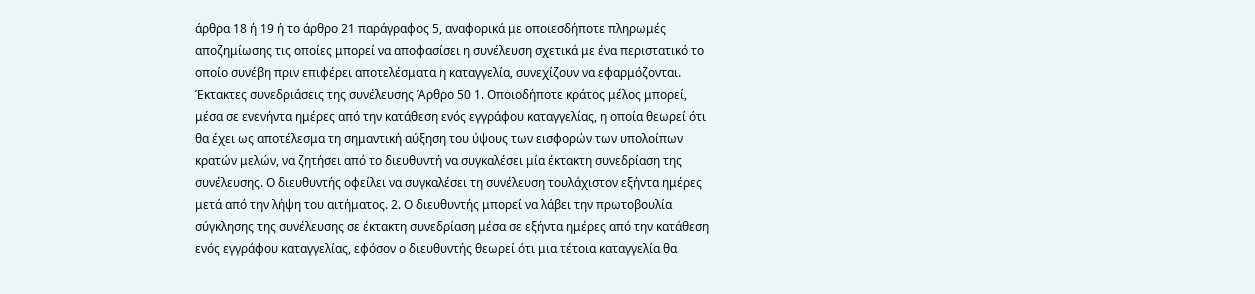άρθρα 18 ή 19 ή το άρθρο 21 παράγραφος 5, αναφορικά με οποιεσδήποτε πληρωμές αποζημίωσης τις οποίες μπορεί να αποφασίσει η συνέλευση σχετικά με ένα περιστατικό το οποίο συνέβη πριν επιφέρει αποτελέσματα η καταγγελία, συνεχίζουν να εφαρμόζονται. Έκτακτες συνεδριάσεις της συνέλευσης Άρθρο 50 1. Οποιοδήποτε κράτος μέλος μπορεί, μέσα σε ενενήντα ημέρες από την κατάθεση ενός εγγράφου καταγγελίας, η οποία θεωρεί ότι θα έχει ως αποτέλεσμα τη σημαντική αύξηση του ύψους των εισφορών των υπολοίπων κρατών μελών, να ζητήσει από το διευθυντή να συγκαλέσει μία έκτακτη συνεδρίαση της συνέλευσης. Ο διευθυντής οφείλει να συγκαλέσει τη συνέλευση τουλάχιστον εξήντα ημέρες μετά από την λήψη του αιτήματος. 2. Ο διευθυντής μπορεί να λάβει την πρωτοβουλία σύγκλησης της συνέλευσης σε έκτακτη συνεδρίαση μέσα σε εξήντα ημέρες από την κατάθεση ενός εγγράφου καταγγελίας, εφόσον ο διευθυντής θεωρεί ότι μια τέτοια καταγγελία θα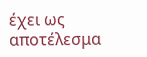έχει ως αποτέλεσμα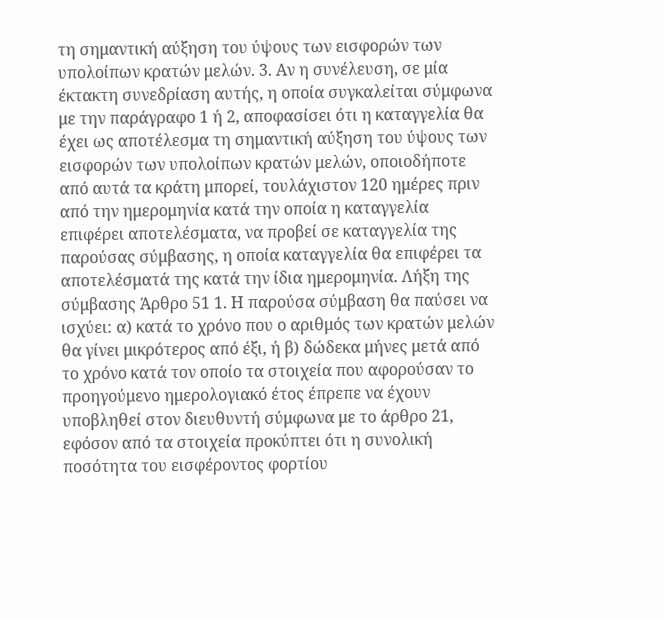τη σημαντική αύξηση του ύψους των εισφορών των υπολοίπων κρατών μελών. 3. Αν η συνέλευση, σε μία έκτακτη συνεδρίαση αυτής, η οποία συγκαλείται σύμφωνα με την παράγραφο 1 ή 2, αποφασίσει ότι η καταγγελία θα έχει ως αποτέλεσμα τη σημαντική αύξηση του ύψους των εισφορών των υπολοίπων κρατών μελών, οποιοδήποτε από αυτά τα κράτη μπορεί, τουλάχιστον 120 ημέρες πριν από την ημερομηνία κατά την οποία η καταγγελία επιφέρει αποτελέσματα, να προβεί σε καταγγελία της παρούσας σύμβασης, η οποία καταγγελία θα επιφέρει τα αποτελέσματά της κατά την ίδια ημερομηνία. Λήξη της σύμβασης Άρθρο 51 1. Η παρούσα σύμβαση θα παύσει να ισχύει: α) κατά το χρόνο που ο αριθμός των κρατών μελών θα γίνει μικρότερος από έξι, ή β) δώδεκα μήνες μετά από το χρόνο κατά τον οποίο τα στοιχεία που αφορούσαν το προηγούμενο ημερολογιακό έτος έπρεπε να έχουν υποβληθεί στον διευθυντή σύμφωνα με το άρθρο 21, εφόσον από τα στοιχεία προκύπτει ότι η συνολική ποσότητα του εισφέροντος φορτίου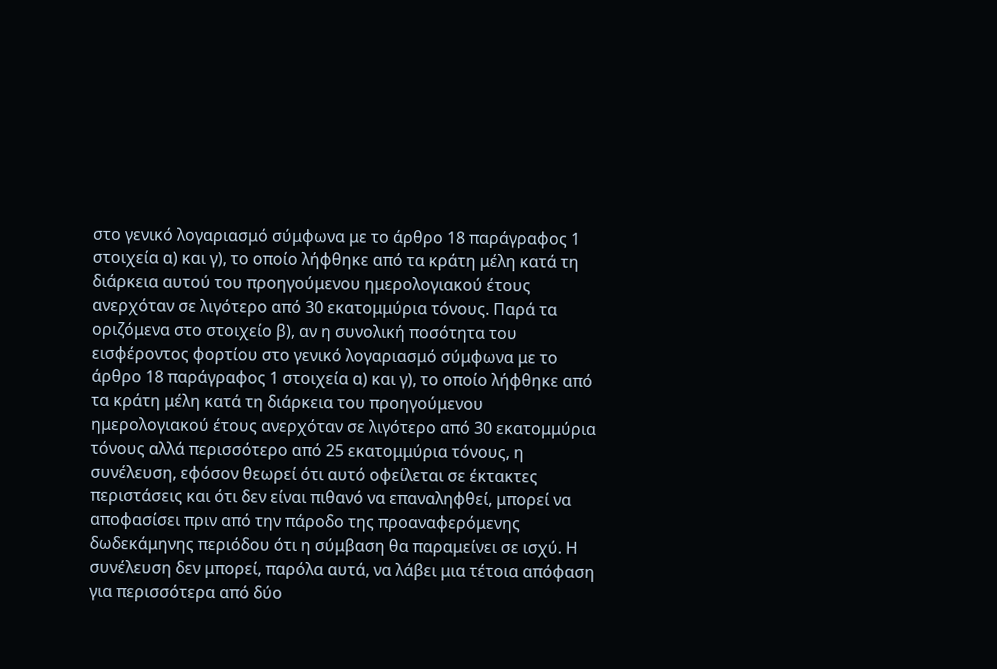στο γενικό λογαριασμό σύμφωνα με το άρθρο 18 παράγραφος 1 στοιχεία α) και γ), το οποίο λήφθηκε από τα κράτη μέλη κατά τη διάρκεια αυτού του προηγούμενου ημερολογιακού έτους ανερχόταν σε λιγότερο από 30 εκατομμύρια τόνους. Παρά τα οριζόμενα στο στοιχείο β), αν η συνολική ποσότητα του εισφέροντος φορτίου στο γενικό λογαριασμό σύμφωνα με το άρθρο 18 παράγραφος 1 στοιχεία α) και γ), το οποίο λήφθηκε από τα κράτη μέλη κατά τη διάρκεια του προηγούμενου ημερολογιακού έτους ανερχόταν σε λιγότερο από 30 εκατομμύρια τόνους αλλά περισσότερο από 25 εκατομμύρια τόνους, η συνέλευση, εφόσον θεωρεί ότι αυτό οφείλεται σε έκτακτες περιστάσεις και ότι δεν είναι πιθανό να επαναληφθεί, μπορεί να αποφασίσει πριν από την πάροδο της προαναφερόμενης δωδεκάμηνης περιόδου ότι η σύμβαση θα παραμείνει σε ισχύ. Η συνέλευση δεν μπορεί, παρόλα αυτά, να λάβει μια τέτοια απόφαση για περισσότερα από δύο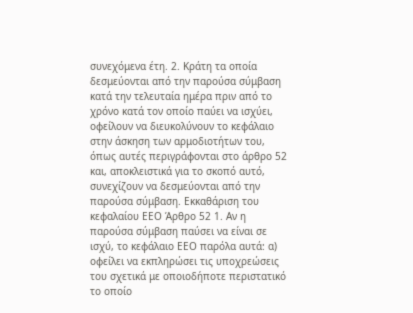συνεχόμενα έτη. 2. Κράτη τα οποία δεσμεύονται από την παρούσα σύμβαση κατά την τελευταία ημέρα πριν από το χρόνο κατά τον οποίο παύει να ισχύει, οφείλουν να διευκολύνουν το κεφάλαιο στην άσκηση των αρμοδιοτήτων του, όπως αυτές περιγράφονται στο άρθρο 52 και, αποκλειστικά για το σκοπό αυτό, συνεχίζουν να δεσμεύονται από την παρούσα σύμβαση. Εκκαθάριση του κεφαλαίου ΕΕΟ Άρθρο 52 1. Αν η παρούσα σύμβαση παύσει να είναι σε ισχύ, το κεφάλαιο ΕΕΟ παρόλα αυτά: α) οφείλει να εκπληρώσει τις υποχρεώσεις του σχετικά με οποιοδήποτε περιστατικό το οποίο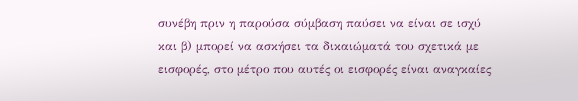συνέβη πριν η παρούσα σύμβαση παύσει να είναι σε ισχύ και β) μπορεί να ασκήσει τα δικαιώματά του σχετικά με εισφορές, στο μέτρο που αυτές οι εισφορές είναι αναγκαίες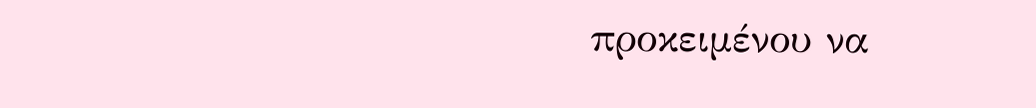προκειμένου να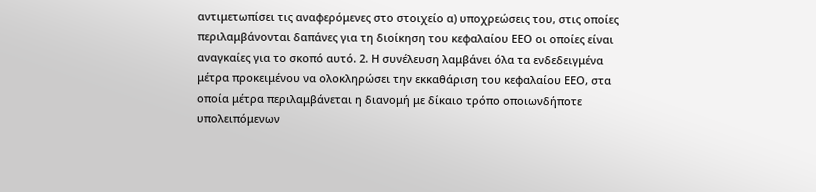αντιμετωπίσει τις αναφερόμενες στο στοιχείο α) υποχρεώσεις του, στις οποίες περιλαμβάνονται δαπάνες για τη διοίκηση του κεφαλαίου ΕΕΟ οι οποίες είναι αναγκαίες για το σκοπό αυτό. 2. Η συνέλευση λαμβάνει όλα τα ενδεδειγμένα μέτρα προκειμένου να ολοκληρώσει την εκκαθάριση του κεφαλαίου ΕΕΟ, στα οποία μέτρα περιλαμβάνεται η διανομή με δίκαιο τρόπο οποιωνδήποτε υπολειπόμενων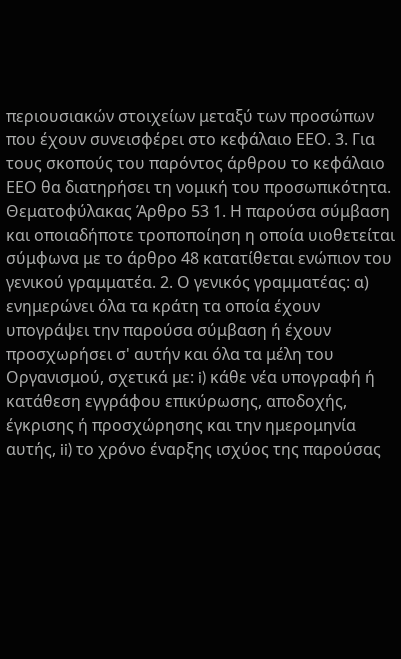περιουσιακών στοιχείων μεταξύ των προσώπων που έχουν συνεισφέρει στο κεφάλαιο ΕΕΟ. 3. Για τους σκοπούς του παρόντος άρθρου το κεφάλαιο ΕΕΟ θα διατηρήσει τη νομική του προσωπικότητα. Θεματοφύλακας Άρθρο 53 1. Η παρούσα σύμβαση και οποιαδήποτε τροποποίηση η οποία υιοθετείται σύμφωνα με το άρθρο 48 κατατίθεται ενώπιον του γενικού γραμματέα. 2. Ο γενικός γραμματέας: α) ενημερώνει όλα τα κράτη τα οποία έχουν υπογράψει την παρούσα σύμβαση ή έχουν προσχωρήσει σ' αυτήν και όλα τα μέλη του Οργανισμού, σχετικά με: i) κάθε νέα υπογραφή ή κατάθεση εγγράφου επικύρωσης, αποδοχής, έγκρισης ή προσχώρησης και την ημερομηνία αυτής, ii) το χρόνο έναρξης ισχύος της παρούσας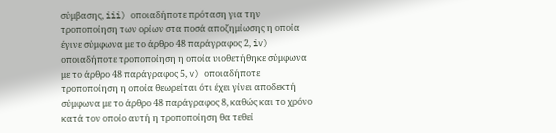σύμβασης, iii) οποιαδήποτε πρόταση για την τροποποίηση των ορίων στα ποσά αποζημίωσης η οποία έγινε σύμφωνα με το άρθρο 48 παράγραφος 2, iv) οποιαδήποτε τροποποίηση η οποία υιοθετήθηκε σύμφωνα με το άρθρο 48 παράγραφος 5, v) οποιαδήποτε τροποποίηση η οποία θεωρείται ότι έχει γίνει αποδεκτή σύμφωνα με το άρθρο 48 παράγραφος 8, καθώς και το χρόνο κατά τον οποίο αυτή η τροποποίηση θα τεθεί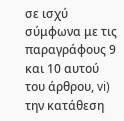σε ισχύ σύμφωνα με τις παραγράφους 9 και 10 αυτού του άρθρου, vi) την κατάθεση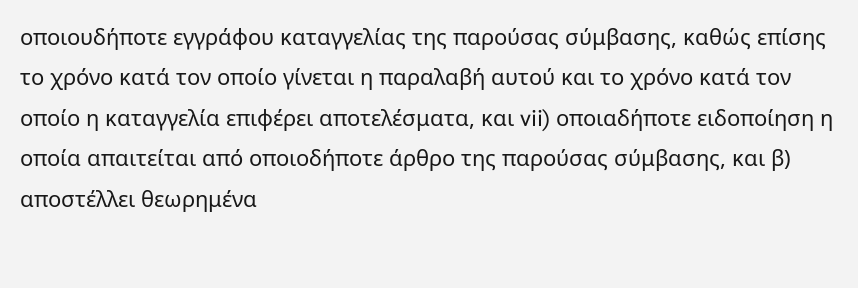οποιουδήποτε εγγράφου καταγγελίας της παρούσας σύμβασης, καθώς επίσης το χρόνο κατά τον οποίο γίνεται η παραλαβή αυτού και το χρόνο κατά τον οποίο η καταγγελία επιφέρει αποτελέσματα, και vii) οποιαδήποτε ειδοποίηση η οποία απαιτείται από οποιοδήποτε άρθρο της παρούσας σύμβασης, και β) αποστέλλει θεωρημένα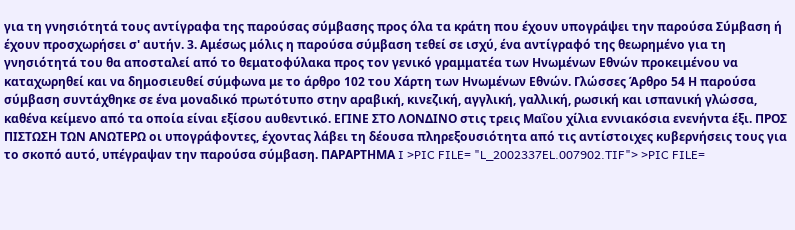για τη γνησιότητά τους αντίγραφα της παρούσας σύμβασης προς όλα τα κράτη που έχουν υπογράψει την παρούσα Σύμβαση ή έχουν προσχωρήσει σ' αυτήν. 3. Αμέσως μόλις η παρούσα σύμβαση τεθεί σε ισχύ, ένα αντίγραφό της θεωρημένο για τη γνησιότητά του θα αποσταλεί από το θεματοφύλακα προς τον γενικό γραμματέα των Ηνωμένων Εθνών προκειμένου να καταχωρηθεί και να δημοσιευθεί σύμφωνα με το άρθρο 102 του Χάρτη των Ηνωμένων Εθνών. Γλώσσες Άρθρο 54 Η παρούσα σύμβαση συντάχθηκε σε ένα μοναδικό πρωτότυπο στην αραβική, κινεζική, αγγλική, γαλλική, ρωσική και ισπανική γλώσσα, καθένα κείμενο από τα οποία είναι εξίσου αυθεντικό. ΕΓΙΝΕ ΣΤΟ ΛΟΝΔΙΝΟ στις τρεις Μαΐου χίλια εννιακόσια ενενήντα έξι. ΠΡΟΣ ΠΙΣΤΩΣΗ ΤΩΝ ΑΝΩΤΕΡΩ οι υπογράφοντες, έχοντας λάβει τη δέουσα πληρεξουσιότητα από τις αντίστοιχες κυβερνήσεις τους για το σκοπό αυτό, υπέγραψαν την παρούσα σύμβαση. ΠΑΡΑΡΤΗΜΑ I >PIC FILE= "L_2002337EL.007902.TIF"> >PIC FILE=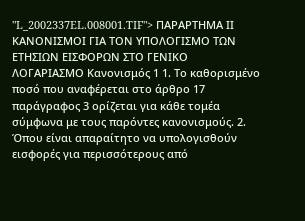"L_2002337EL.008001.TIF"> ΠΑΡΑΡΤΗΜΑ ΙΙ ΚΑΝΟΝΙΣΜΟΙ ΓΙΑ ΤΟΝ ΥΠΟΛΟΓΙΣΜΟ ΤΩΝ ΕΤΗΣΙΩΝ ΕΙΣΦΟΡΩΝ ΣΤΟ ΓΕΝΙΚΟ ΛΟΓΑΡΙΑΣΜΟ Κανονισμός 1 1. Το καθορισμένο ποσό που αναφέρεται στο άρθρο 17 παράγραφος 3 ορίζεται για κάθε τομέα σύμφωνα με τους παρόντες κανονισμούς. 2. Όπου είναι απαραίτητο να υπολογισθούν εισφορές για περισσότερους από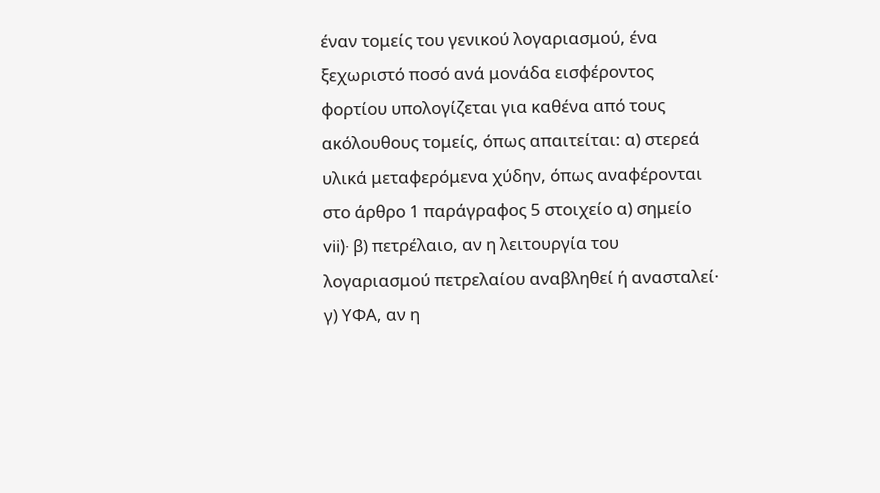έναν τομείς του γενικού λογαριασμού, ένα ξεχωριστό ποσό ανά μονάδα εισφέροντος φορτίου υπολογίζεται για καθένα από τους ακόλουθους τομείς, όπως απαιτείται: α) στερεά υλικά μεταφερόμενα χύδην, όπως αναφέρονται στο άρθρο 1 παράγραφος 5 στοιχείο α) σημείο vii)· β) πετρέλαιο, αν η λειτουργία του λογαριασμού πετρελαίου αναβληθεί ή ανασταλεί· γ) ΥΦΑ, αν η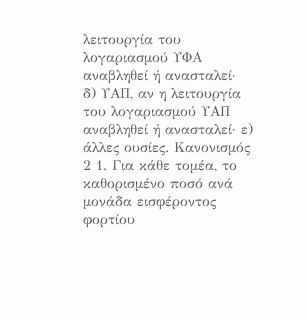λειτουργία του λογαριασμού ΥΦΑ αναβληθεί ή ανασταλεί· δ) ΥΑΠ, αν η λειτουργία του λογαριασμού ΥΑΠ αναβληθεί ή ανασταλεί· ε) άλλες ουσίες. Κανονισμός 2 1. Για κάθε τομέα, το καθορισμένο ποσό ανά μονάδα εισφέροντος φορτίου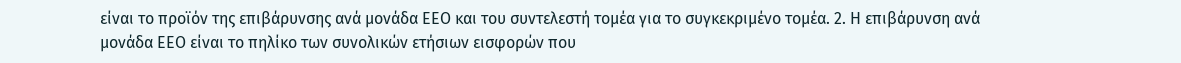είναι το προϊόν της επιβάρυνσης ανά μονάδα ΕΕΟ και του συντελεστή τομέα για το συγκεκριμένο τομέα. 2. Η επιβάρυνση ανά μονάδα ΕΕΟ είναι το πηλίκο των συνολικών ετήσιων εισφορών που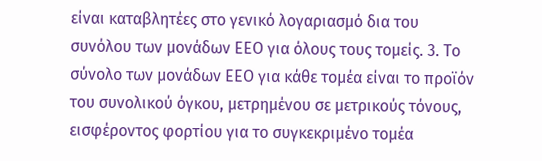είναι καταβλητέες στο γενικό λογαριασμό δια του συνόλου των μονάδων ΕΕΟ για όλους τους τομείς. 3. Το σύνολο των μονάδων ΕΕΟ για κάθε τομέα είναι το προϊόν του συνολικού όγκου, μετρημένου σε μετρικούς τόνους, εισφέροντος φορτίου για το συγκεκριμένο τομέα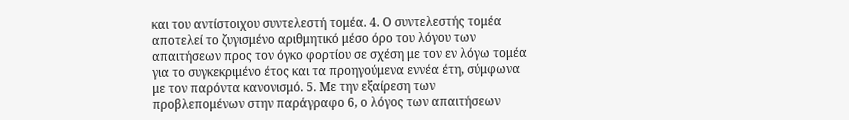και του αντίστοιχου συντελεστή τομέα. 4. Ο συντελεστής τομέα αποτελεί το ζυγισμένο αριθμητικό μέσο όρο του λόγου των απαιτήσεων προς τον όγκο φορτίου σε σχέση με τον εν λόγω τομέα για το συγκεκριμένο έτος και τα προηγούμενα εννέα έτη, σύμφωνα με τον παρόντα κανονισμό. 5. Με την εξαίρεση των προβλεπομένων στην παράγραφο 6, ο λόγος των απαιτήσεων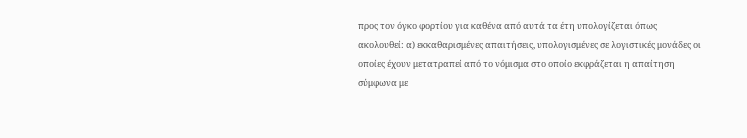προς τον όγκο φορτίου για καθένα από αυτά τα έτη υπολογίζεται όπως ακολουθεί: α) εκκαθαρισμένες απαιτήσεις, υπολογισμένες σε λογιστικές μονάδες οι οποίες έχουν μετατραπεί από το νόμισμα στο οποίο εκφράζεται η απαίτηση σύμφωνα με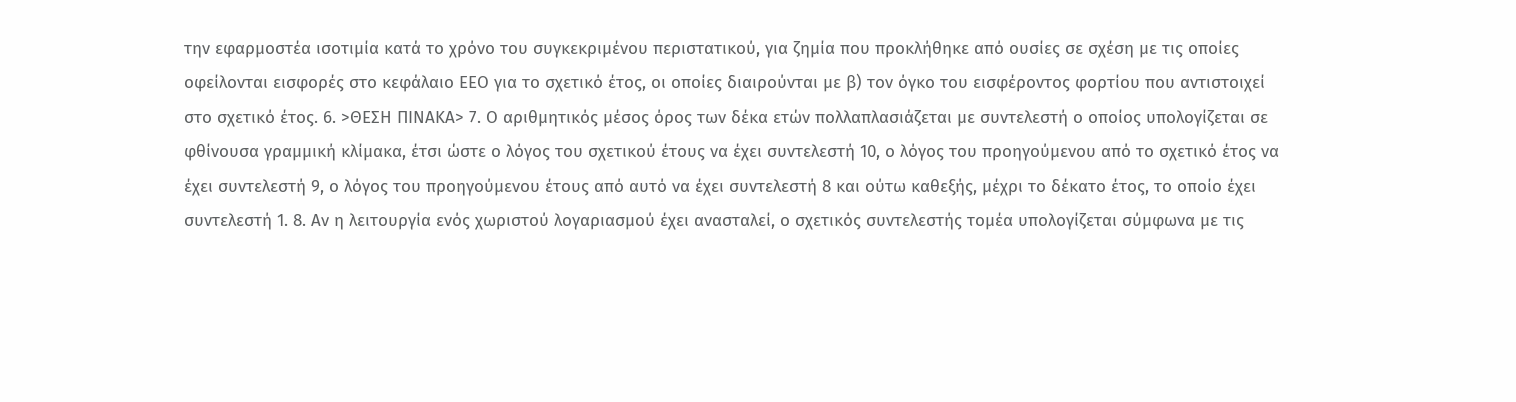την εφαρμοστέα ισοτιμία κατά το χρόνο του συγκεκριμένου περιστατικού, για ζημία που προκλήθηκε από ουσίες σε σχέση με τις οποίες οφείλονται εισφορές στο κεφάλαιο ΕΕΟ για το σχετικό έτος, οι οποίες διαιρούνται με β) τον όγκο του εισφέροντος φορτίου που αντιστοιχεί στο σχετικό έτος. 6. >ΘΕΣΗ ΠΙΝΑΚΑ> 7. Ο αριθμητικός μέσος όρος των δέκα ετών πολλαπλασιάζεται με συντελεστή ο οποίος υπολογίζεται σε φθίνουσα γραμμική κλίμακα, έτσι ώστε ο λόγος του σχετικού έτους να έχει συντελεστή 10, ο λόγος του προηγούμενου από το σχετικό έτος να έχει συντελεστή 9, ο λόγος του προηγούμενου έτους από αυτό να έχει συντελεστή 8 και ούτω καθεξής, μέχρι το δέκατο έτος, το οποίο έχει συντελεστή 1. 8. Αν η λειτουργία ενός χωριστού λογαριασμού έχει ανασταλεί, ο σχετικός συντελεστής τομέα υπολογίζεται σύμφωνα με τις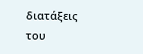διατάξεις του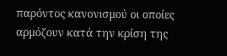παρόντος κανονισμού οι οποίες αρμόζουν κατά την κρίση της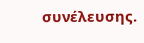συνέλευσης.